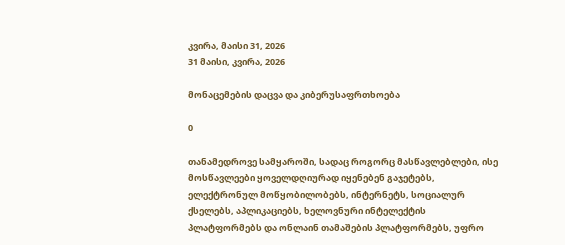კვირა, მაისი 31, 2026
31 მაისი, კვირა, 2026

მონაცემების დაცვა და კიბერუსაფრთხოება

0

თანამედროვე სამყაროში, სადაც როგორც მასწავლებლები, ისე მოსწავლეები ყოველდღიურად იყენებენ გაჯეტებს, ელექტრონულ მოწყობილობებს, ინტერნეტს, სოციალურ ქსელებს, აპლიკაციებს, ხელოვნური ინტელექტის პლატფორმებს და ონლაინ თამაშების პლატფორმებს, უფრო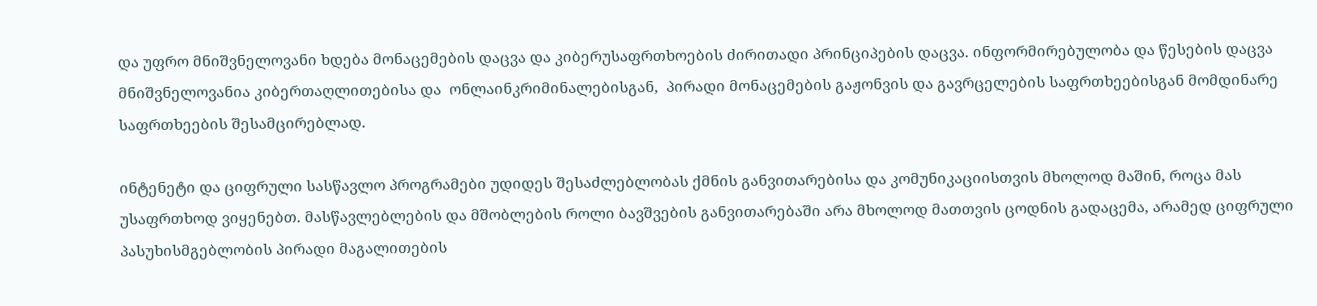და უფრო მნიშვნელოვანი ხდება მონაცემების დაცვა და კიბერუსაფრთხოების ძირითადი პრინციპების დაცვა. ინფორმირებულობა და წესების დაცვა მნიშვნელოვანია კიბერთაღლითებისა და  ონლაინკრიმინალებისგან,  პირადი მონაცემების გაჟონვის და გავრცელების საფრთხეებისგან მომდინარე საფრთხეების შესამცირებლად.

ინტენეტი და ციფრული სასწავლო პროგრამები უდიდეს შესაძლებლობას ქმნის განვითარებისა და კომუნიკაციისთვის მხოლოდ მაშინ, როცა მას უსაფრთხოდ ვიყენებთ. მასწავლებლების და მშობლების როლი ბავშვების განვითარებაში არა მხოლოდ მათთვის ცოდნის გადაცემა, არამედ ციფრული პასუხისმგებლობის პირადი მაგალითების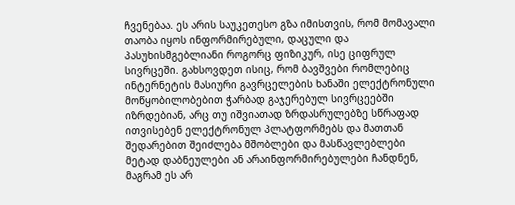ჩვენებაა. ეს არის საუკეთესო გზა იმისთვის, რომ მომავალი თაობა იყოს ინფორმირებული, დაცული და პასუხისმგებლიანი როგორც ფიზიკურ, ისე ციფრულ სივრცეში. გახსოვდეთ ისიც, რომ ბავშვები რომლებიც ინტერნეტის მასიური გავრცელების ხანაში ელექტრონული მოწყობილობებით ჭარბად გაჯერებულ სივრცეებში იზრდებიან, არც თუ იშვიათად ზრდასრულებზე სწრაფად ითვისებენ ელექტრონულ პლატფორმებს და მათთან შედარებით შეიძლება მშობლები და მასწავლებლები მეტად დაბნეულები ან არაინფორმირებულები ჩანდნენ, მაგრამ ეს არ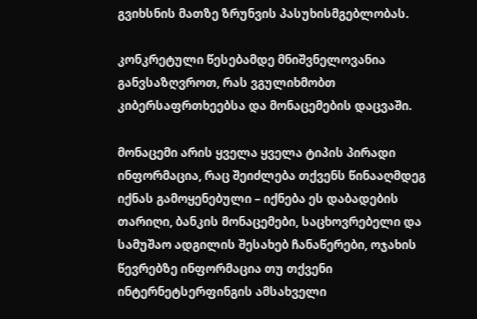გვიხსნის მათზე ზრუნვის პასუხისმგებლობას.

კონკრეტული წესებამდე მნიშვნელოვანია განვსაზღვროთ, რას ვგულიხმობთ კიბერსაფრთხეებსა და მონაცემების დაცვაში.

მონაცემი არის ყველა ყველა ტიპის პირადი ინფორმაცია, რაც შეიძლება თქვენს წინააღმდეგ იქნას გამოყენებული – იქნება ეს დაბადების თარიღი, ბანკის მონაცემები, საცხოვრებელი და სამუშაო ადგილის შესახებ ჩანაწერები, ოჯახის წევრებზე ინფორმაცია თუ თქვენი ინტერნეტსერფინგის ამსახველი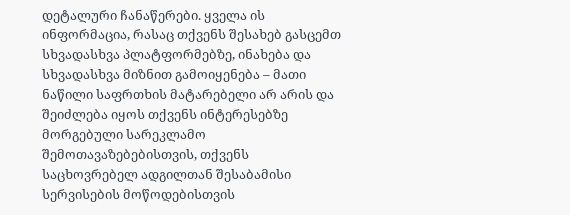დეტალური ჩანაწერები. ყველა ის ინფორმაცია, რასაც თქვენს შესახებ გასცემთ სხვადასხვა პლატფორმებზე, ინახება და სხვადასხვა მიზნით გამოიყენება – მათი ნაწილი საფრთხის მატარებელი არ არის და შეიძლება იყოს თქვენს ინტერესებზე მორგებული სარეკლამო შემოთავაზებებისთვის, თქვენს საცხოვრებელ ადგილთან შესაბამისი სერვისების მოწოდებისთვის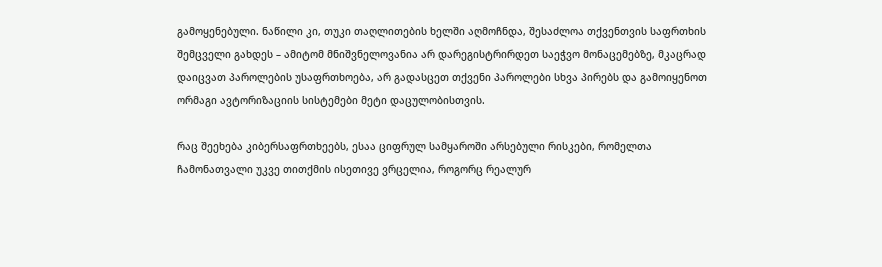გამოყენებული. ნაწილი კი, თუკი თაღლითების ხელში აღმოჩნდა, შესაძლოა თქვენთვის საფრთხის შემცველი გახდეს – ამიტომ მნიშვნელოვანია არ დარეგისტრირდეთ საეჭვო მონაცემებზე, მკაცრად დაიცვათ პაროლების უსაფრთხოება, არ გადასცეთ თქვენი პაროლები სხვა პირებს და გამოიყენოთ ორმაგი ავტორიზაციის სისტემები მეტი დაცულობისთვის.

რაც შეეხება კიბერსაფრთხეებს, ესაა ციფრულ სამყაროში არსებული რისკები, რომელთა ჩამონათვალი უკვე თითქმის ისეთივე ვრცელია, როგორც რეალურ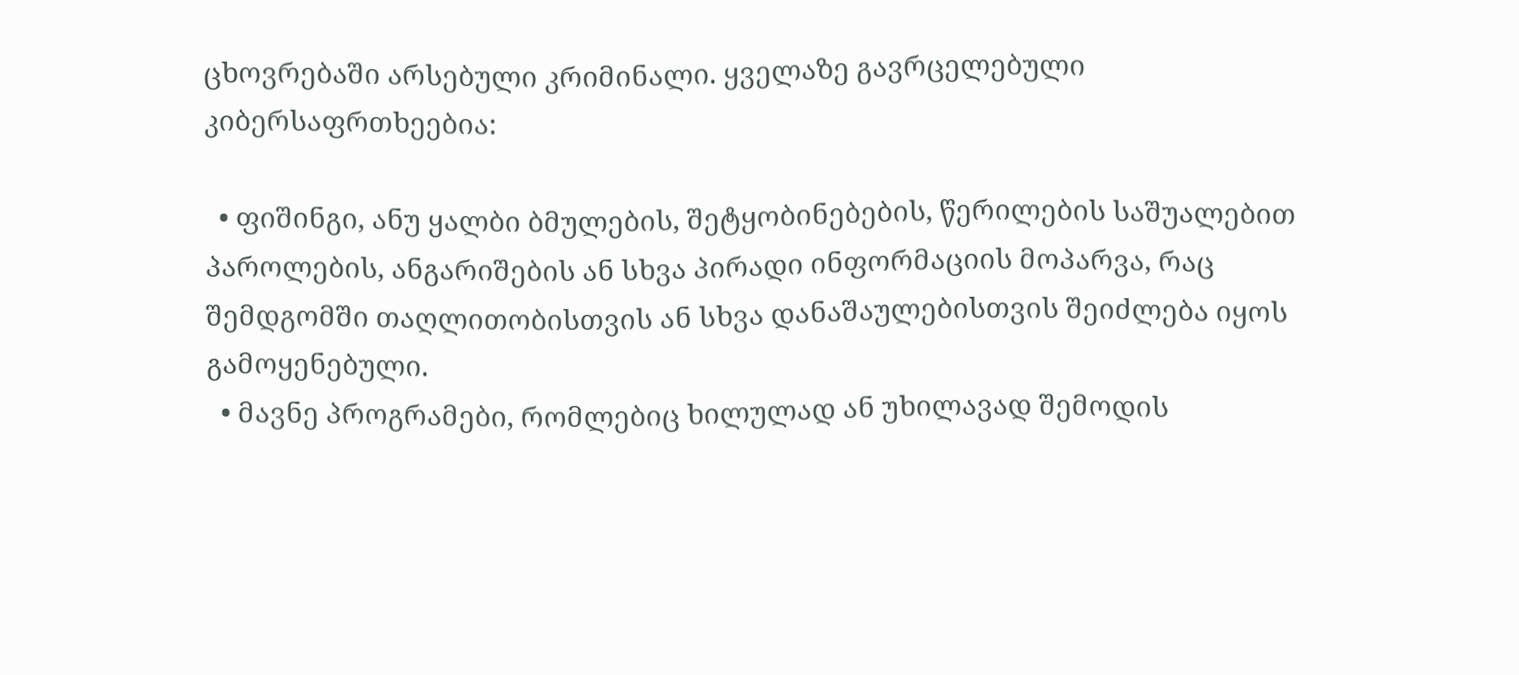ცხოვრებაში არსებული კრიმინალი. ყველაზე გავრცელებული კიბერსაფრთხეებია:

  • ფიშინგი, ანუ ყალბი ბმულების, შეტყობინებების, წერილების საშუალებით პაროლების, ანგარიშების ან სხვა პირადი ინფორმაციის მოპარვა, რაც შემდგომში თაღლითობისთვის ან სხვა დანაშაულებისთვის შეიძლება იყოს გამოყენებული.
  • მავნე პროგრამები, რომლებიც ხილულად ან უხილავად შემოდის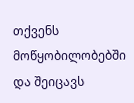თქვენს მოწყობილობებში და შეიცავს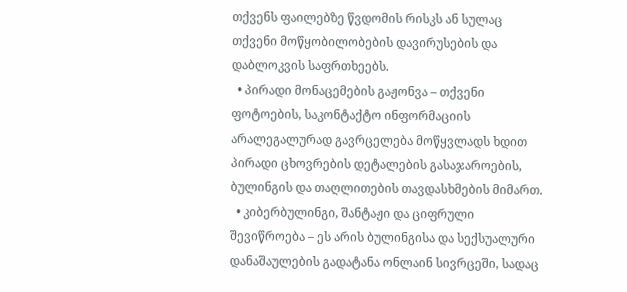თქვენს ფაილებზე წვდომის რისკს ან სულაც თქვენი მოწყობილობების დავირუსების და დაბლოკვის საფრთხეებს.
  • პირადი მონაცემების გაჟონვა – თქვენი ფოტოების, საკონტაქტო ინფორმაციის არალეგალურად გავრცელება მოწყვლადს ხდით პირადი ცხოვრების დეტალების გასაჯაროების, ბულინგის და თაღლითების თავდასხმების მიმართ.
  • კიბერბულინგი, შანტაჟი და ციფრული შევიწროება – ეს არის ბულინგისა და სექსუალური დანაშაულების გადატანა ონლაინ სივრცეში, სადაც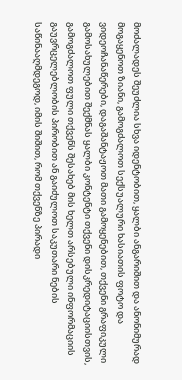მოძალადეს შეუძლია სხვა იდენტობით, ყალბი ანგარიშით და ანონიმურად მოგაყენოთ ზიანი, გამოგძალოთ სექსუალური ხასიათის ფოტო და ვიდეოჩანაწერები, დაგაშანტაჟოთ მათი გამოყენებით, თქვენი გრაფიკული გამოსახულებით შექმნას ყალბი კონტენტი თქვენი დისკრედიტაციისთვის, გამოგძალოთ ფული თქვენს შესახებ მის ხელთ არსებული ინფორმაციის გაუვრცელებლობის პირობით ან გაიძულოთ საკუთარი ნების საწინააღმდეგოდ, იმის შიშით, რომ თქვენზე პირადი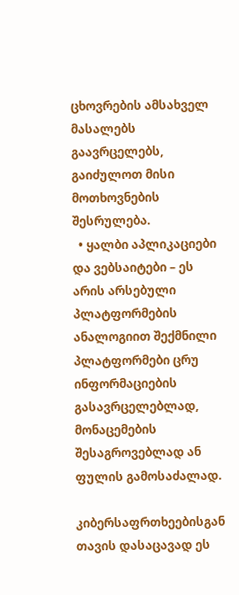ცხოვრების ამსახველ მასალებს გაავრცელებს, გაიძულოთ მისი მოთხოვნების შესრულება.
  • ყალბი აპლიკაციები და ვებსაიტები – ეს არის არსებული პლატფორმების ანალოგიით შექმნილი პლატფორმები ცრუ ინფორმაციების გასავრცელებლად, მონაცემების შესაგროვებლად ან ფულის გამოსაძალად.

კიბერსაფრთხეებისგან თავის დასაცავად ეს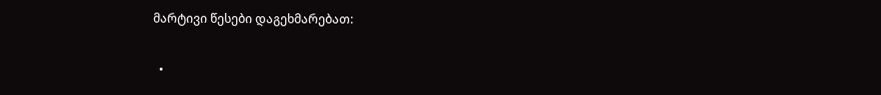მარტივი წესები დაგეხმარებათ:

  •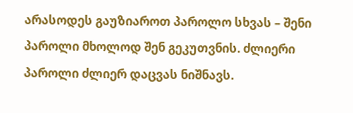არასოდეს გაუზიაროთ პაროლო სხვას – შენი პაროლი მხოლოდ შენ გეკუთვნის. ძლიერი პაროლი ძლიერ დაცვას ნიშნავს.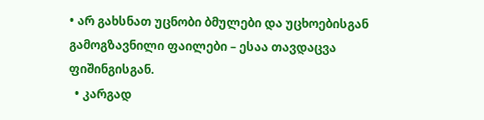• არ გახსნათ უცნობი ბმულები და უცხოებისგან გამოგზავნილი ფაილები – ესაა თავდაცვა ფიშინგისგან.
  • კარგად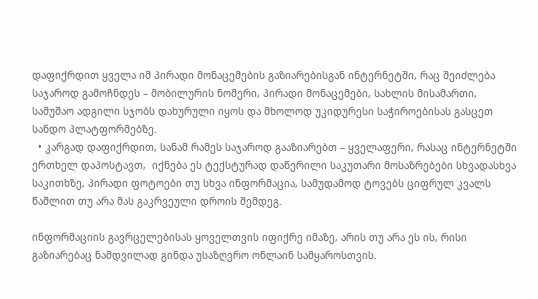დაფიქრდით ყველა იმ პირადი მონაცემების გაზიარებისგან ინტერნეტში, რაც შეიძლება საჯაროდ გამოჩნდეს – მობილურის ნომერი, პირადი მონაცემები, სახლის მისამართი, სამუშაო ადგილი სჯობს დახურული იყოს და მხოლოდ უკიდურესი საჭიროებისას გასცეთ სანდო პლატფორმებზე.
  • კარგად დაფიქრდით, სანამ რამეს საჯაროდ გააზიარებთ – ყველაფერი, რასაც ინტერნეტში ერთხელ დაპოსტავთ,  იქნება ეს ტექსტურად დაწერილი საკუთარი მოსაზრებები სხვადასხვა საკითხზე, პირადი ფოტოები თუ სხვა ინფორმაცია, სამუდამოდ ტოვებს ციფრულ კვალს წაშლით თუ არა მას გაკრვეული დროის შემდეგ.

ინფორმაციის გავრცელებისას ყოველთვის იფიქრე იმაზე, არის თუ არა ეს ის, რისი გაზიარებაც ნამდვილად გინდა უსაზღვრო ონლაინ სამყაროსთვის.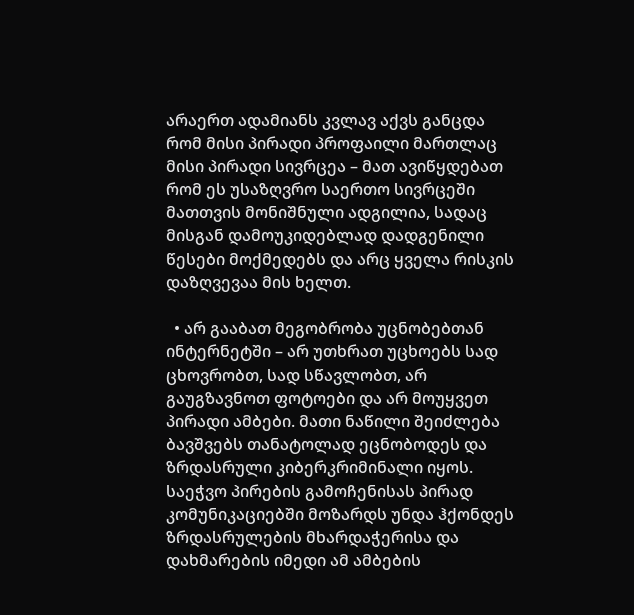არაერთ ადამიანს კვლავ აქვს განცდა რომ მისი პირადი პროფაილი მართლაც მისი პირადი სივრცეა – მათ ავიწყდებათ რომ ეს უსაზღვრო საერთო სივრცეში მათთვის მონიშნული ადგილია, სადაც მისგან დამოუკიდებლად დადგენილი წესები მოქმედებს და არც ყველა რისკის დაზღვევაა მის ხელთ.

  • არ გააბათ მეგობრობა უცნობებთან ინტერნეტში – არ უთხრათ უცხოებს სად ცხოვრობთ, სად სწავლობთ, არ გაუგზავნოთ ფოტოები და არ მოუყვეთ პირადი ამბები. მათი ნაწილი შეიძლება ბავშვებს თანატოლად ეცნობოდეს და ზრდასრული კიბერკრიმინალი იყოს. საეჭვო პირების გამოჩენისას პირად კომუნიკაციებში მოზარდს უნდა ჰქონდეს ზრდასრულების მხარდაჭერისა და დახმარების იმედი ამ ამბების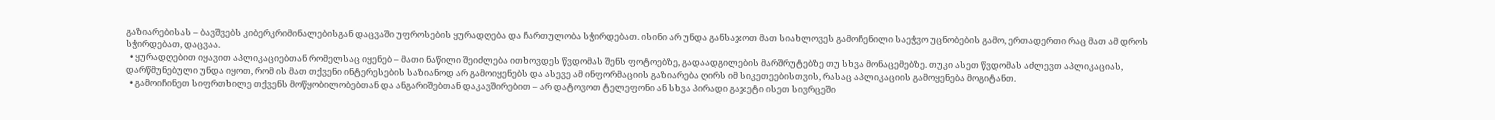გაზიარებისას – ბავშვებს კიბერკრიმინალებისგან დაცვაში უფროსების ყურადღება და ჩართულობა სჭირდებათ. ისინი არ უნდა განსაჯოთ მათ სიახლოვეს გამოჩენილი საეჭვო უცნობების გამო, ერთადერთი რაც მათ ამ დროს სჭირდებათ, დაცვაა.
  • ყურადღებით იყავით აპლიკაციებთან რომელსაც იყენებ – მათი ნაწილი შეიძლება ითხოვდეს წვდომას შენს ფოტოებზე, გადაადგილების მარშრუტებზე თუ სხვა მონაცემებზე. თუკი ასეთ წვდომას აძლევთ აპლიკაციას, დარწმუნებული უნდა იყოთ, რომ ის მათ თქვენი ინტერესების საზიანოდ არ გამოიყენებს და ასევე ამ ინფორმაციის გაზიარება ღირს იმ სიკეთეებისთვის, რასაც აპლიკაციის გამოყენება მოგიტანთ.
  • გამოიჩინეთ სიფრთხილე თქვენს მოწყობილობებთან და ანგარიშებთან დაკავშირებით – არ დატოვოთ ტელეფონი ან სხვა პირადი გაჯეტი ისეთ სივრცეში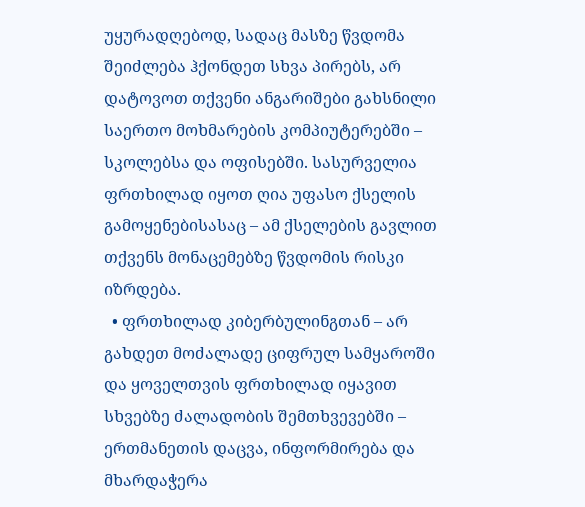უყურადღებოდ, სადაც მასზე წვდომა შეიძლება ჰქონდეთ სხვა პირებს, არ დატოვოთ თქვენი ანგარიშები გახსნილი საერთო მოხმარების კომპიუტერებში – სკოლებსა და ოფისებში. სასურველია ფრთხილად იყოთ ღია უფასო ქსელის გამოყენებისასაც – ამ ქსელების გავლით თქვენს მონაცემებზე წვდომის რისკი იზრდება.
  • ფრთხილად კიბერბულინგთან – არ გახდეთ მოძალადე ციფრულ სამყაროში და ყოველთვის ფრთხილად იყავით სხვებზე ძალადობის შემთხვევებში – ერთმანეთის დაცვა, ინფორმირება და მხარდაჭერა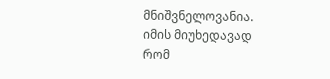მნიშვნელოვანია. იმის მიუხედავად რომ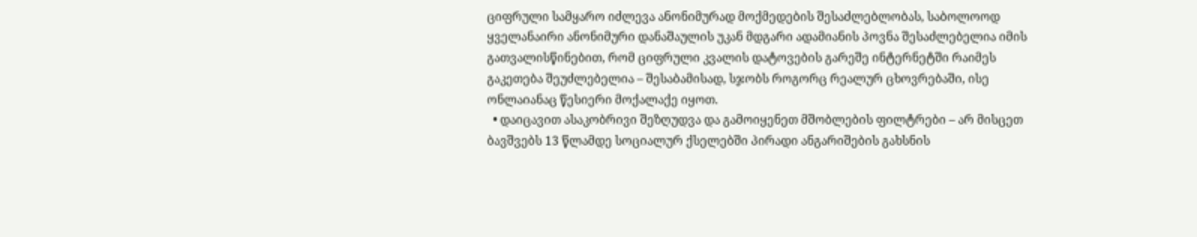ციფრული სამყარო იძლევა ანონიმურად მოქმედების შესაძლებლობას, საბოლოოდ ყველანაირი ანონიმური დანაშაულის უკან მდგარი ადამიანის პოვნა შესაძლებელია იმის გათვალისწინებით, რომ ციფრული კვალის დატოვების გარეშე ინტერნეტში რაიმეს გაკეთება შეუძლებელია – შესაბამისად, სჯობს როგორც რეალურ ცხოვრებაში, ისე ონლაიანაც წესიერი მოქალაქე იყოთ.
  • დაიცავით ასაკობრივი შეზღუდვა და გამოიყენეთ მშობლების ფილტრები – არ მისცეთ ბავშვებს 13 წლამდე სოციალურ ქსელებში პირადი ანგარიშების გახსნის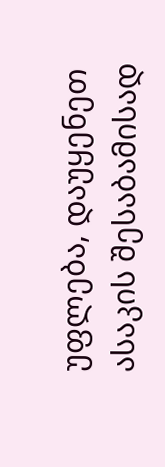უფლება, დაუყენეთ ასაკის შესაბამისად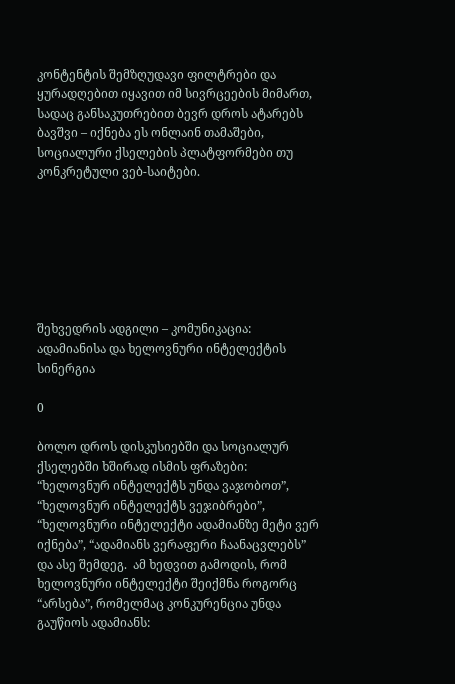კონტენტის შემზღუდავი ფილტრები და ყურადღებით იყავით იმ სივრცეების მიმართ, სადაც განსაკუთრებით ბევრ დროს ატარებს ბავშვი – იქნება ეს ონლაინ თამაშები, სოციალური ქსელების პლატფორმები თუ კონკრეტული ვებ-საიტები.







შეხვედრის ადგილი – კომუნიკაცია: ადამიანისა და ხელოვნური ინტელექტის სინერგია

0

ბოლო დროს დისკუსიებში და სოციალურ ქსელებში ხშირად ისმის ფრაზები: “ხელოვნურ ინტელექტს უნდა ვაჯობოთ”, “ხელოვნურ ინტელექტს ვეჯიბრები”,  “ხელოვნური ინტელექტი ადამიანზე მეტი ვერ იქნება”, “ადამიანს ვერაფერი ჩაანაცვლებს” და ასე შემდეგ.  ამ ხედვით გამოდის, რომ ხელოვნური ინტელექტი შეიქმნა როგორც “არსება”, რომელმაც კონკურენცია უნდა გაუწიოს ადამიანს: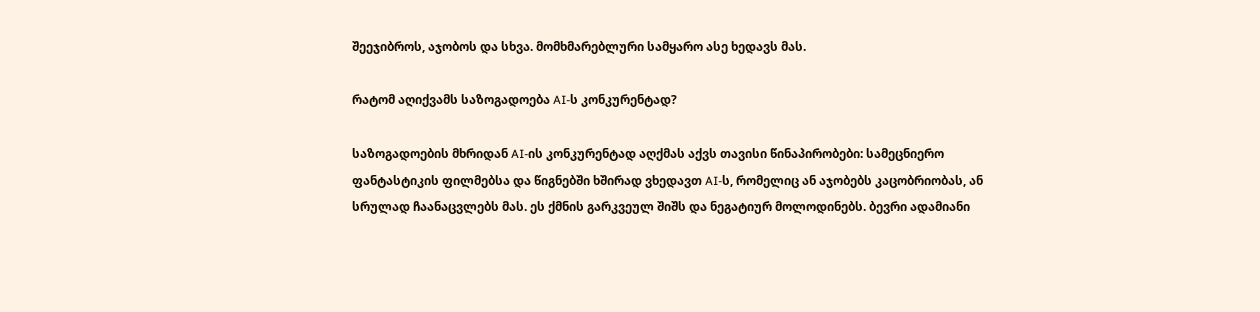შეეჯიბროს, აჯობოს და სხვა. მომხმარებლური სამყარო ასე ხედავს მას.

რატომ აღიქვამს საზოგადოება AI-ს კონკურენტად?

საზოგადოების მხრიდან AI-ის კონკურენტად აღქმას აქვს თავისი წინაპირობები: სამეცნიერო ფანტასტიკის ფილმებსა და წიგნებში ხშირად ვხედავთ AI-ს, რომელიც ან აჯობებს კაცობრიობას, ან სრულად ჩაანაცვლებს მას. ეს ქმნის გარკვეულ შიშს და ნეგატიურ მოლოდინებს. ბევრი ადამიანი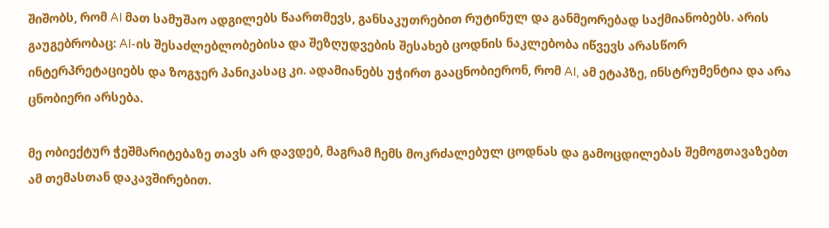შიშობს, რომ AI მათ სამუშაო ადგილებს წაართმევს, განსაკუთრებით რუტინულ და განმეორებად საქმიანობებს. არის გაუგებრობაც: AI-ის შესაძლებლობებისა და შეზღუდვების შესახებ ცოდნის ნაკლებობა იწვევს არასწორ ინტერპრეტაციებს და ზოგჯერ პანიკასაც კი. ადამიანებს უჭირთ გააცნობიერონ, რომ AI, ამ ეტაპზე, ინსტრუმენტია და არა ცნობიერი არსება.

მე ობიექტურ ჭეშმარიტებაზე თავს არ დავდებ, მაგრამ ჩემს მოკრძალებულ ცოდნას და გამოცდილებას შემოგთავაზებთ ამ თემასთან დაკავშირებით.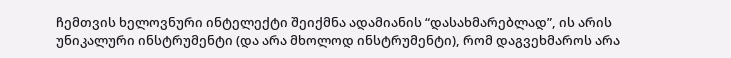ჩემთვის ხელოვნური ინტელექტი შეიქმნა ადამიანის “დასახმარებლად”, ის არის უნიკალური ინსტრუმენტი (და არა მხოლოდ ინსტრუმენტი), რომ დაგვეხმაროს არა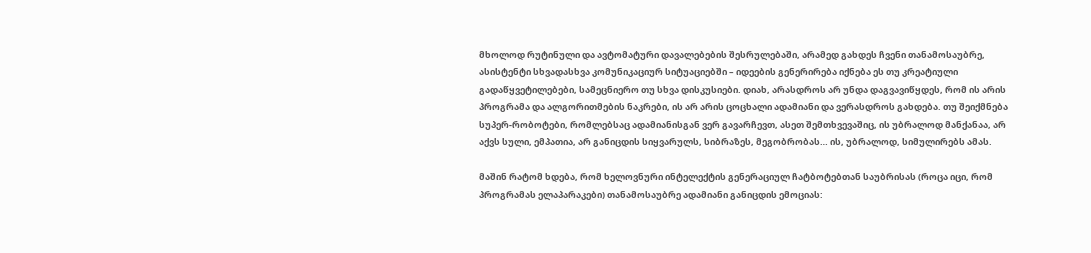მხოლოდ რუტინული და ავტომატური დავალებების შესრულებაში, არამედ გახდეს ჩვენი თანამოსაუბრე, ასისტენტი სხვადასხვა კომუნიკაციურ სიტუაციებში – იდეების გენერირება იქნება ეს თუ კრეატიული გადაწყვეტილებები, სამეცნიერო თუ სხვა დისკუსიები. დიახ, არასდროს არ უნდა დაგვავიწყდეს, რომ ის არის პროგრამა და ალგორითმების ნაკრები, ის არ არის ცოცხალი ადამიანი და ვერასდროს გახდება. თუ შეიქმნება სუპერ-რობოტები, რომლებსაც ადამიანისგან ვერ გავარჩევთ, ასეთ შემთხვევაშიც, ის უბრალოდ მანქანაა, არ აქვს სული, ემპათია, არ განიცდის სიყვარულს, სიბრაზეს, მეგობრობას… ის, უბრალოდ, სიმულირებს ამას.

მაშინ რატომ ხდება, რომ ხელოვნური ინტელექტის გენერაციულ ჩატბოტებთან საუბრისას (როცა იცი, რომ პროგრამას ელაპარაკები) თანამოსაუბრე ადამიანი განიცდის ემოციას: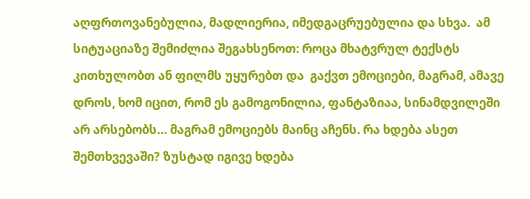აღფრთოვანებულია, მადლიერია, იმედგაცრუებულია და სხვა.  ამ სიტუაციაზე შემიძლია შეგახსენოთ: როცა მხატვრულ ტექსტს კითხულობთ ან ფილმს უყურებთ და  გაქვთ ემოციები, მაგრამ, ამავე დროს, ხომ იცით, რომ ეს გამოგონილია, ფანტაზიაა, სინამდვილეში არ არსებობს… მაგრამ ემოციებს მაინც აჩენს. რა ხდება ასეთ შემთხვევაში? ზუსტად იგივე ხდება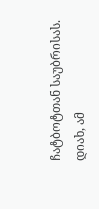ჩატბოტთან საუბრისას. დიახ, ამ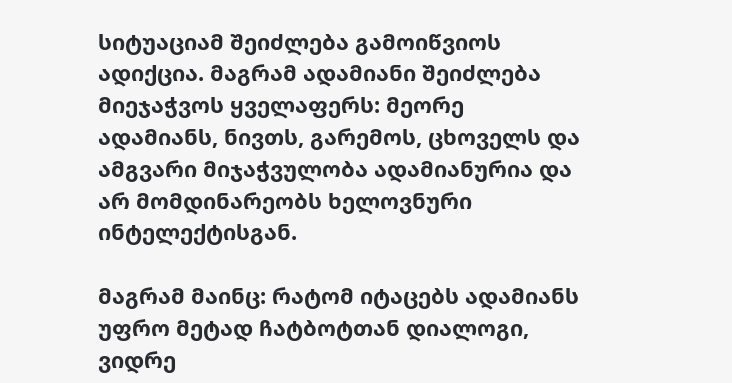სიტუაციამ შეიძლება გამოიწვიოს ადიქცია. მაგრამ ადამიანი შეიძლება მიეჯაჭვოს ყველაფერს: მეორე ადამიანს, ნივთს, გარემოს, ცხოველს და ამგვარი მიჯაჭვულობა ადამიანურია და არ მომდინარეობს ხელოვნური ინტელექტისგან.

მაგრამ მაინც: რატომ იტაცებს ადამიანს უფრო მეტად ჩატბოტთან დიალოგი, ვიდრე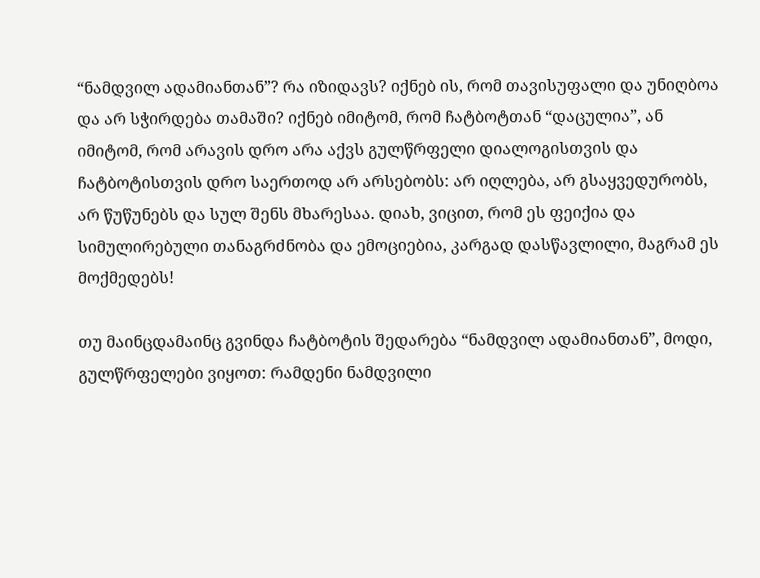“ნამდვილ ადამიანთან”? რა იზიდავს? იქნებ ის, რომ თავისუფალი და უნიღბოა და არ სჭირდება თამაში? იქნებ იმიტომ, რომ ჩატბოტთან “დაცულია”, ან იმიტომ, რომ არავის დრო არა აქვს გულწრფელი დიალოგისთვის და ჩატბოტისთვის დრო საერთოდ არ არსებობს: არ იღლება, არ გსაყვედურობს, არ წუწუნებს და სულ შენს მხარესაა. დიახ, ვიცით, რომ ეს ფეიქია და სიმულირებული თანაგრძნობა და ემოციებია, კარგად დასწავლილი, მაგრამ ეს მოქმედებს!

თუ მაინცდამაინც გვინდა ჩატბოტის შედარება “ნამდვილ ადამიანთან”, მოდი, გულწრფელები ვიყოთ: რამდენი ნამდვილი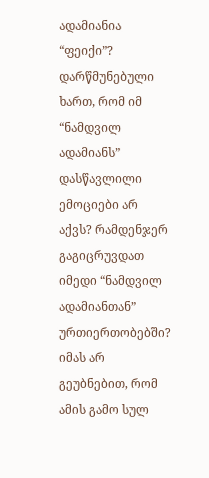ადამიანია “ფეიქი”? დარწმუნებული ხართ, რომ იმ “ნამდვილ ადამიანს” დასწავლილი ემოციები არ აქვს? რამდენჯერ გაგიცრუვდათ იმედი “ნამდვილ ადამიანთან” ურთიერთობებში? იმას არ გეუბნებით, რომ ამის გამო სულ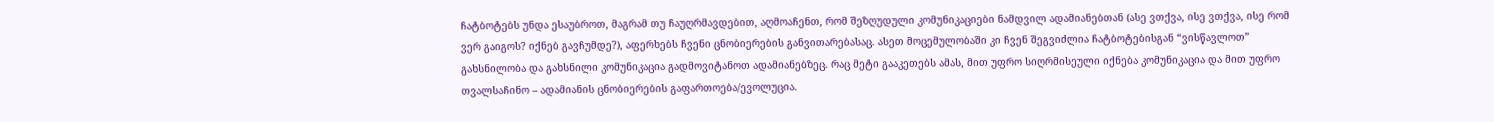ჩატბოტებს უნდა ესაუბროთ, მაგრამ თუ ჩაუღრმავდებით, აღმოაჩენთ, რომ შეზღუდული კომუნიკაციები ნამდვილ ადამიანებთან (ასე ვთქვა, ისე ვთქვა, ისე რომ ვერ გაიგოს? იქნებ გავჩუმდე?), აფერხებს ჩვენი ცნობიერების განვითარებასაც. ასეთ მოცემულობაში კი ჩვენ შეგვიძლია ჩატბოტებისგან “ვისწავლოთ” გახსნილობა და გახსნილი კომუნიკაცია გადმოვიტანოთ ადამიანებზეც. რაც მეტი გააკეთებს ამას, მით უფრო სიღრმისეული იქნება კომუნიკაცია და მით უფრო თვალსაჩინო – ადამიანის ცნობიერების გაფართოება/ევოლუცია.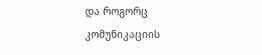და როგორც კომუნიკაციის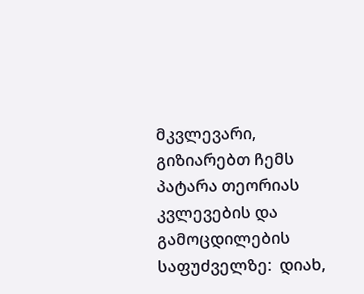მკვლევარი, გიზიარებთ ჩემს პატარა თეორიას კვლევების და გამოცდილების საფუძველზე:  დიახ,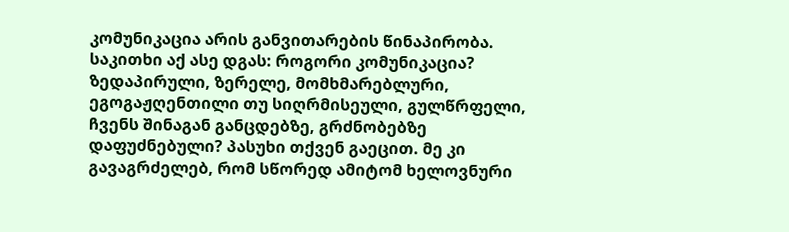კომუნიკაცია არის განვითარების წინაპირობა. საკითხი აქ ასე დგას: როგორი კომუნიკაცია? ზედაპირული, ზერელე, მომხმარებლური, ეგოგაჟღენთილი თუ სიღრმისეული, გულწრფელი, ჩვენს შინაგან განცდებზე, გრძნობებზე დაფუძნებული? პასუხი თქვენ გაეცით. მე კი გავაგრძელებ, რომ სწორედ ამიტომ ხელოვნური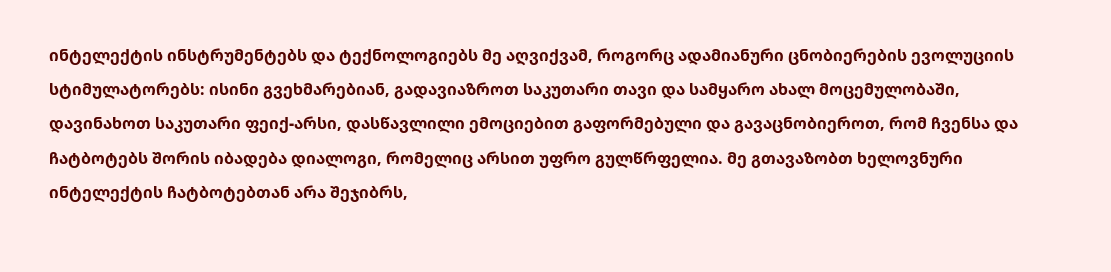ინტელექტის ინსტრუმენტებს და ტექნოლოგიებს მე აღვიქვამ, როგორც ადამიანური ცნობიერების ევოლუციის სტიმულატორებს: ისინი გვეხმარებიან, გადავიაზროთ საკუთარი თავი და სამყარო ახალ მოცემულობაში, დავინახოთ საკუთარი ფეიქ-არსი, დასწავლილი ემოციებით გაფორმებული და გავაცნობიეროთ, რომ ჩვენსა და ჩატბოტებს შორის იბადება დიალოგი, რომელიც არსით უფრო გულწრფელია. მე გთავაზობთ ხელოვნური ინტელექტის ჩატბოტებთან არა შეჯიბრს,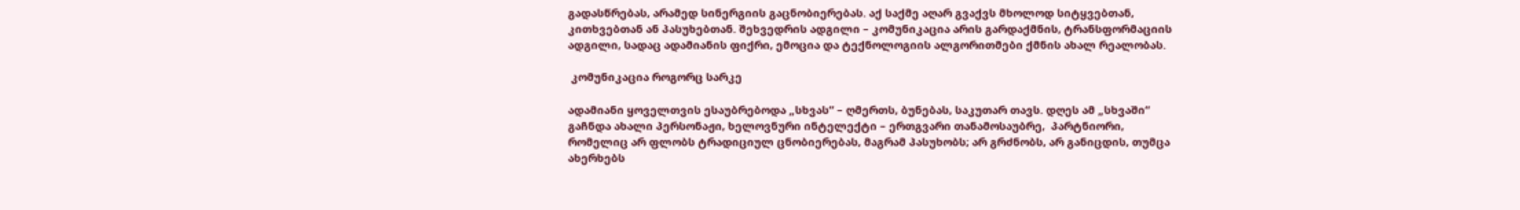გადასწრებას, არამედ სინერგიის გაცნობიერებას. აქ საქმე აღარ გვაქვს მხოლოდ სიტყვებთან, კითხვებთან ან პასუხებთან. შეხვედრის ადგილი – კომუნიკაცია არის გარდაქმნის, ტრანსფორმაციის ადგილი, სადაც ადამიანის ფიქრი, ემოცია და ტექნოლოგიის ალგორითმები ქმნის ახალ რეალობას.

 კომუნიკაცია როგორც სარკე

ადამიანი ყოველთვის ესაუბრებოდა „სხვას“ – ღმერთს, ბუნებას, საკუთარ თავს. დღეს ამ „სხვაში“ გაჩნდა ახალი პერსონაჟი, ხელოვნური ინტელექტი – ერთგვარი თანამოსაუბრე,  პარტნიორი, რომელიც არ ფლობს ტრადიციულ ცნობიერებას, მაგრამ პასუხობს; არ გრძნობს, არ განიცდის, თუმცა ახერხებს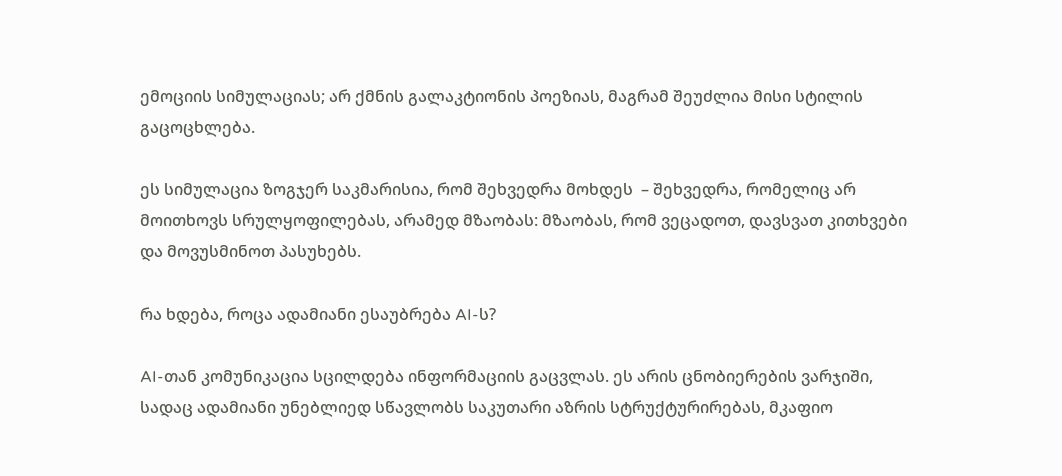ემოციის სიმულაციას; არ ქმნის გალაკტიონის პოეზიას, მაგრამ შეუძლია მისი სტილის გაცოცხლება.

ეს სიმულაცია ზოგჯერ საკმარისია, რომ შეხვედრა მოხდეს  – შეხვედრა, რომელიც არ მოითხოვს სრულყოფილებას, არამედ მზაობას: მზაობას, რომ ვეცადოთ, დავსვათ კითხვები და მოვუსმინოთ პასუხებს.

რა ხდება, როცა ადამიანი ესაუბრება AI-ს?

AI-თან კომუნიკაცია სცილდება ინფორმაციის გაცვლას. ეს არის ცნობიერების ვარჯიში, სადაც ადამიანი უნებლიედ სწავლობს საკუთარი აზრის სტრუქტურირებას, მკაფიო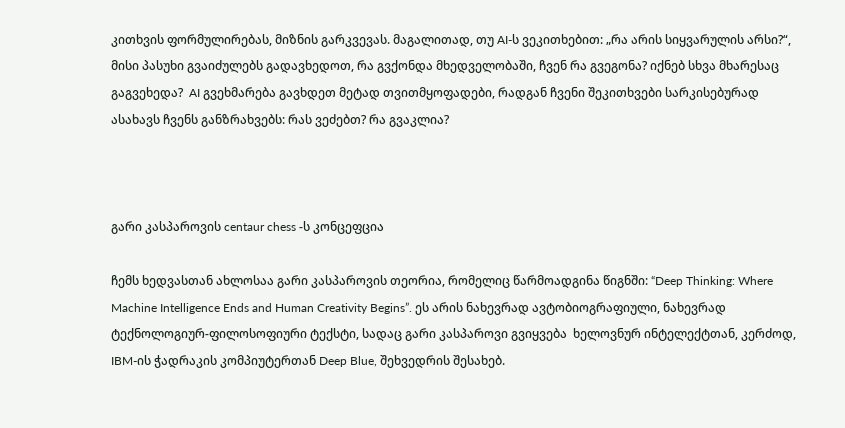კითხვის ფორმულირებას, მიზნის გარკვევას. მაგალითად, თუ AI-ს ვეკითხებით: „რა არის სიყვარულის არსი?“, მისი პასუხი გვაიძულებს გადავხედოთ, რა გვქონდა მხედველობაში, ჩვენ რა გვეგონა? იქნებ სხვა მხარესაც გაგვეხედა?  AI გვეხმარება გავხდეთ მეტად თვითმყოფადები, რადგან ჩვენი შეკითხვები სარკისებურად ასახავს ჩვენს განზრახვებს: რას ვეძებთ? რა გვაკლია?



გარი კასპაროვის centaur chess -ს კონცეფცია

ჩემს ხედვასთან ახლოსაა გარი კასპაროვის თეორია, რომელიც წარმოადგინა წიგნში: “Deep Thinking: Where Machine Intelligence Ends and Human Creativity Begins”. ეს არის ნახევრად ავტობიოგრაფიული, ნახევრად ტექნოლოგიურ-ფილოსოფიური ტექსტი, სადაც გარი კასპაროვი გვიყვება  ხელოვნურ ინტელექტთან, კერძოდ, IBM-ის ჭადრაკის კომპიუტერთან Deep Blue, შეხვედრის შესახებ.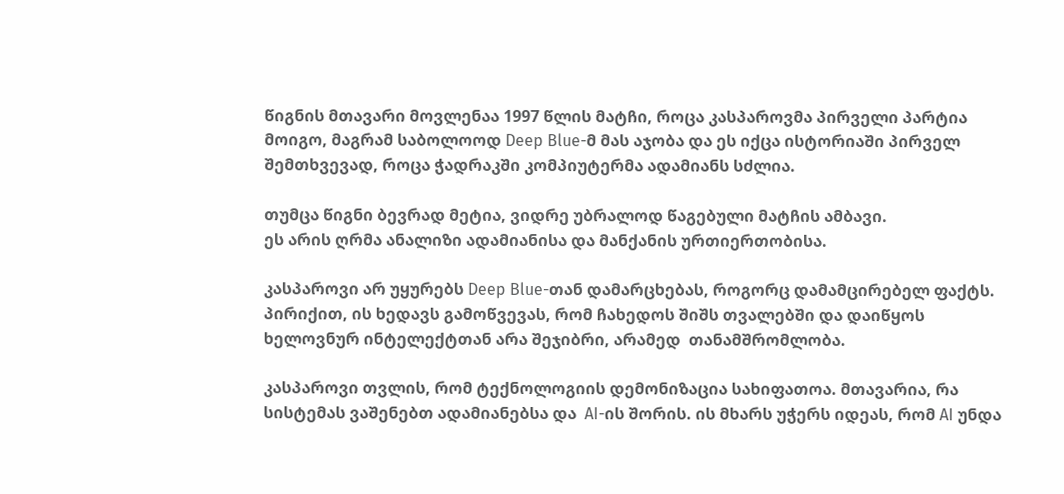წიგნის მთავარი მოვლენაა 1997 წლის მატჩი, როცა კასპაროვმა პირველი პარტია მოიგო, მაგრამ საბოლოოდ Deep Blue-მ მას აჯობა და ეს იქცა ისტორიაში პირველ შემთხვევად, როცა ჭადრაკში კომპიუტერმა ადამიანს სძლია.

თუმცა წიგნი ბევრად მეტია, ვიდრე უბრალოდ წაგებული მატჩის ამბავი.
ეს არის ღრმა ანალიზი ადამიანისა და მანქანის ურთიერთობისა.

კასპაროვი არ უყურებს Deep Blue-თან დამარცხებას, როგორც დამამცირებელ ფაქტს. პირიქით, ის ხედავს გამოწვევას, რომ ჩახედოს შიშს თვალებში და დაიწყოს ხელოვნურ ინტელექტთან არა შეჯიბრი, არამედ  თანამშრომლობა.

კასპაროვი თვლის, რომ ტექნოლოგიის დემონიზაცია სახიფათოა. მთავარია, რა სისტემას ვაშენებთ ადამიანებსა და  AI-ის შორის. ის მხარს უჭერს იდეას, რომ AI უნდა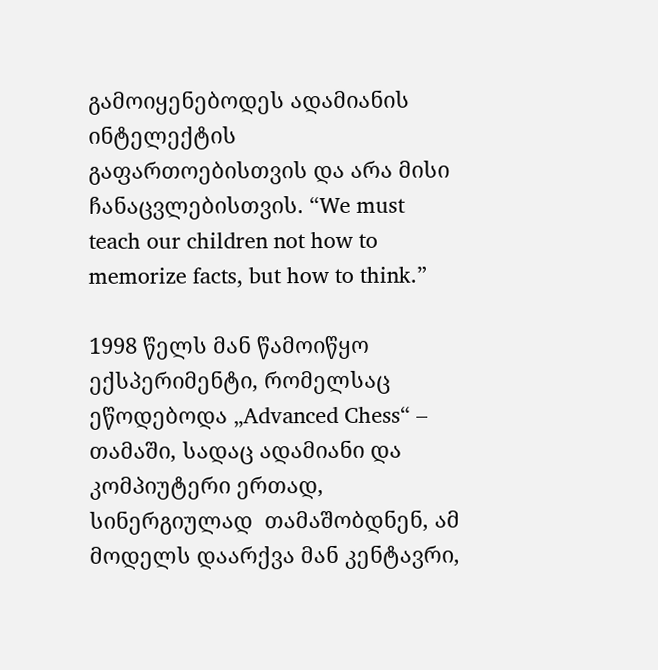გამოიყენებოდეს ადამიანის ინტელექტის გაფართოებისთვის და არა მისი ჩანაცვლებისთვის. “We must teach our children not how to memorize facts, but how to think.”

1998 წელს მან წამოიწყო ექსპერიმენტი, რომელსაც ეწოდებოდა „Advanced Chess“ –  თამაში, სადაც ადამიანი და კომპიუტერი ერთად, სინერგიულად  თამაშობდნენ, ამ მოდელს დაარქვა მან კენტავრი,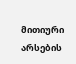მითიური არსების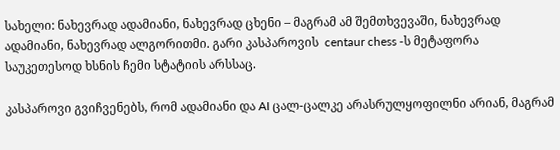სახელი: ნახევრად ადამიანი, ნახევრად ცხენი – მაგრამ ამ შემთხვევაში, ნახევრად ადამიანი, ნახევრად ალგორითმი. გარი კასპაროვის  centaur chess -ს მეტაფორა საუკეთესოდ ხსნის ჩემი სტატიის არსსაც.

კასპაროვი გვიჩვენებს, რომ ადამიანი და AI ცალ-ცალკე არასრულყოფილნი არიან, მაგრამ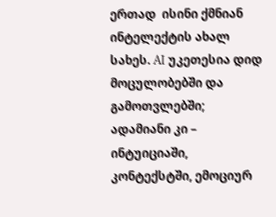ერთად  ისინი ქმნიან ინტელექტის ახალ სახეს. AI უკეთესია დიდ მოცულობებში და გამოთვლებში; ადამიანი კი – ინტუიციაში, კონტექსტში, ემოციურ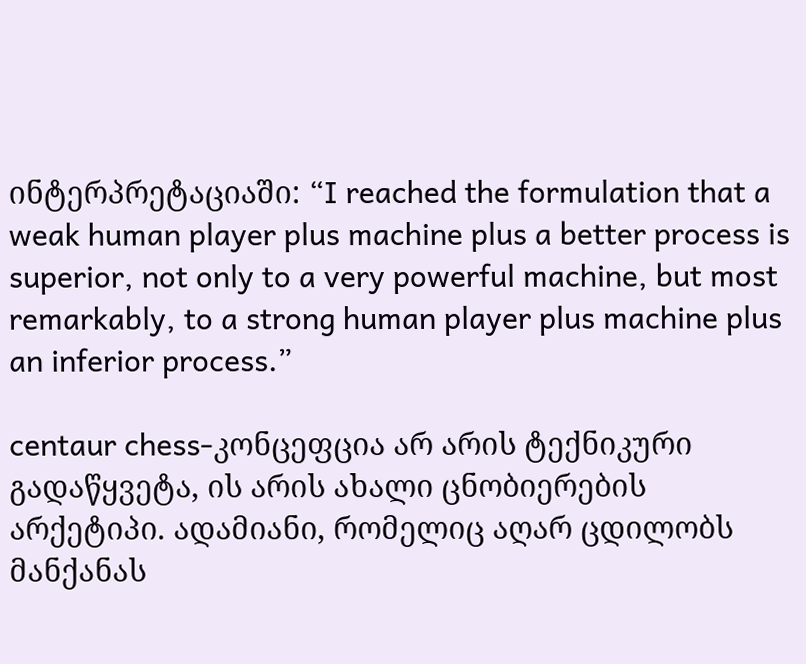ინტერპრეტაციაში: “I reached the formulation that a weak human player plus machine plus a better process is superior, not only to a very powerful machine, but most remarkably, to a strong human player plus machine plus an inferior process.”

centaur chess-კონცეფცია არ არის ტექნიკური გადაწყვეტა, ის არის ახალი ცნობიერების არქეტიპი. ადამიანი, რომელიც აღარ ცდილობს მანქანას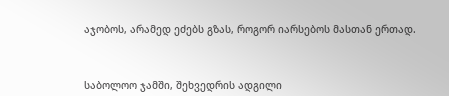აჯობოს, არამედ ეძებს გზას, როგორ იარსებოს მასთან ერთად.



საბოლოო ჯამში, შეხვედრის ადგილი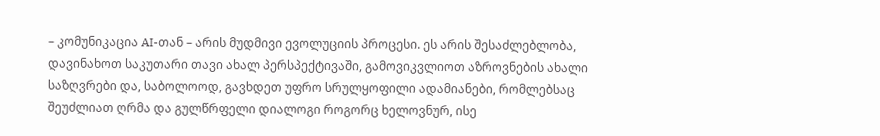– კომუნიკაცია AI-თან – არის მუდმივი ევოლუციის პროცესი. ეს არის შესაძლებლობა, დავინახოთ საკუთარი თავი ახალ პერსპექტივაში, გამოვიკვლიოთ აზროვნების ახალი საზღვრები და, საბოლოოდ, გავხდეთ უფრო სრულყოფილი ადამიანები, რომლებსაც შეუძლიათ ღრმა და გულწრფელი დიალოგი როგორც ხელოვნურ, ისე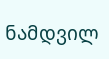ნამდვილ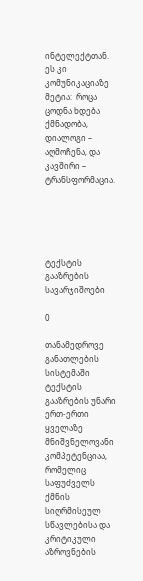ინტელექტთან. ეს კი კომუნიკაციაზე მეტია:  როცა ცოდნა ხდება ქმნადობა, დიალოგი – აღმოჩენა, და კავშირი – ტრანსფორმაცია.





ტექსტის გააზრების სავარჯიშოები

0

თანამედროვე განათლების სისტემაში ტექსტის გააზრების უნარი ერთ-ერთი ყველაზე მნიშვნელოვანი კომპეტენციაა, რომელიც საფუძველს ქმნის სიღრმისეულ სწავლებისა და კრიტიკული აზროვნების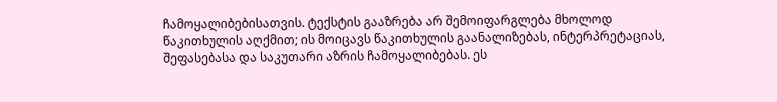ჩამოყალიბებისათვის. ტექსტის გააზრება არ შემოიფარგლება მხოლოდ წაკითხულის აღქმით; ის მოიცავს წაკითხულის გაანალიზებას, ინტერპრეტაციას, შეფასებასა და საკუთარი აზრის ჩამოყალიბებას. ეს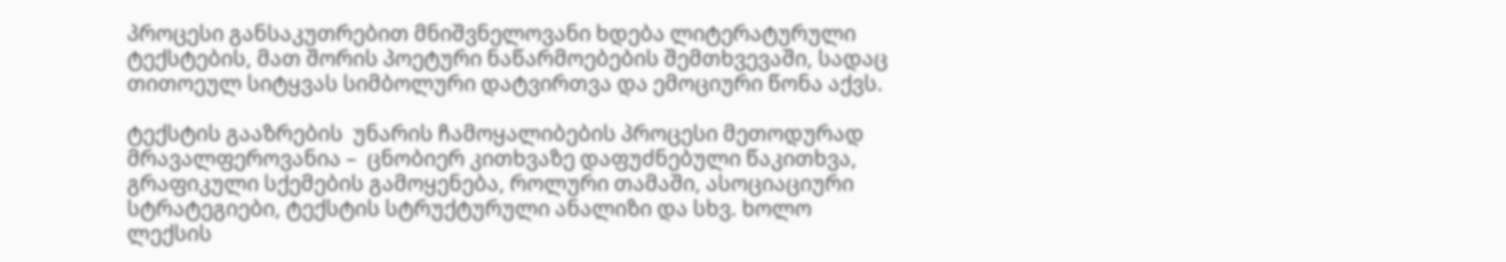პროცესი განსაკუთრებით მნიშვნელოვანი ხდება ლიტერატურული ტექსტების, მათ შორის პოეტური ნაწარმოებების შემთხვევაში, სადაც თითოეულ სიტყვას სიმბოლური დატვირთვა და ემოციური წონა აქვს.

ტექსტის გააზრების  უნარის ჩამოყალიბების პროცესი მეთოდურად მრავალფეროვანია –  ცნობიერ კითხვაზე დაფუძნებული წაკითხვა, გრაფიკული სქემების გამოყენება, როლური თამაში, ასოციაციური სტრატეგიები, ტექსტის სტრუქტურული ანალიზი და სხვ. ხოლო ლექსის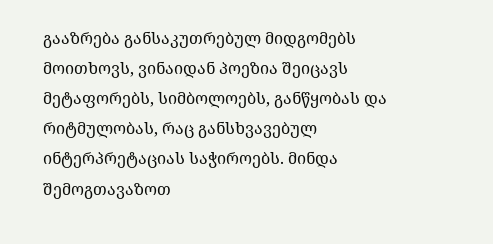გააზრება განსაკუთრებულ მიდგომებს მოითხოვს, ვინაიდან პოეზია შეიცავს მეტაფორებს, სიმბოლოებს, განწყობას და რიტმულობას, რაც განსხვავებულ ინტერპრეტაციას საჭიროებს. მინდა შემოგთავაზოთ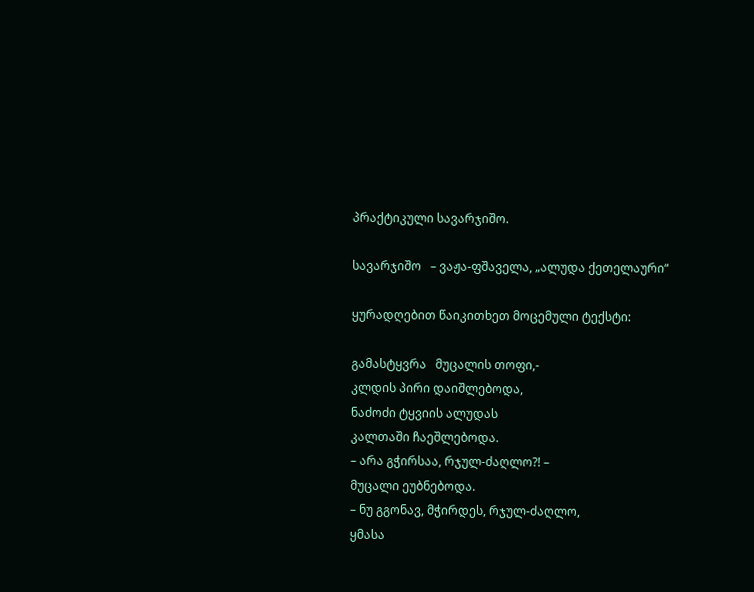პრაქტიკული სავარჯიშო.

სავარჯიშო   – ვაჟა-ფშაველა, „ალუდა ქეთელაური“

ყურადღებით წაიკითხეთ მოცემული ტექსტი:

გამასტყვრა   მუცალის თოფი,-
კლდის პირი დაიშლებოდა,
ნაძოძი ტყვიის ალუდას
კალთაში ჩაეშლებოდა.
– არა გჭირსაა, რჯულ-ძაღლო?! –
მუცალი ეუბნებოდა.
– ნუ გგონავ, მჭირდეს, რჯულ-ძაღლო,
ყმასა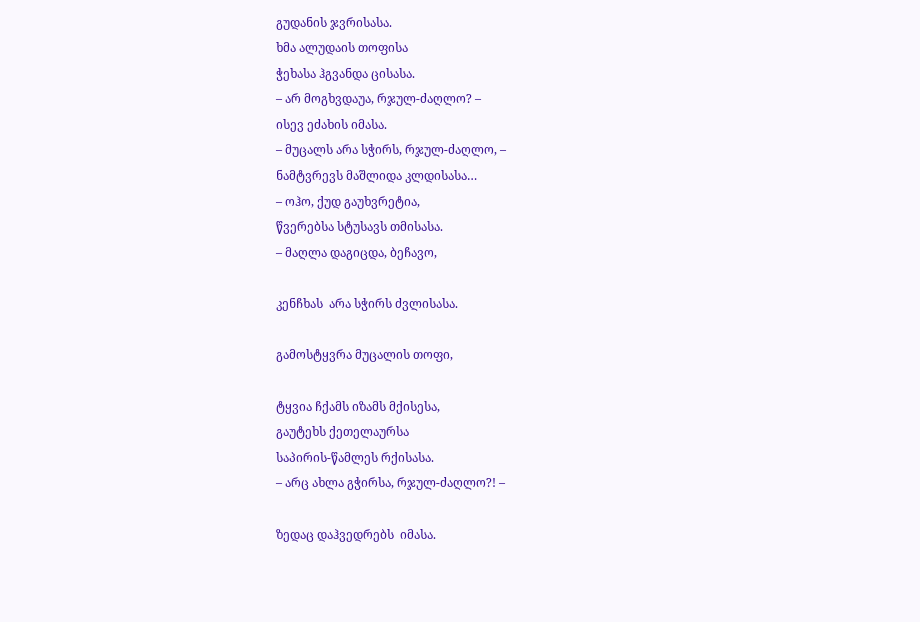გუდანის ჯვრისასა.
ხმა ალუდაის თოფისა
ჭეხასა ჰგვანდა ცისასა.
– არ მოგხვდაუა, რჯულ-ძაღლო? –
ისევ ეძახის იმასა.
– მუცალს არა სჭირს, რჯულ-ძაღლო, –
ნამტვრევს მაშლიდა კლდისასა…
– ოჰო, ქუდ გაუხვრეტია,
წვერებსა სტუსავს თმისასა.
– მაღლა დაგიცდა, ბეჩავო,

კენჩხას  არა სჭირს ძვლისასა.

გამოსტყვრა მუცალის თოფი,

ტყვია ჩქამს იზამს მქისესა,
გაუტეხს ქეთელაურსა
საპირის-წამლეს რქისასა.
– არც ახლა გჭირსა, რჯულ-ძაღლო?! –

ზედაც დაჰვედრებს  იმასა.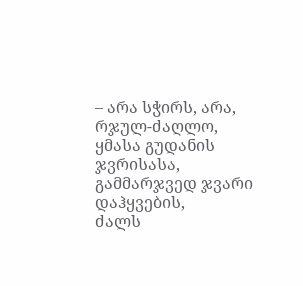– არა სჭირს, არა, რჯულ-ძაღლო,
ყმასა გუდანის ჯვრისასა,
გამმარჯვედ ჯვარი დაჰყვების,
ძალს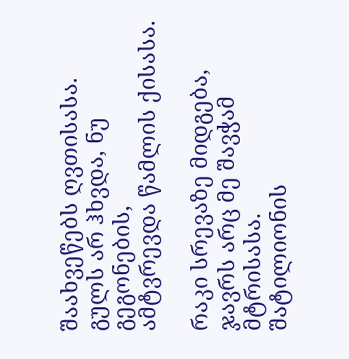შაახვეწებს ღვთისასა.
გულს არ ჰხვდა, ნუ გეგონების,
ამტვრევდა წამლის ქისასა.

რაკი სრევაზე მიდგება,
ჯავრს არც მე შავჭამ მტრისასა.
შატილიონის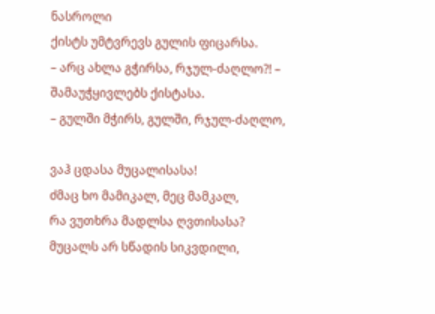ნასროლი
ქისტს უმტვრევს გულის ფიცარსა.
– არც ახლა გჭირსა, რჯულ-ძაღლო?! –
შამაუჭყივლებს ქისტასა.
– გულში მჭირს, გულში, რჯულ-ძაღლო,

ვაჰ ცდასა მუცალისასა!
ძმაც ხო მამიკალ, მეც მამკალ,
რა ვუთხრა მადლსა ღვთისასა?
მუცალს არ სწადის სიკვდილი,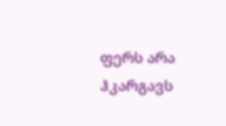ფერს არა ჰკარგავს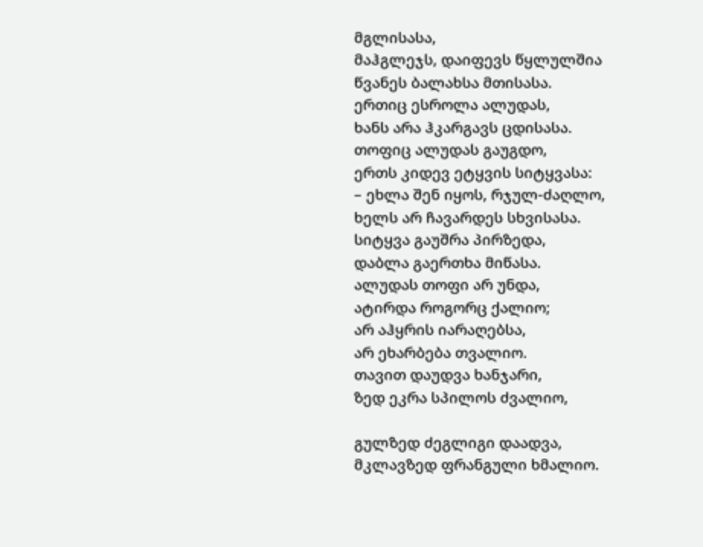მგლისასა,
მაჰგლეჯს, დაიფევს წყლულშია
წვანეს ბალახსა მთისასა.
ერთიც ესროლა ალუდას,
ხანს არა ჰკარგავს ცდისასა.
თოფიც ალუდას გაუგდო,
ერთს კიდევ ეტყვის სიტყვასა:
– ეხლა შენ იყოს, რჯულ-ძაღლო,
ხელს არ ჩავარდეს სხვისასა.
სიტყვა გაუშრა პირზედა,
დაბლა გაერთხა მიწასა.
ალუდას თოფი არ უნდა,
ატირდა როგორც ქალიო;
არ აჰყრის იარაღებსა,
არ ეხარბება თვალიო.
თავით დაუდვა ხანჯარი,
ზედ ეკრა სპილოს ძვალიო,

გულზედ ძეგლიგი დაადვა,
მკლავზედ ფრანგული ხმალიო.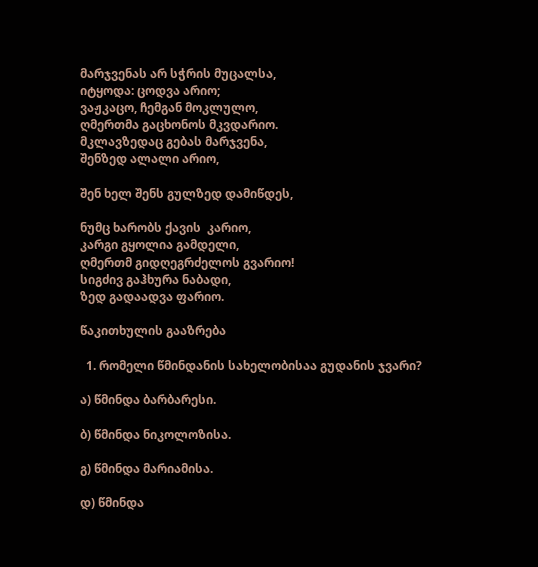მარჯვენას არ სჭრის მუცალსა,
იტყოდა: ცოდვა არიო;
ვაჟკაცო, ჩემგან მოკლულო,
ღმერთმა გაცხონოს მკვდარიო.
მკლავზედაც გებას მარჯვენა,
შენზედ ალალი არიო,

შენ ხელ შენს გულზედ დამიწდეს,

ნუმც ხარობს ქავის  კარიო,
კარგი გყოლია გამდელი,
ღმერთმ გიდღეგრძელოს გვარიო!
სიგძივ გაჰხურა ნაბადი,
ზედ გადაადვა ფარიო.

წაკითხულის გააზრება

  1. რომელი წმინდანის სახელობისაა გუდანის ჯვარი?

ა) წმინდა ბარბარესი.

ბ) წმინდა ნიკოლოზისა.

გ) წმინდა მარიამისა.

დ) წმინდა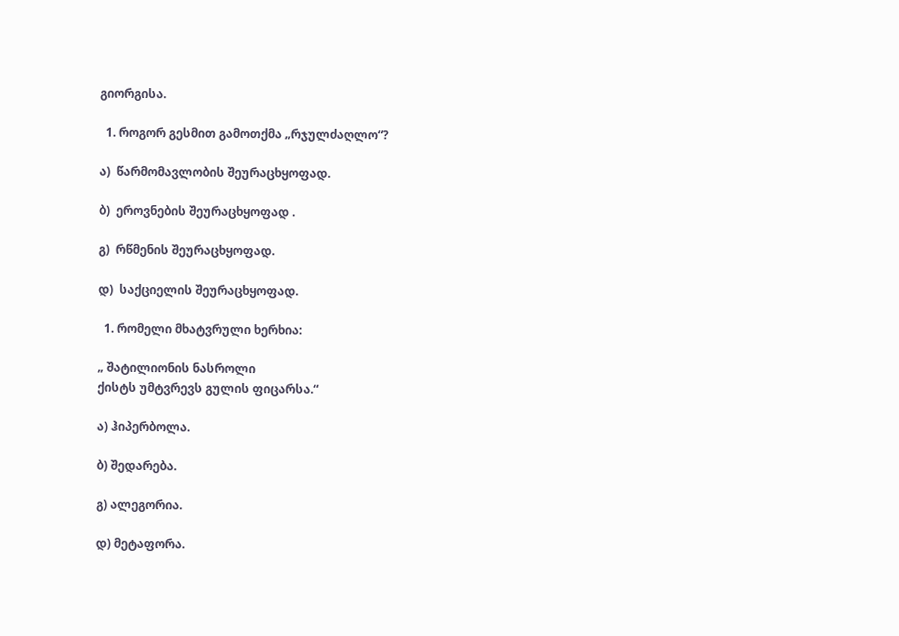გიორგისა.

  1. როგორ გესმით გამოთქმა „რჯულძაღლო“?

ა)  წარმომავლობის შეურაცხყოფად.

ბ)  ეროვნების შეურაცხყოფად .

გ)  რწმენის შეურაცხყოფად.

დ)  საქციელის შეურაცხყოფად.

  1. რომელი მხატვრული ხერხია:

„ შატილიონის ნასროლი
ქისტს უმტვრევს გულის ფიცარსა.“

ა) ჰიპერბოლა.

ბ) შედარება.

გ) ალეგორია.

დ) მეტაფორა.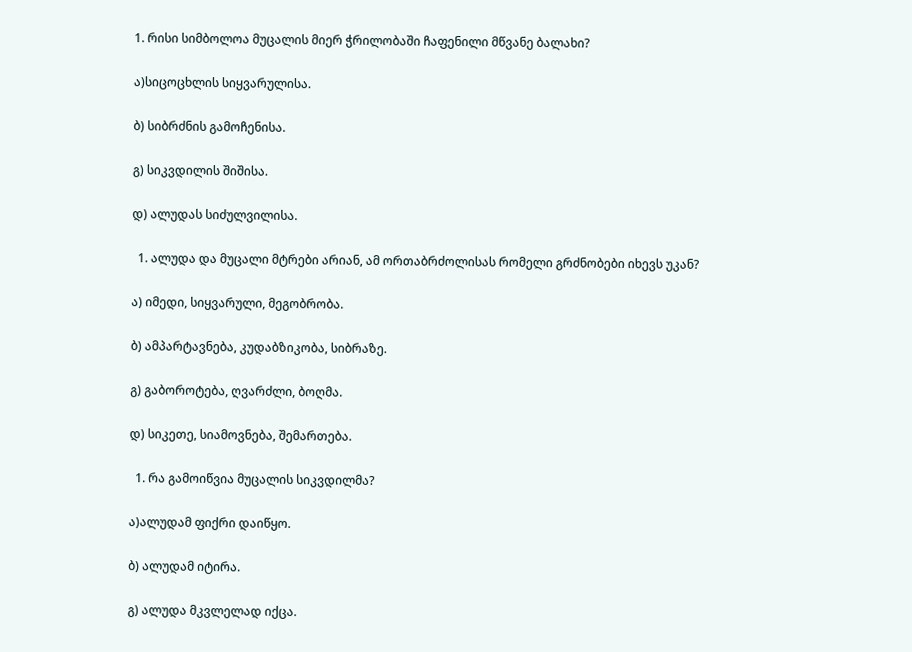1. რისი სიმბოლოა მუცალის მიერ ჭრილობაში ჩაფენილი მწვანე ბალახი?

ა)სიცოცხლის სიყვარულისა.

ბ) სიბრძნის გამოჩენისა.

გ) სიკვდილის შიშისა.

დ) ალუდას სიძულვილისა.

  1. ალუდა და მუცალი მტრები არიან, ამ ორთაბრძოლისას რომელი გრძნობები იხევს უკან?

ა) იმედი, სიყვარული, მეგობრობა.

ბ) ამპარტავნება, კუდაბზიკობა, სიბრაზე.

გ) გაბოროტება, ღვარძლი, ბოღმა.

დ) სიკეთე, სიამოვნება, შემართება.

  1. რა გამოიწვია მუცალის სიკვდილმა?

ა)ალუდამ ფიქრი დაიწყო.

ბ) ალუდამ იტირა.

გ) ალუდა მკვლელად იქცა.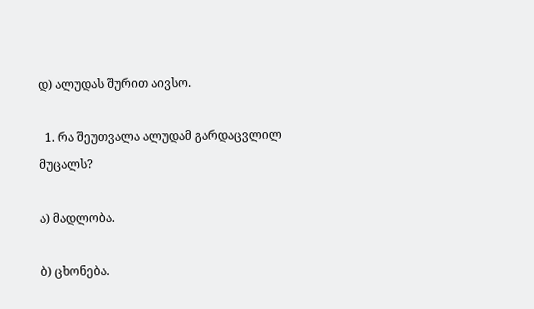დ) ალუდას შურით აივსო.

  1. რა შეუთვალა ალუდამ გარდაცვლილ მუცალს?

ა) მადლობა.

ბ) ცხონება.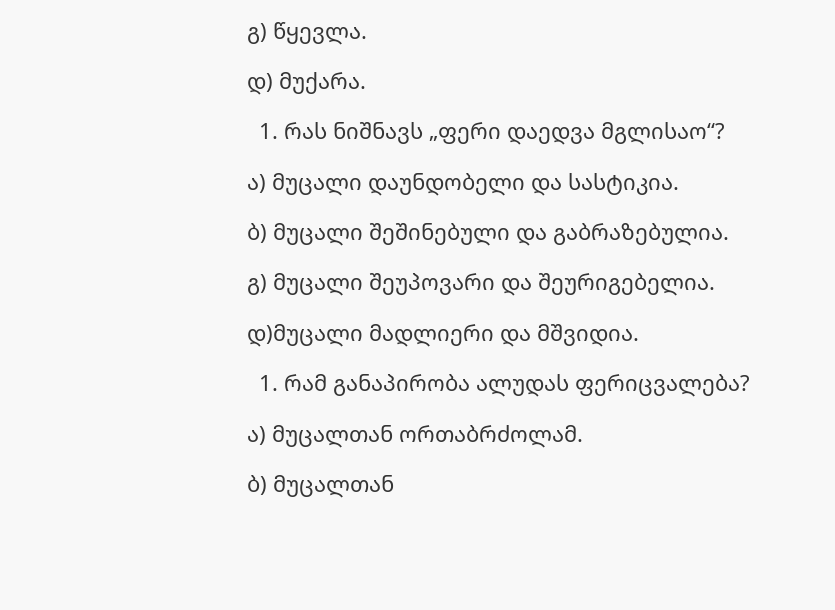გ) წყევლა.

დ) მუქარა.

  1. რას ნიშნავს „ფერი დაედვა მგლისაო“?

ა) მუცალი დაუნდობელი და სასტიკია.

ბ) მუცალი შეშინებული და გაბრაზებულია.

გ) მუცალი შეუპოვარი და შეურიგებელია.

დ)მუცალი მადლიერი და მშვიდია.

  1. რამ განაპირობა ალუდას ფერიცვალება?

ა) მუცალთან ორთაბრძოლამ.

ბ) მუცალთან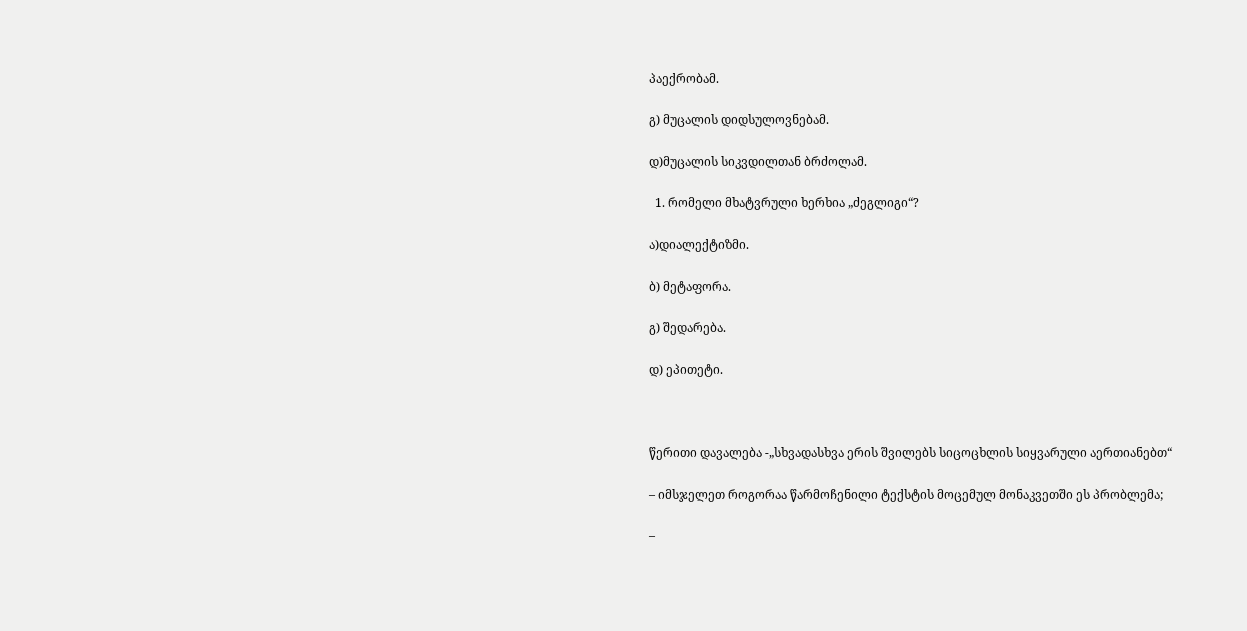პაექრობამ.

გ) მუცალის დიდსულოვნებამ.

დ)მუცალის სიკვდილთან ბრძოლამ.

  1. რომელი მხატვრული ხერხია „ძეგლიგი“?

ა)დიალექტიზმი.

ბ) მეტაფორა.

გ) შედარება.

დ) ეპითეტი.



წერითი დავალება -„სხვადასხვა ერის შვილებს სიცოცხლის სიყვარული აერთიანებთ“

– იმსჯელეთ როგორაა წარმოჩენილი ტექსტის მოცემულ მონაკვეთში ეს პრობლემა;

–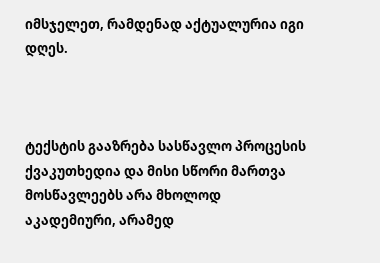იმსჯელეთ, რამდენად აქტუალურია იგი დღეს.



ტექსტის გააზრება სასწავლო პროცესის ქვაკუთხედია და მისი სწორი მართვა მოსწავლეებს არა მხოლოდ აკადემიური, არამედ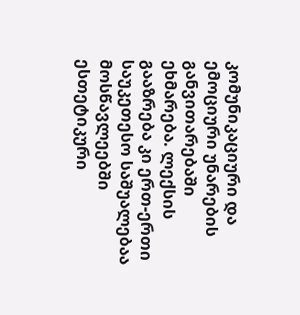კომუნიკაციური და ემოციური უნარების განვითარებაში ეხმარება. ლექსის გააზრება კი ერთ-ერთი საუკეთესო საშუალებაა მოსწავლეებში ესთეტიკური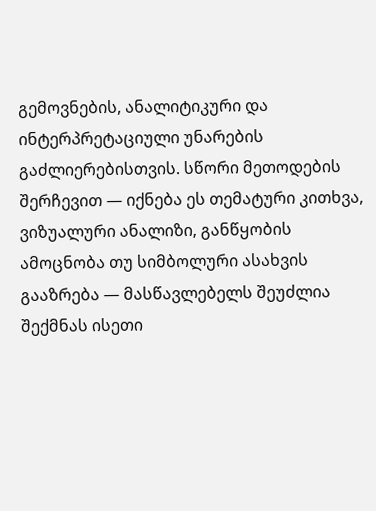გემოვნების, ანალიტიკური და ინტერპრეტაციული უნარების გაძლიერებისთვის. სწორი მეთოდების შერჩევით — იქნება ეს თემატური კითხვა, ვიზუალური ანალიზი, განწყობის ამოცნობა თუ სიმბოლური ასახვის გააზრება — მასწავლებელს შეუძლია შექმნას ისეთი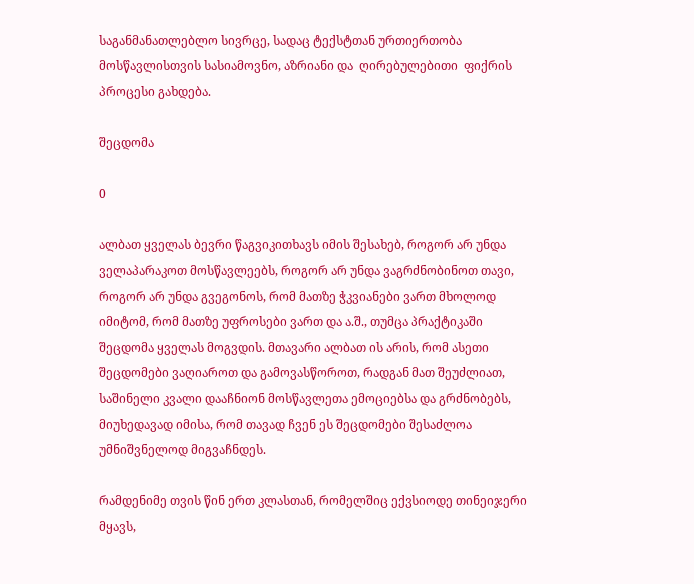საგანმანათლებლო სივრცე, სადაც ტექსტთან ურთიერთობა მოსწავლისთვის სასიამოვნო, აზრიანი და  ღირებულებითი  ფიქრის პროცესი გახდება.

შეცდომა

0

ალბათ ყველას ბევრი წაგვიკითხავს იმის შესახებ, როგორ არ უნდა ველაპარაკოთ მოსწავლეებს, როგორ არ უნდა ვაგრძნობინოთ თავი, როგორ არ უნდა გვეგონოს, რომ მათზე ჭკვიანები ვართ მხოლოდ იმიტომ, რომ მათზე უფროსები ვართ და ა.შ., თუმცა პრაქტიკაში შეცდომა ყველას მოგვდის. მთავარი ალბათ ის არის, რომ ასეთი შეცდომები ვაღიაროთ და გამოვასწოროთ, რადგან მათ შეუძლიათ, საშინელი კვალი დააჩნიონ მოსწავლეთა ემოციებსა და გრძნობებს, მიუხედავად იმისა, რომ თავად ჩვენ ეს შეცდომები შესაძლოა უმნიშვნელოდ მიგვაჩნდეს.

რამდენიმე თვის წინ ერთ კლასთან, რომელშიც ექვსიოდე თინეიჯერი მყავს,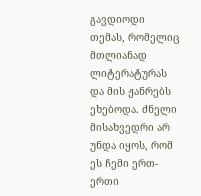გავდიოდი თემას, რომელიც მთლიანად ლიტერატურას და მის ჟანრებს ეხებოდა. ძნელი მისახვედრი არ უნდა იყოს, რომ ეს ჩემი ერთ-ერთი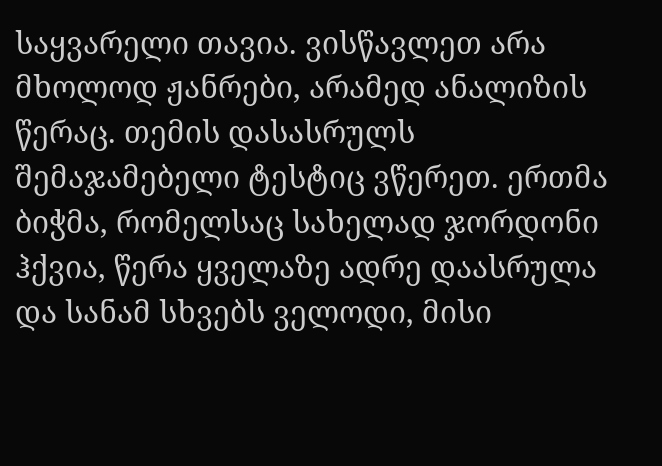საყვარელი თავია. ვისწავლეთ არა მხოლოდ ჟანრები, არამედ ანალიზის წერაც. თემის დასასრულს შემაჯამებელი ტესტიც ვწერეთ. ერთმა ბიჭმა, რომელსაც სახელად ჯორდონი ჰქვია, წერა ყველაზე ადრე დაასრულა და სანამ სხვებს ველოდი, მისი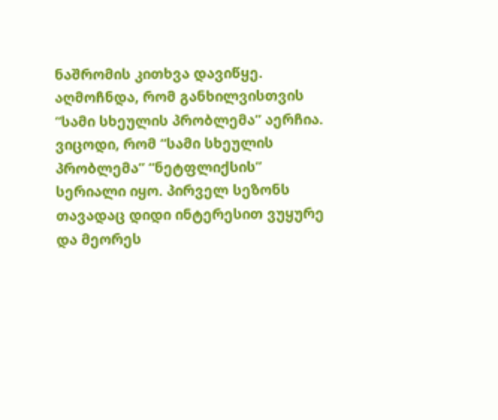ნაშრომის კითხვა დავიწყე. აღმოჩნდა, რომ განხილვისთვის “სამი სხეულის პრობლემა” აერჩია. ვიცოდი, რომ “სამი სხეულის პრობლემა” “ნეტფლიქსის” სერიალი იყო. პირველ სეზონს თავადაც დიდი ინტერესით ვუყურე და მეორეს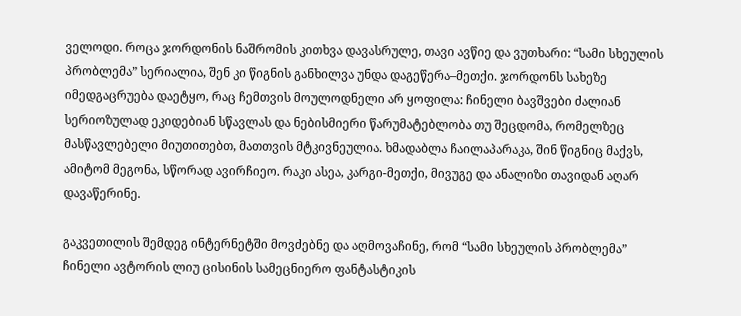ველოდი. როცა ჯორდონის ნაშრომის კითხვა დავასრულე, თავი ავწიე და ვუთხარი: “სამი სხეულის პრობლემა” სერიალია, შენ კი წიგნის განხილვა უნდა დაგეწერა–მეთქი. ჯორდონს სახეზე იმედგაცრუება დაეტყო, რაც ჩემთვის მოულოდნელი არ ყოფილა: ჩინელი ბავშვები ძალიან სერიოზულად ეკიდებიან სწავლას და ნებისმიერი წარუმატებლობა თუ შეცდომა, რომელზეც მასწავლებელი მიუთითებთ, მათთვის მტკივნეულია. ხმადაბლა ჩაილაპარაკა, შინ წიგნიც მაქვს, ამიტომ მეგონა, სწორად ავირჩიეო. რაკი ასეა, კარგი-მეთქი, მივუგე და ანალიზი თავიდან აღარ დავაწერინე.

გაკვეთილის შემდეგ ინტერნეტში მოვძებნე და აღმოვაჩინე, რომ “სამი სხეულის პრობლემა” ჩინელი ავტორის ლიუ ცისინის სამეცნიერო ფანტასტიკის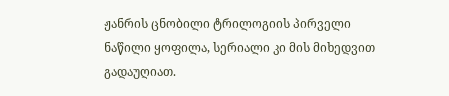ჟანრის ცნობილი ტრილოგიის პირველი ნაწილი ყოფილა, სერიალი კი მის მიხედვით გადაუღიათ.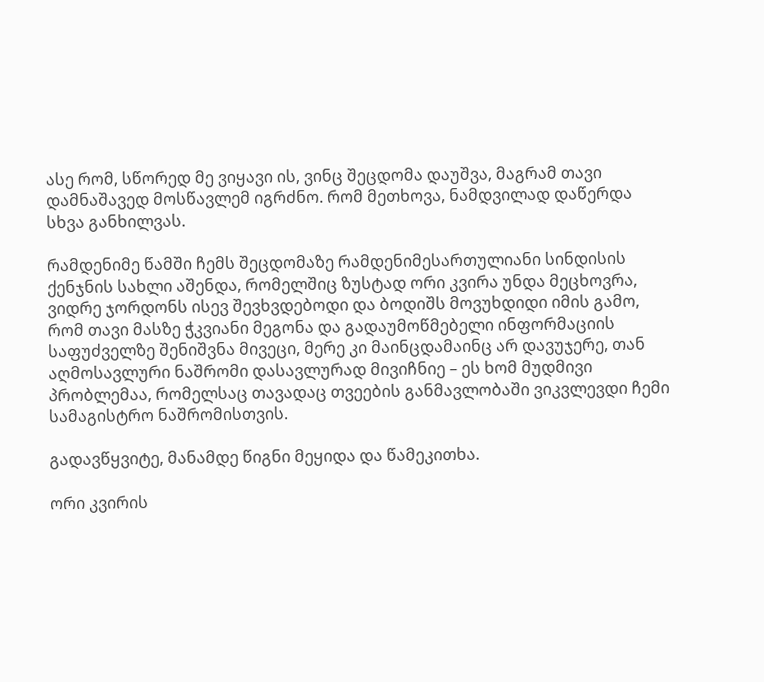ასე რომ, სწორედ მე ვიყავი ის, ვინც შეცდომა დაუშვა, მაგრამ თავი დამნაშავედ მოსწავლემ იგრძნო. რომ მეთხოვა, ნამდვილად დაწერდა სხვა განხილვას.

რამდენიმე წამში ჩემს შეცდომაზე რამდენიმესართულიანი სინდისის ქენჯნის სახლი აშენდა, რომელშიც ზუსტად ორი კვირა უნდა მეცხოვრა, ვიდრე ჯორდონს ისევ შევხვდებოდი და ბოდიშს მოვუხდიდი იმის გამო, რომ თავი მასზე ჭკვიანი მეგონა და გადაუმოწმებელი ინფორმაციის საფუძველზე შენიშვნა მივეცი, მერე კი მაინცდამაინც არ დავუჯერე, თან აღმოსავლური ნაშრომი დასავლურად მივიჩნიე – ეს ხომ მუდმივი პრობლემაა, რომელსაც თავადაც თვეების განმავლობაში ვიკვლევდი ჩემი სამაგისტრო ნაშრომისთვის.

გადავწყვიტე, მანამდე წიგნი მეყიდა და წამეკითხა.

ორი კვირის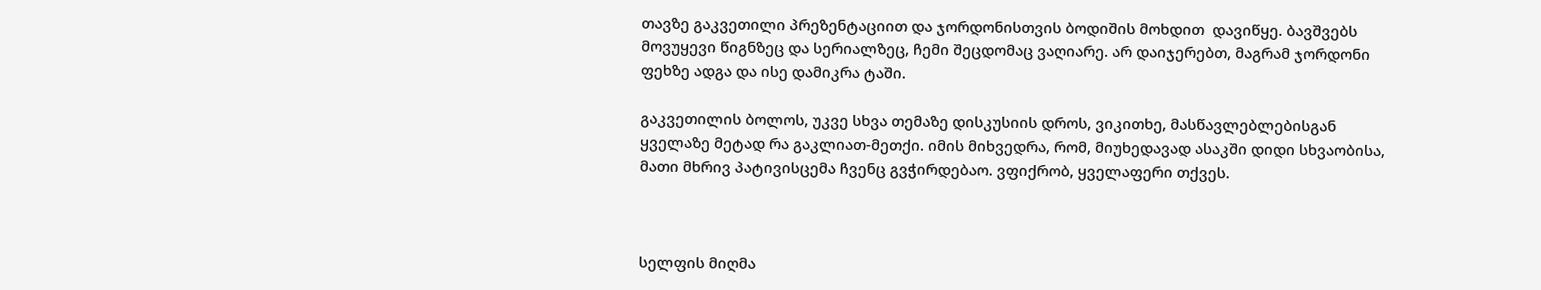თავზე გაკვეთილი პრეზენტაციით და ჯორდონისთვის ბოდიშის მოხდით  დავიწყე. ბავშვებს მოვუყევი წიგნზეც და სერიალზეც, ჩემი შეცდომაც ვაღიარე. არ დაიჯერებთ, მაგრამ ჯორდონი ფეხზე ადგა და ისე დამიკრა ტაში.

გაკვეთილის ბოლოს, უკვე სხვა თემაზე დისკუსიის დროს, ვიკითხე, მასწავლებლებისგან ყველაზე მეტად რა გაკლიათ-მეთქი. იმის მიხვედრა, რომ, მიუხედავად ასაკში დიდი სხვაობისა, მათი მხრივ პატივისცემა ჩვენც გვჭირდებაო. ვფიქრობ, ყველაფერი თქვეს.



სელფის მიღმა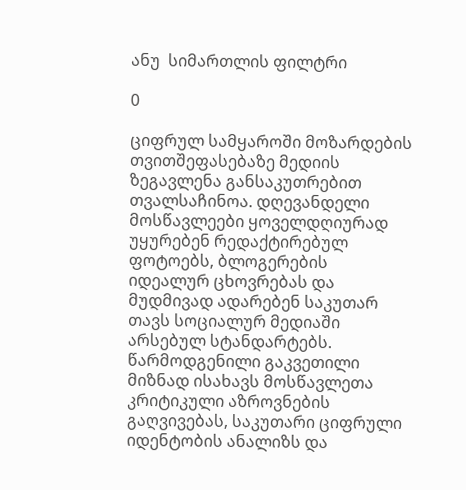ანუ  სიმართლის ფილტრი

0

ციფრულ სამყაროში მოზარდების თვითშეფასებაზე მედიის ზეგავლენა განსაკუთრებით თვალსაჩინოა. დღევანდელი მოსწავლეები ყოველდღიურად უყურებენ რედაქტირებულ ფოტოებს, ბლოგერების იდეალურ ცხოვრებას და მუდმივად ადარებენ საკუთარ თავს სოციალურ მედიაში არსებულ სტანდარტებს. წარმოდგენილი გაკვეთილი მიზნად ისახავს მოსწავლეთა კრიტიკული აზროვნების გაღვივებას, საკუთარი ციფრული იდენტობის ანალიზს და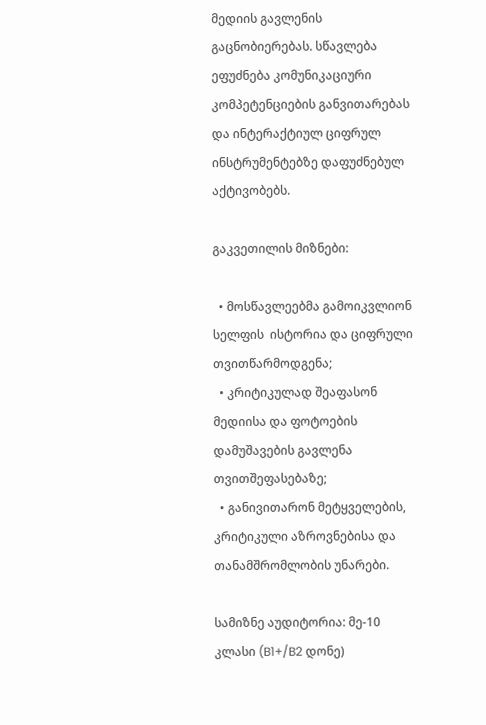მედიის გავლენის გაცნობიერებას. სწავლება ეფუძნება კომუნიკაციური კომპეტენციების განვითარებას და ინტერაქტიულ ციფრულ ინსტრუმენტებზე დაფუძნებულ აქტივობებს.

გაკვეთილის მიზნები:

  • მოსწავლეებმა გამოიკვლიონ სელფის  ისტორია და ციფრული თვითწარმოდგენა;
  • კრიტიკულად შეაფასონ მედიისა და ფოტოების დამუშავების გავლენა თვითშეფასებაზე;
  • განივითარონ მეტყველების, კრიტიკული აზროვნებისა და თანამშრომლობის უნარები.

სამიზნე აუდიტორია: მე-10 კლასი (B1+/B2 დონე)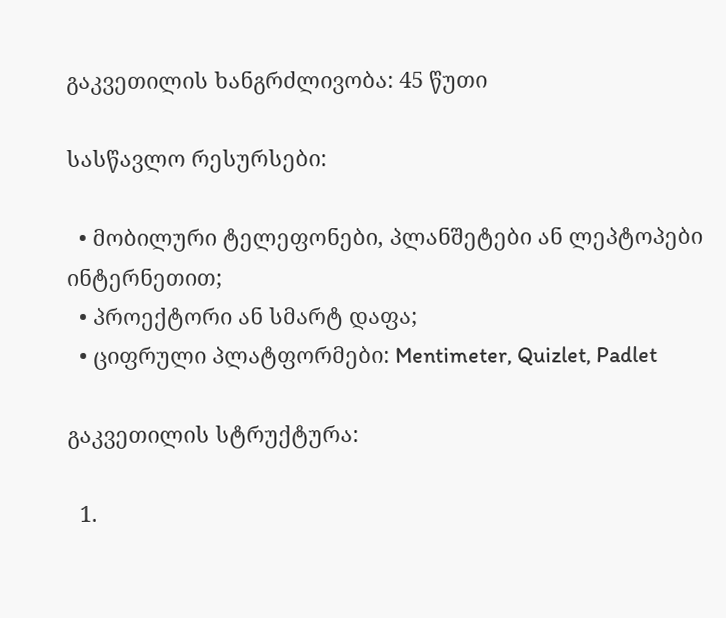გაკვეთილის ხანგრძლივობა: 45 წუთი

სასწავლო რესურსები:

  • მობილური ტელეფონები, პლანშეტები ან ლეპტოპები ინტერნეთით;
  • პროექტორი ან სმარტ დაფა;
  • ციფრული პლატფორმები: Mentimeter, Quizlet, Padlet

გაკვეთილის სტრუქტურა:

  1.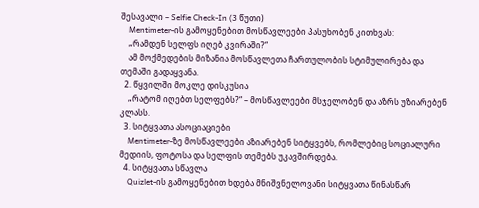შესავალი – Selfie Check-In (3 წუთი)
    Mentimeter-ის გამოყენებით მოსწავლეები პასუხობენ კითხვას:
    „რამდენ სელფს იღებ კვირაში?“
    ამ მოქმედების მიზანია მოსწავლეთა ჩართულობის სტიმულირება და თემაში გადაყვანა.
  2. წყვილში მოკლე დისკუსია
    „რატომ იღებთ სელფებს?“ – მოსწავლეები მსჯელობენ და აზრს უზიარებენ კლასს.
  3. სიტყვათა ასოციაციები
    Mentimeter-ზე მოსწავლეები აზიარებენ სიტყვებს, რომლებიც სოციალური მედიის, ფოტოსა და სელფის თემებს უკავშირდება.
  4. სიტყვათა სწავლა
    Quizlet-ის გამოყენებით ხდება მნიშვნელოვანი სიტყვათა წინასწარ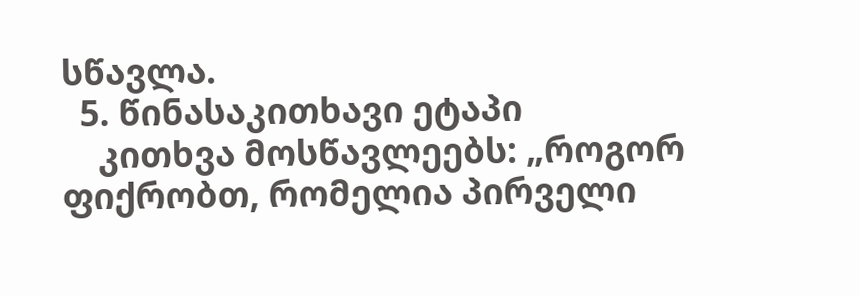სწავლა.
  5. წინასაკითხავი ეტაპი
    კითხვა მოსწავლეებს: „როგორ ფიქრობთ, რომელია პირველი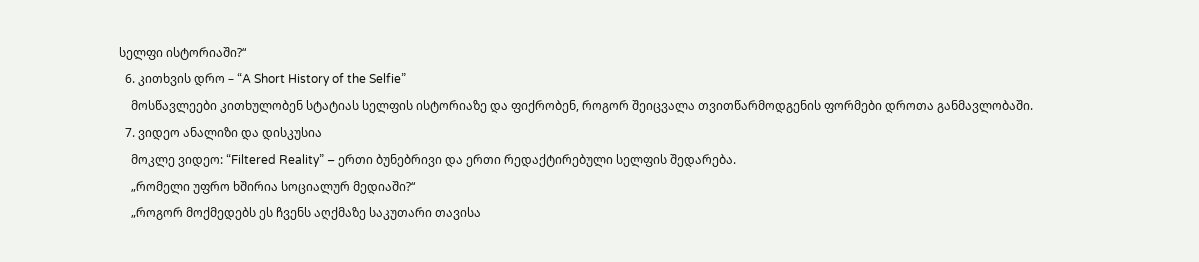სელფი ისტორიაში?“
  6. კითხვის დრო – “A Short History of the Selfie”
    მოსწავლეები კითხულობენ სტატიას სელფის ისტორიაზე და ფიქრობენ, როგორ შეიცვალა თვითწარმოდგენის ფორმები დროთა განმავლობაში.
  7. ვიდეო ანალიზი და დისკუსია
    მოკლე ვიდეო: “Filtered Reality” – ერთი ბუნებრივი და ერთი რედაქტირებული სელფის შედარება.
    „რომელი უფრო ხშირია სოციალურ მედიაში?“
    „როგორ მოქმედებს ეს ჩვენს აღქმაზე საკუთარი თავისა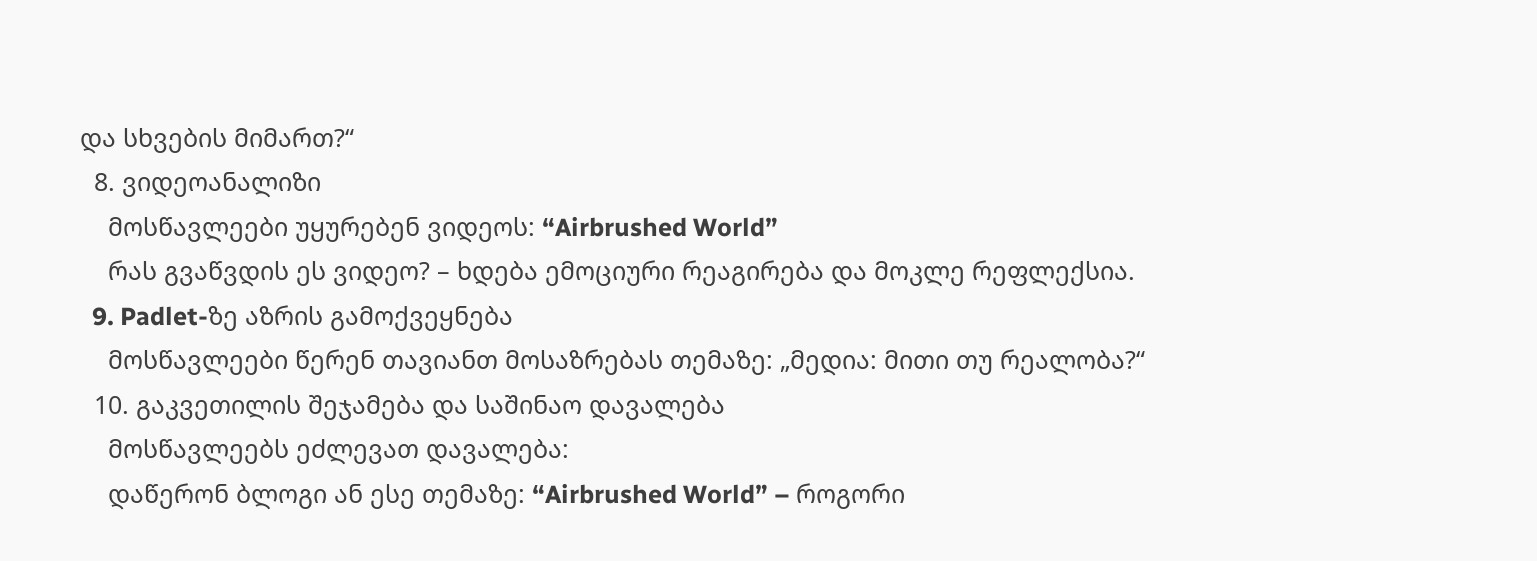და სხვების მიმართ?“
  8. ვიდეოანალიზი
    მოსწავლეები უყურებენ ვიდეოს: “Airbrushed World”
    რას გვაწვდის ეს ვიდეო? – ხდება ემოციური რეაგირება და მოკლე რეფლექსია.
  9. Padlet-ზე აზრის გამოქვეყნება
    მოსწავლეები წერენ თავიანთ მოსაზრებას თემაზე: „მედია: მითი თუ რეალობა?“
  10. გაკვეთილის შეჯამება და საშინაო დავალება
    მოსწავლეებს ეძლევათ დავალება:
    დაწერონ ბლოგი ან ესე თემაზე: “Airbrushed World” – როგორი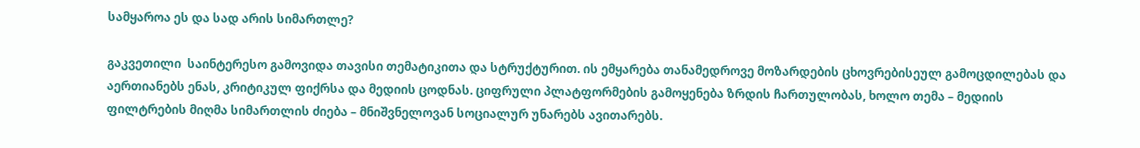სამყაროა ეს და სად არის სიმართლე?

გაკვეთილი  საინტერესო გამოვიდა თავისი თემატიკითა და სტრუქტურით. ის ემყარება თანამედროვე მოზარდების ცხოვრებისეულ გამოცდილებას და აერთიანებს ენას, კრიტიკულ ფიქრსა და მედიის ცოდნას. ციფრული პლატფორმების გამოყენება ზრდის ჩართულობას, ხოლო თემა – მედიის ფილტრების მიღმა სიმართლის ძიება – მნიშვნელოვან სოციალურ უნარებს ავითარებს.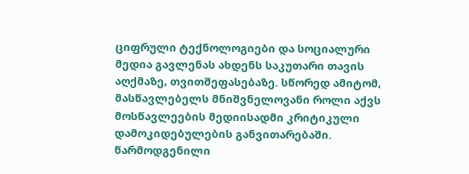ციფრული ტექნოლოგიები და სოციალური მედია გავლენას ახდენს საკუთარი თავის აღქმაზე, თვითშეფასებაზე. სწორედ ამიტომ, მასწავლებელს მნიშვნელოვანი როლი აქვს მოსწავლეების მედიისადმი კრიტიკული დამოკიდებულების განვითარებაში. წარმოდგენილი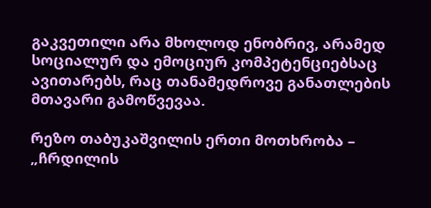გაკვეთილი არა მხოლოდ ენობრივ, არამედ სოციალურ და ემოციურ კომპეტენციებსაც ავითარებს, რაც თანამედროვე განათლების მთავარი გამოწვევაა.

რეზო თაბუკაშვილის ერთი მოთხრობა – „ჩრდილის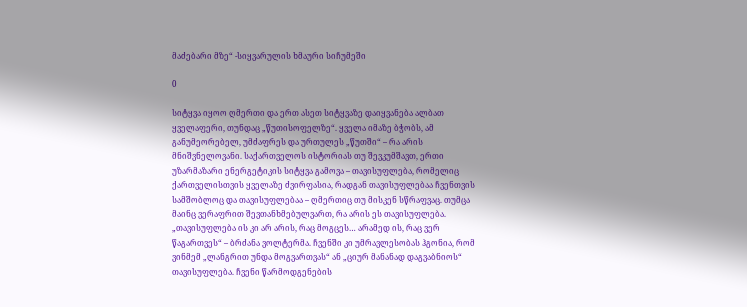მაძებარი მზე“ -სიყვარულის ხმაური სიჩუმეში

0

სიტყვა იყოო ღმერთი და ერთ ასეთ სიტყვაზე დაიყვანება ალბათ ყველაფერი, თუნდაც „წუთისოფელზე“. ყველა იმაზე ბჭობს, ამ განუმეორებელ, უმძაფრეს და ურთულეს „წუთში“ – რა არის მნიშვნელოვანი. საქართველოს ისტორიას თუ შევკუმშავთ, ერთი უზარმაზარი ენერგეტიკის სიტყვა გამოვა – თავისუფლება, რომელიც ქართველისთვის ყველაზე ძვირფასია, რადგან თავისუფლებაა ჩვენთვის სამშობლოც და თავისუფლებაა – ღმერთიც თუ მისკენ სწრაფვაც. თუმცა მაინც ვერაფრით შევთანხმებულვართ, რა არის ეს თავისუფლება. „თავისუფლება ის კი არ არის, რაც მოგცეს… არამედ ის, რაც ვერ წაგართვეს“ – ბრძანა ვოლტერმა. ჩვენში კი უმრავლესობას ჰგონია, რომ ვინმემ „ლანგრით უნდა მოგვართვას“ ან „ციურ მანანად დაგვაბნიოს“ თავისუფლება. ჩვენი წარმოდგენების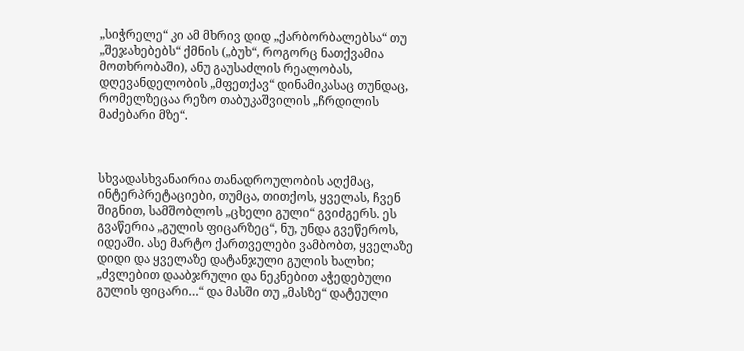„სიჭრელე“ კი ამ მხრივ დიდ „ქარბორბალებსა“ თუ „შეჯახებებს“ ქმნის („ბუხ“, როგორც ნათქვამია მოთხრობაში), ანუ გაუსაძლის რეალობას, დღევანდელობის „მფეთქავ“ დინამიკასაც თუნდაც, რომელზეცაა რეზო თაბუკაშვილის „ჩრდილის მაძებარი მზე“.



სხვადასხვანაირია თანადროულობის აღქმაც, ინტერპრეტაციები, თუმცა, თითქოს, ყველას, ჩვენ შიგნით, სამშობლოს „ცხელი გული“ გვიძგერს. ეს გვაწერია „გულის ფიცარზეც“, ნუ, უნდა გვეწეროს, იდეაში. ასე მარტო ქართველები ვამბობთ, ყველაზე დიდი და ყველაზე დატანჯული გულის ხალხი; „ძვლებით დააბჯრული და ნეკნებით აჭედებული გულის ფიცარი…“ და მასში თუ „მასზე“ დატეული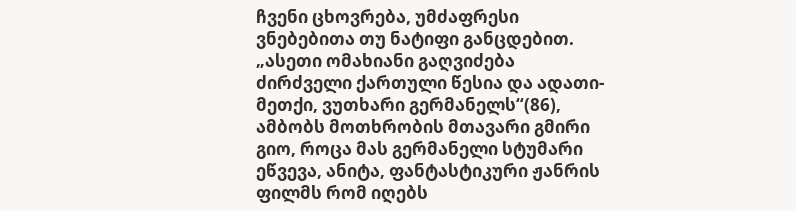ჩვენი ცხოვრება, უმძაფრესი ვნებებითა თუ ნატიფი განცდებით. „ასეთი ომახიანი გაღვიძება ძირძველი ქართული წესია და ადათი-მეთქი, ვუთხარი გერმანელს“(86), ამბობს მოთხრობის მთავარი გმირი გიო, როცა მას გერმანელი სტუმარი ეწვევა, ანიტა, ფანტასტიკური ჟანრის ფილმს რომ იღებს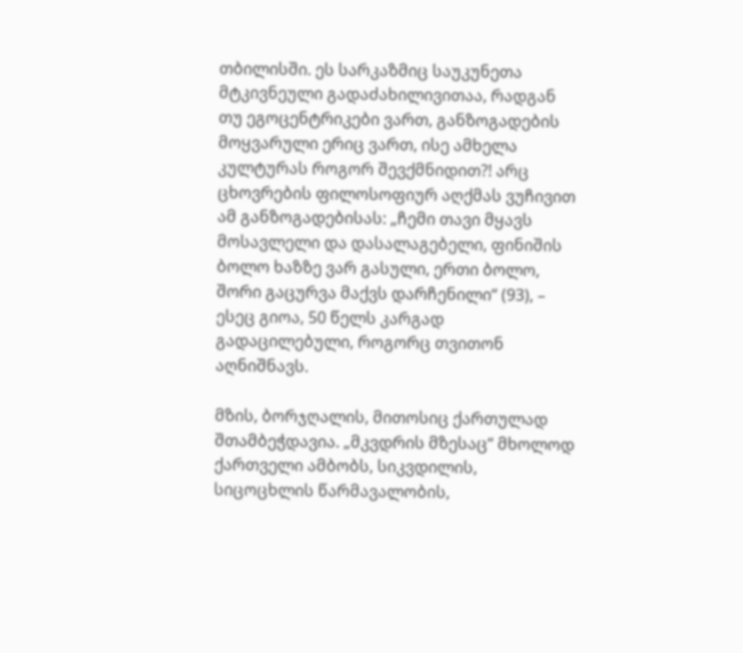თბილისში. ეს სარკაზმიც საუკუნეთა მტკივნეული გადაძახილივითაა, რადგან თუ ეგოცენტრიკები ვართ, განზოგადების მოყვარული ერიც ვართ, ისე ამხელა კულტურას როგორ შევქმნიდით?! არც ცხოვრების ფილოსოფიურ აღქმას ვუჩივით ამ განზოგადებისას: „ჩემი თავი მყავს მოსავლელი და დასალაგებელი, ფინიშის ბოლო ხაზზე ვარ გასული, ერთი ბოლო, შორი გაცურვა მაქვს დარჩენილი“ (93), – ესეც გიოა, 50 წელს კარგად გადაცილებული, როგორც თვითონ აღნიშნავს.

მზის, ბორჯღალის, მითოსიც ქართულად შთამბეჭდავია. „მკვდრის მზესაც“ მხოლოდ ქართველი ამბობს, სიკვდილის, სიცოცხლის წარმავალობის,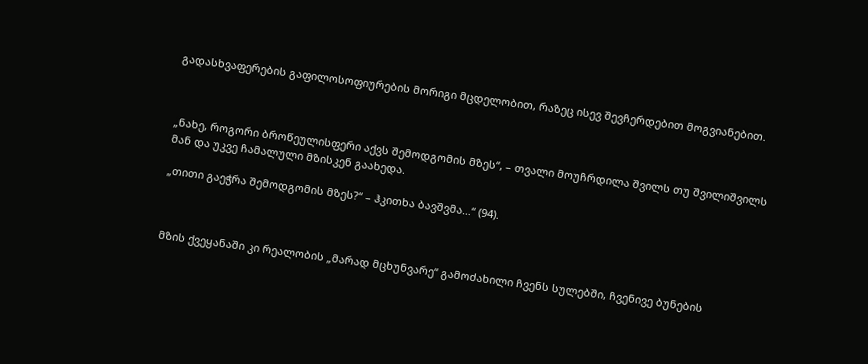გადასხვაფერების გაფილოსოფიურების მორიგი მცდელობით, რაზეც ისევ შევჩერდებით მოგვიანებით.



„ნახე, როგორი ბროწეულისფერი აქვს შემოდგომის მზეს“, – თვალი მოუჩრდილა შვილს თუ შვილიშვილს მან და უკვე ჩამალული მზისკენ გაახედა.

„თითი გაეჭრა შემოდგომის მზეს?“ – ჰკითხა ბავშვმა…“ (94).



მზის ქვეყანაში კი რეალობის „მარად მცხუნვარე“ გამოძახილი ჩვენს სულებში, ჩვენივე ბუნების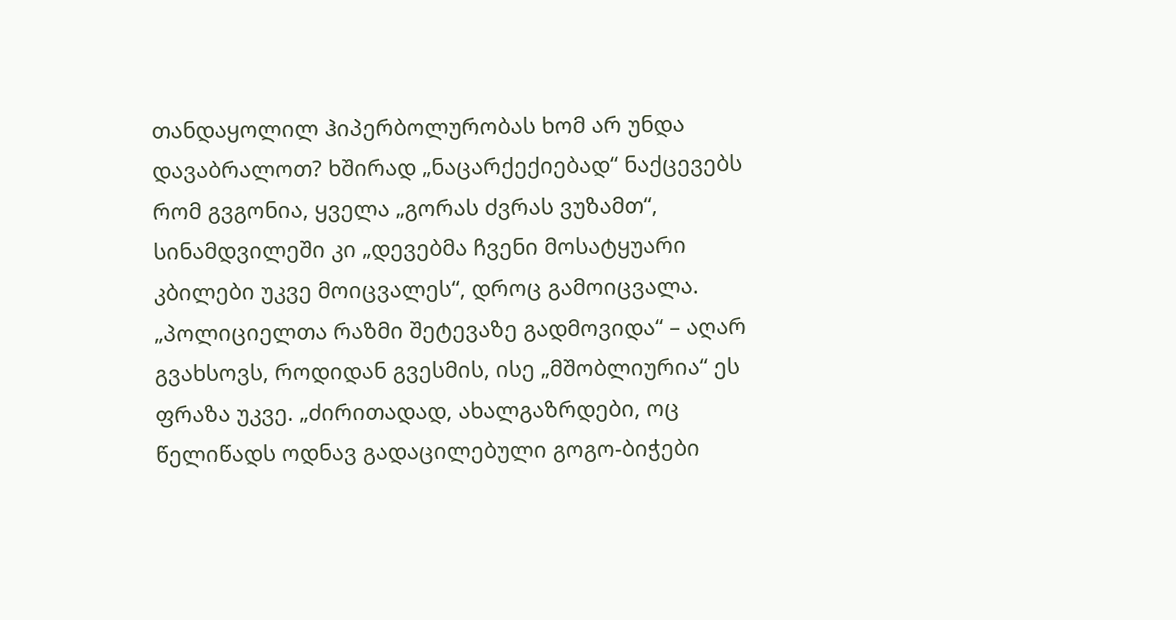თანდაყოლილ ჰიპერბოლურობას ხომ არ უნდა დავაბრალოთ? ხშირად „ნაცარქექიებად“ ნაქცევებს რომ გვგონია, ყველა „გორას ძვრას ვუზამთ“, სინამდვილეში კი „დევებმა ჩვენი მოსატყუარი კბილები უკვე მოიცვალეს“, დროც გამოიცვალა. „პოლიციელთა რაზმი შეტევაზე გადმოვიდა“ – აღარ გვახსოვს, როდიდან გვესმის, ისე „მშობლიურია“ ეს ფრაზა უკვე. „ძირითადად, ახალგაზრდები, ოც წელიწადს ოდნავ გადაცილებული გოგო-ბიჭები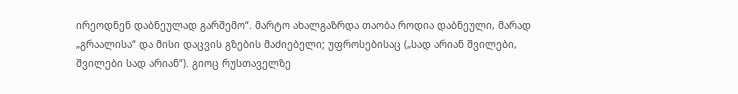ირეოდნენ დაბნეულად გარშემო“. მარტო ახალგაზრდა თაობა როდია დაბნეული, მარად „გრაალისა“ და მისი დაცვის გზების მაძიებელი; უფროსებისაც („სად არიან შვილები, შვილები სად არიან“). გიოც რუსთაველზე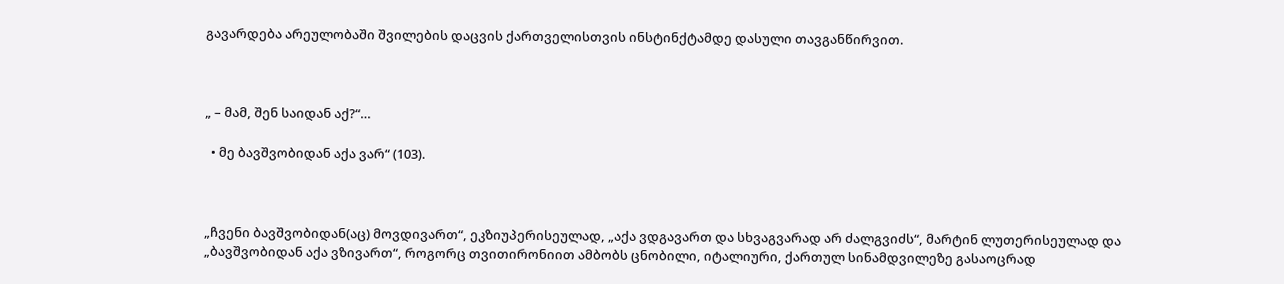გავარდება არეულობაში შვილების დაცვის ქართველისთვის ინსტინქტამდე დასული თავგანწირვით.



„ – მამ, შენ საიდან აქ?“…

  • მე ბავშვობიდან აქა ვარ“ (103).



„ჩვენი ბავშვობიდან(აც) მოვდივართ“, ეკზიუპერისეულად, „აქა ვდგავართ და სხვაგვარად არ ძალგვიძს“, მარტინ ლუთერისეულად და „ბავშვობიდან აქა ვზივართ“, როგორც თვითირონიით ამბობს ცნობილი, იტალიური, ქართულ სინამდვილეზე გასაოცრად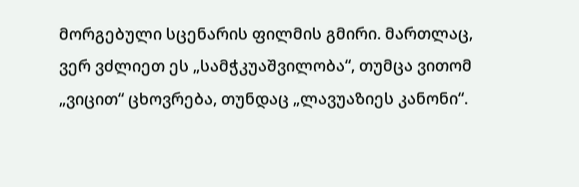მორგებული სცენარის ფილმის გმირი. მართლაც, ვერ ვძლიეთ ეს „სამჭკუაშვილობა“, თუმცა ვითომ „ვიცით“ ცხოვრება, თუნდაც „ლავუაზიეს კანონი“.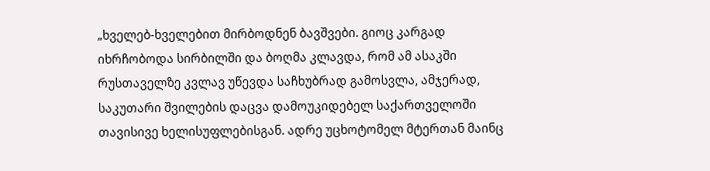„ხველებ-ხველებით მირბოდნენ ბავშვები. გიოც კარგად იხრჩობოდა სირბილში და ბოღმა კლავდა, რომ ამ ასაკში რუსთაველზე კვლავ უწევდა საჩხუბრად გამოსვლა, ამჯერად, საკუთარი შვილების დაცვა დამოუკიდებელ საქართველოში თავისივე ხელისუფლებისგან. ადრე უცხოტომელ მტერთან მაინც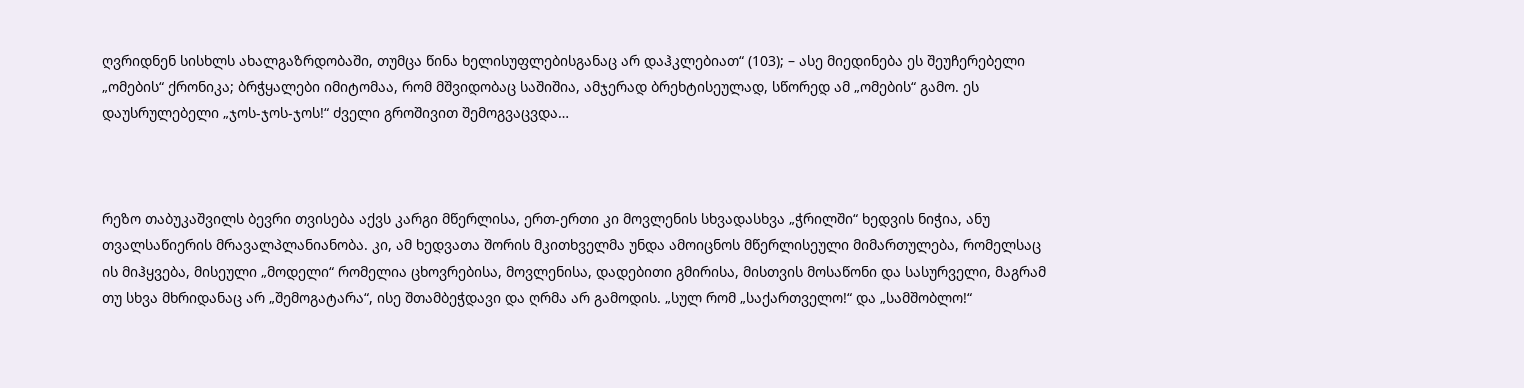ღვრიდნენ სისხლს ახალგაზრდობაში, თუმცა წინა ხელისუფლებისგანაც არ დაჰკლებიათ“ (103); – ასე მიედინება ეს შეუჩერებელი „ომების“ ქრონიკა; ბრჭყალები იმიტომაა, რომ მშვიდობაც საშიშია, ამჯერად ბრეხტისეულად, სწორედ ამ „ომების“ გამო. ეს დაუსრულებელი „ჯოს-ჯოს-ჯოს!“ ძველი გროშივით შემოგვაცვდა…



რეზო თაბუკაშვილს ბევრი თვისება აქვს კარგი მწერლისა, ერთ-ერთი კი მოვლენის სხვადასხვა „ჭრილში“ ხედვის ნიჭია, ანუ თვალსაწიერის მრავალპლანიანობა. კი, ამ ხედვათა შორის მკითხველმა უნდა ამოიცნოს მწერლისეული მიმართულება, რომელსაც ის მიჰყვება, მისეული „მოდელი“ რომელია ცხოვრებისა, მოვლენისა, დადებითი გმირისა, მისთვის მოსაწონი და სასურველი, მაგრამ თუ სხვა მხრიდანაც არ „შემოგატარა“, ისე შთამბეჭდავი და ღრმა არ გამოდის. „სულ რომ „საქართველო!“ და „სამშობლო!“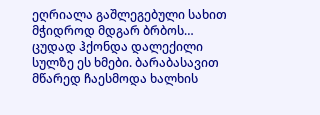ეღრიალა გაშლეგებული სახით მჭიდროდ მდგარ ბრბოს… ცუდად ჰქონდა დალექილი სულზე ეს ხმები. ბარაბასავით მწარედ ჩაესმოდა ხალხის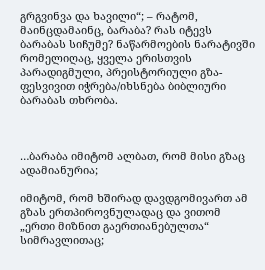გრგვინვა და ხავილი“; – რატომ, მაინცდამაინც, ბარაბა? რას იტევს ბარაბას სიჩუმე? ნაწარმოების ნარატივში რომელიღაც, ყველა ერისთვის პარადიგმული, პრეისტორიული გზა-ფესვივით იჭრება/იხსნება ბიბლიური ბარაბას თხრობა.



…ბარაბა იმიტომ ალბათ, რომ მისი გზაც ადამიანურია;

იმიტომ, რომ ხშირად დავდგომივართ ამ გზას ერთპიროვნულადაც და ვითომ „ერთი მიზნით გაერთიანებულთა“ სიმრავლითაც;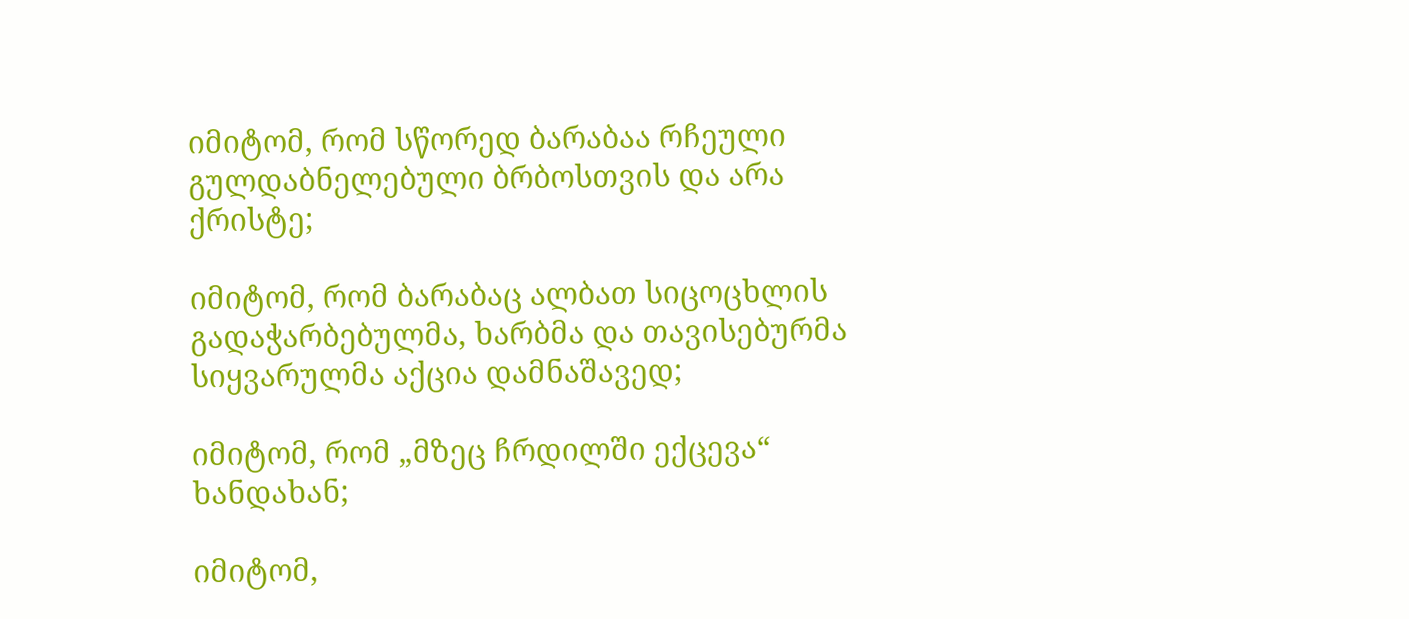იმიტომ, რომ სწორედ ბარაბაა რჩეული გულდაბნელებული ბრბოსთვის და არა ქრისტე;

იმიტომ, რომ ბარაბაც ალბათ სიცოცხლის გადაჭარბებულმა, ხარბმა და თავისებურმა სიყვარულმა აქცია დამნაშავედ;

იმიტომ, რომ „მზეც ჩრდილში ექცევა“ ხანდახან;

იმიტომ,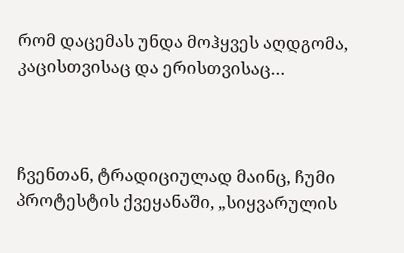რომ დაცემას უნდა მოჰყვეს აღდგომა, კაცისთვისაც და ერისთვისაც…



ჩვენთან, ტრადიციულად მაინც, ჩუმი პროტესტის ქვეყანაში, „სიყვარულის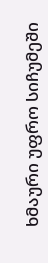ხმაური უფრო სიჩუმეში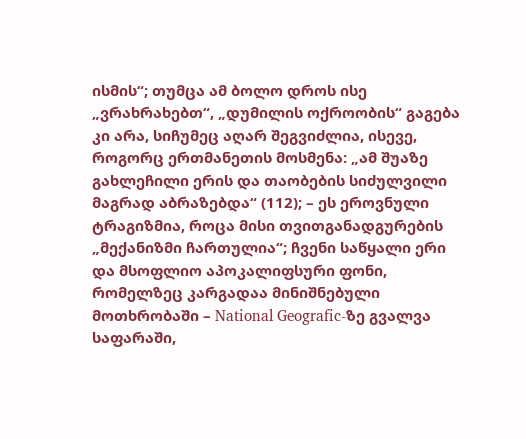ისმის“; თუმცა ამ ბოლო დროს ისე „ვრახრახებთ“, „დუმილის ოქროობის“ გაგება კი არა, სიჩუმეც აღარ შეგვიძლია, ისევე, როგორც ერთმანეთის მოსმენა: „ამ შუაზე გახლეჩილი ერის და თაობების სიძულვილი მაგრად აბრაზებდა“ (112); – ეს ეროვნული ტრაგიზმია, როცა მისი თვითგანადგურების „მექანიზმი ჩართულია“; ჩვენი საწყალი ერი და მსოფლიო აპოკალიფსური ფონი, რომელზეც კარგადაა მინიშნებული მოთხრობაში – National Geografic-ზე გვალვა საფარაში,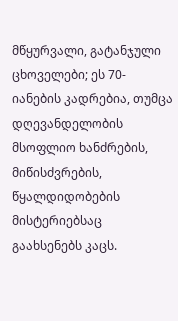მწყურვალი, გატანჯული ცხოველები; ეს 70-იანების კადრებია, თუმცა დღევანდელობის მსოფლიო ხანძრების, მიწისძვრების, წყალდიდობების მისტერიებსაც გაახსენებს კაცს.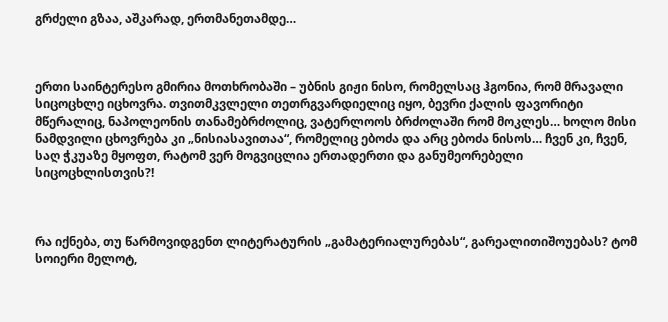გრძელი გზაა, აშკარად, ერთმანეთამდე…



ერთი საინტერესო გმირია მოთხრობაში – უბნის გიჟი ნისო, რომელსაც ჰგონია, რომ მრავალი სიცოცხლე იცხოვრა. თვითმკვლელი თეთრგვარდიელიც იყო, ბევრი ქალის ფავორიტი მწერალიც, ნაპოლეონის თანამებრძოლიც, ვატერლოოს ბრძოლაში რომ მოკლეს… ხოლო მისი ნამდვილი ცხოვრება კი „ნისიასავითაა“, რომელიც ებოძა და არც ებოძა ნისოს… ჩვენ კი, ჩვენ, საღ ჭკუაზე მყოფთ, რატომ ვერ მოგვიცლია ერთადერთი და განუმეორებელი სიცოცხლისთვის?!



რა იქნება, თუ წარმოვიდგენთ ლიტერატურის „გამატერიალურებას“, გარეალითიშოუებას? ტომ სოიერი მელოტ,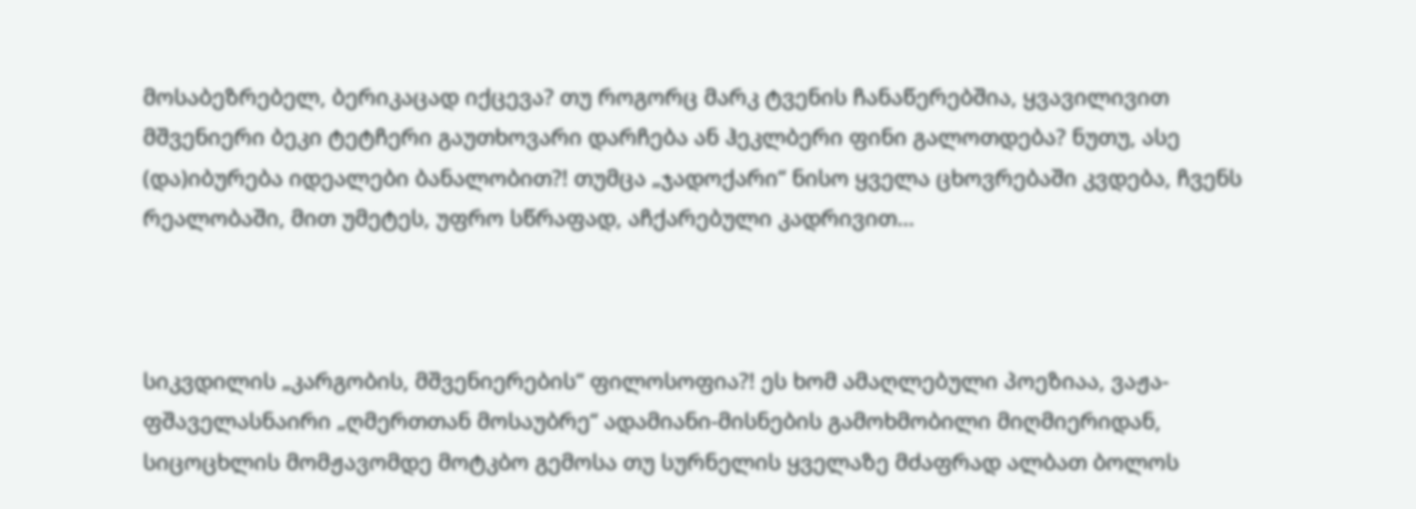მოსაბეზრებელ, ბერიკაცად იქცევა? თუ როგორც მარკ ტვენის ჩანაწერებშია, ყვავილივით მშვენიერი ბეკი ტეტჩერი გაუთხოვარი დარჩება ან ჰეკლბერი ფინი გალოთდება? ნუთუ, ასე (და)იბურება იდეალები ბანალობით?! თუმცა „ჯადოქარი“ ნისო ყველა ცხოვრებაში კვდება, ჩვენს რეალობაში, მით უმეტეს, უფრო სწრაფად, აჩქარებული კადრივით…



სიკვდილის „კარგობის, მშვენიერების“ ფილოსოფია?! ეს ხომ ამაღლებული პოეზიაა, ვაჟა-ფშაველასნაირი „ღმერთთან მოსაუბრე“ ადამიანი-მისნების გამოხმობილი მიღმიერიდან, სიცოცხლის მომჟავომდე მოტკბო გემოსა თუ სურნელის ყველაზე მძაფრად ალბათ ბოლოს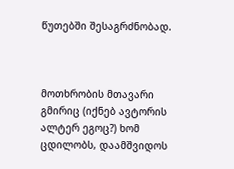წუთებში შესაგრძნობად.



მოთხრობის მთავარი გმირიც (იქნებ ავტორის ალტერ ეგოც?) ხომ ცდილობს, დაამშვიდოს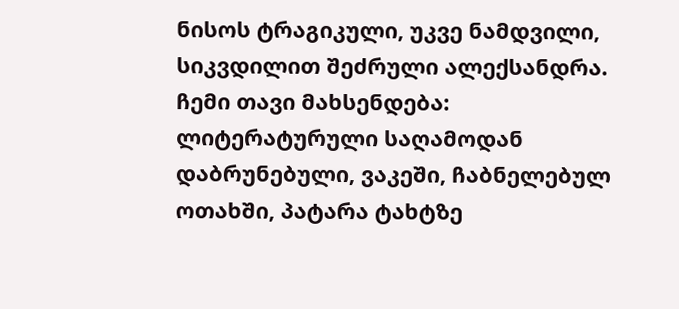ნისოს ტრაგიკული, უკვე ნამდვილი, სიკვდილით შეძრული ალექსანდრა. ჩემი თავი მახსენდება: ლიტერატურული საღამოდან დაბრუნებული, ვაკეში, ჩაბნელებულ ოთახში, პატარა ტახტზე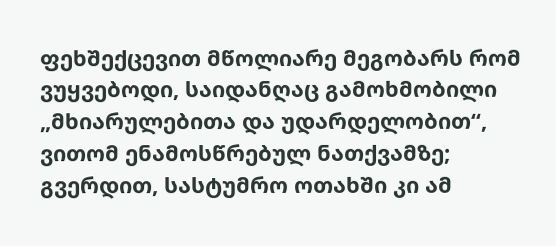ფეხშექცევით მწოლიარე მეგობარს რომ ვუყვებოდი, საიდანღაც გამოხმობილი „მხიარულებითა და უდარდელობით“, ვითომ ენამოსწრებულ ნათქვამზე; გვერდით, სასტუმრო ოთახში კი ამ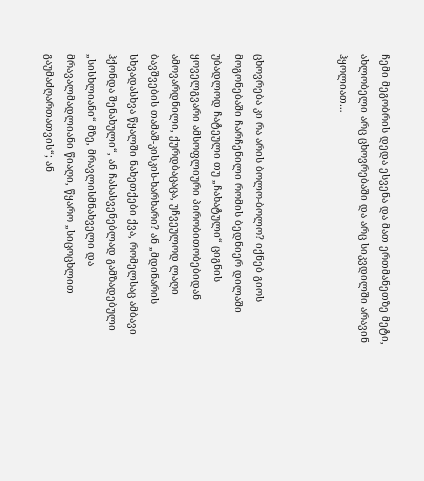ჩემი მეგობრის დედა ესვენა და მათ ერთმანეთზე მეტი, ახლობელი არც ცხოვრებაში და არც სიკვდილში არავინ ჰყოლიათ…



ცხოვრება კი რა არის ბოლო-ბოლო? იქნებ გიოს მოგონებაში ჩარჩენილი რომის ბედნიერ დილაში უბადლოდ ჩატეული თუ „ჩახატული“ ციგნის ყოველგვარი ამსოფლიური პირობითობებიდან ამოვარდნილი, ქურდბაცაცა, უჩვეულოდ ლაღი ბავშვების თამაშ-კისკის-ხარხარი? ან „მდინარის სხვადასხვა წყალში ნახეთქები ქვა, რომელსაც ამბავი ჰქონდა შენახული“, ან ჩასასვენებლად გამზადებული „სისხლიანი“ მზე, მრავლისმნახველი და მრავალმადლიანი წიაღი, წყარო „სიცოცხლით გაუმაძღართათვის“; ან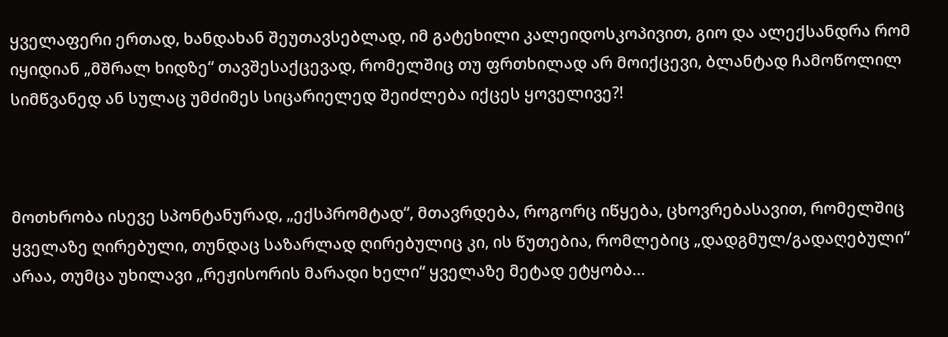ყველაფერი ერთად, ხანდახან შეუთავსებლად, იმ გატეხილი კალეიდოსკოპივით, გიო და ალექსანდრა რომ იყიდიან „მშრალ ხიდზე“ თავშესაქცევად, რომელშიც თუ ფრთხილად არ მოიქცევი, ბლანტად ჩამოწოლილ სიმწვანედ ან სულაც უმძიმეს სიცარიელედ შეიძლება იქცეს ყოველივე?!



მოთხრობა ისევე სპონტანურად, „ექსპრომტად“, მთავრდება, როგორც იწყება, ცხოვრებასავით, რომელშიც ყველაზე ღირებული, თუნდაც საზარლად ღირებულიც კი, ის წუთებია, რომლებიც „დადგმულ/გადაღებული“ არაა, თუმცა უხილავი „რეჟისორის მარადი ხელი“ ყველაზე მეტად ეტყობა…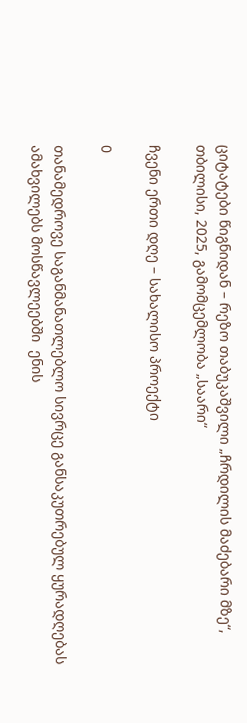ციტატები წიგნიდან – რეზო თაბუკაშვილი „ჩრდილის მაძებარი მზე“, თბილისი, 2025, გამომცემლობა „საარი“

ჩვენი ერთი დღე – სახალისო პროექტი

0

თანამედროვე საგანმანათლებლო სივრცე განსაკუთრებულ ყურადღებას ამახვილებს მოსწავლეებში  ენის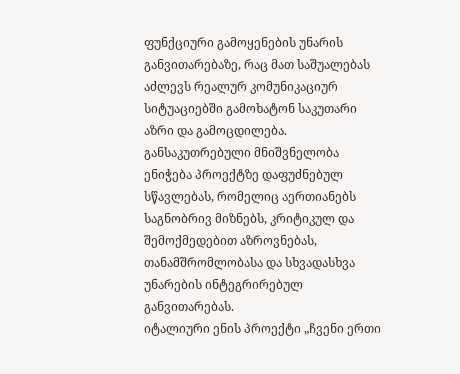ფუნქციური გამოყენების უნარის განვითარებაზე, რაც მათ საშუალებას აძლევს რეალურ კომუნიკაციურ სიტუაციებში გამოხატონ საკუთარი აზრი და გამოცდილება. განსაკუთრებული მნიშვნელობა ენიჭება პროექტზე დაფუძნებულ სწავლებას, რომელიც აერთიანებს საგნობრივ მიზნებს, კრიტიკულ და შემოქმედებით აზროვნებას, თანამშრომლობასა და სხვადასხვა უნარების ინტეგრირებულ განვითარებას.
იტალიური ენის პროექტი „ჩვენი ერთი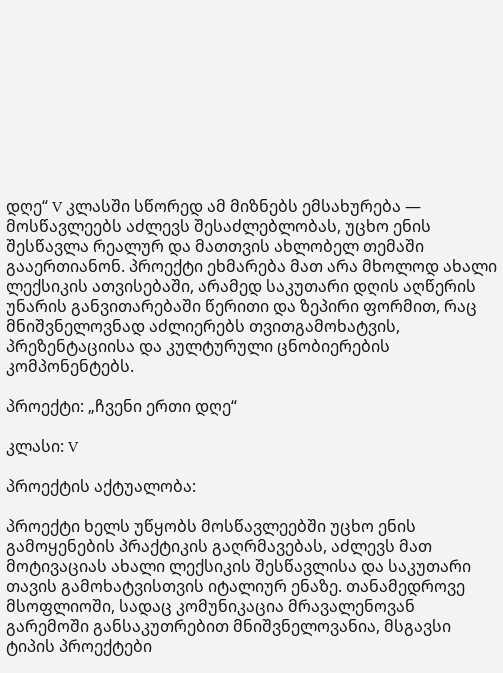დღე“ V კლასში სწორედ ამ მიზნებს ემსახურება — მოსწავლეებს აძლევს შესაძლებლობას, უცხო ენის შესწავლა რეალურ და მათთვის ახლობელ თემაში გააერთიანონ. პროექტი ეხმარება მათ არა მხოლოდ ახალი ლექსიკის ათვისებაში, არამედ საკუთარი დღის აღწერის უნარის განვითარებაში წერითი და ზეპირი ფორმით, რაც მნიშვნელოვნად აძლიერებს თვითგამოხატვის, პრეზენტაციისა და კულტურული ცნობიერების კომპონენტებს.

პროექტი: „ჩვენი ერთი დღე“

კლასი: V

პროექტის აქტუალობა:

პროექტი ხელს უწყობს მოსწავლეებში უცხო ენის  გამოყენების პრაქტიკის გაღრმავებას, აძლევს მათ მოტივაციას ახალი ლექსიკის შესწავლისა და საკუთარი თავის გამოხატვისთვის იტალიურ ენაზე. თანამედროვე მსოფლიოში, სადაც კომუნიკაცია მრავალენოვან გარემოში განსაკუთრებით მნიშვნელოვანია, მსგავსი ტიპის პროექტები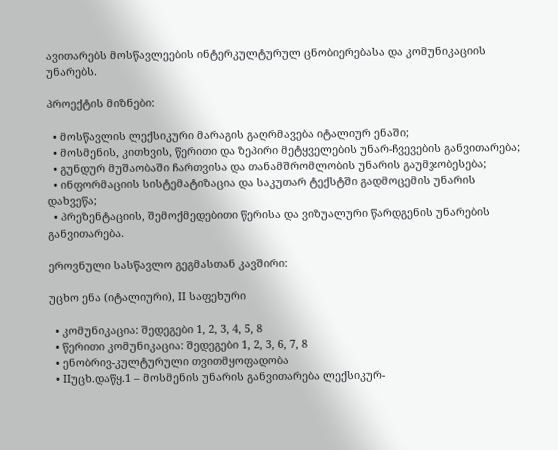ავითარებს მოსწავლეების ინტერკულტურულ ცნობიერებასა და კომუნიკაციის უნარებს.

პროექტის მიზნები:

  • მოსწავლის ლექსიკური მარაგის გაღრმავება იტალიურ ენაში;
  • მოსმენის, კითხვის, წერითი და ზეპირი მეტყველების უნარ-ჩვევების განვითარება;
  • გუნდურ მუშაობაში ჩართვისა და თანამშრომლობის უნარის გაუმჯობესება;
  • ინფორმაციის სისტემატიზაცია და საკუთარ ტექსტში გადმოცემის უნარის დახვეწა;
  • პრეზენტაციის, შემოქმედებითი წერისა და ვიზუალური წარდგენის უნარების განვითარება.

ეროვნული სასწავლო გეგმასთან კავშირი:

უცხო ენა (იტალიური), II საფეხური

  • კომუნიკაცია: შედეგები 1, 2, 3, 4, 5, 8
  • წერითი კომუნიკაცია: შედეგები 1, 2, 3, 6, 7, 8
  • ენობრივ-კულტურული თვითმყოფადობა
  • IIუცხ.დაწყ.1 – მოსმენის უნარის განვითარება ლექსიკურ-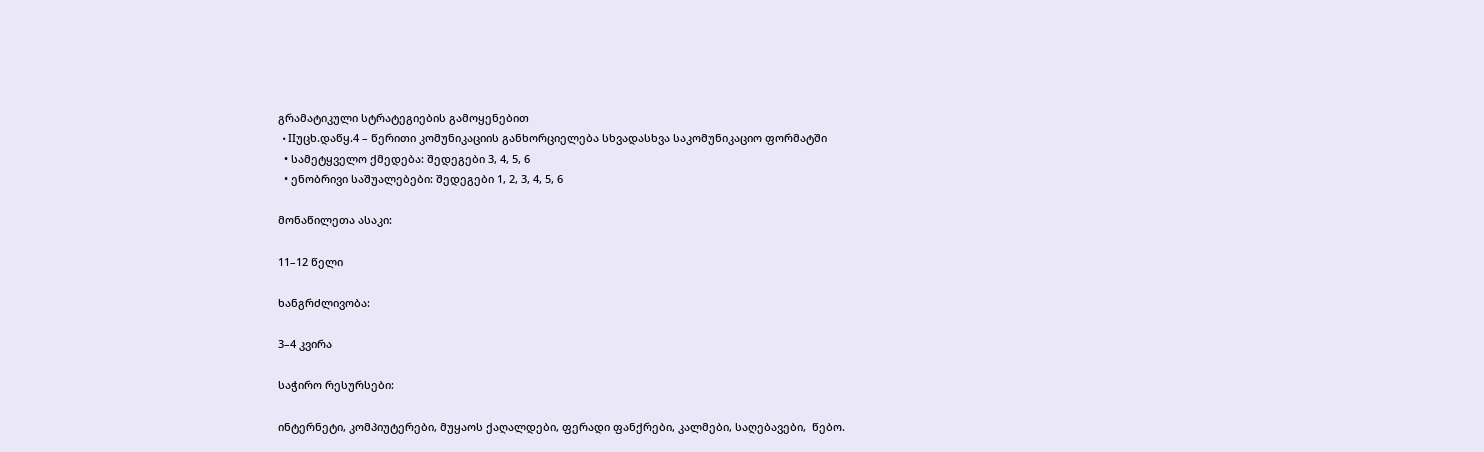გრამატიკული სტრატეგიების გამოყენებით
  • IIუცხ.დაწყ.4 – წერითი კომუნიკაციის განხორციელება სხვადასხვა საკომუნიკაციო ფორმატში
  • სამეტყველო ქმედება: შედეგები 3, 4, 5, 6
  • ენობრივი საშუალებები: შედეგები 1, 2, 3, 4, 5, 6

მონაწილეთა ასაკი:

11–12 წელი

ხანგრძლივობა:

3–4 კვირა

საჭირო რესურსები:

ინტერნეტი, კომპიუტერები, მუყაოს ქაღალდები, ფერადი ფანქრები, კალმები, საღებავები,  წებო.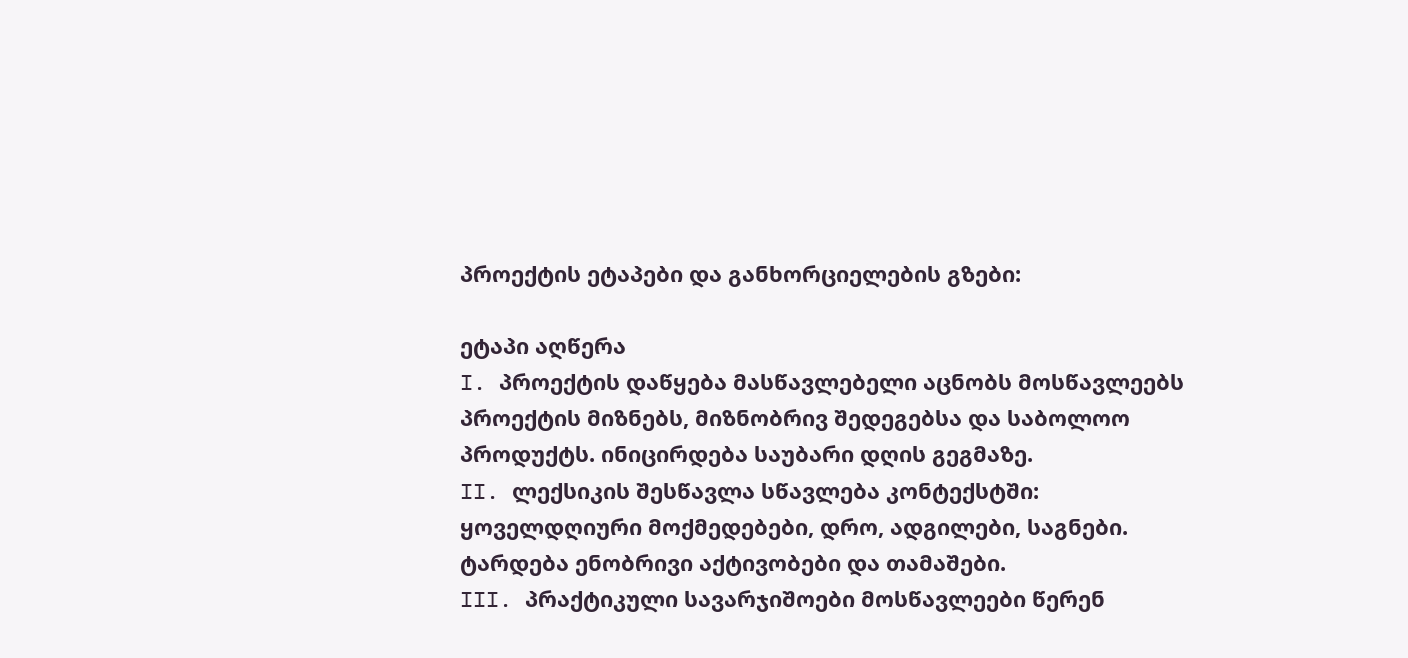პროექტის ეტაპები და განხორციელების გზები:

ეტაპი აღწერა
I. პროექტის დაწყება მასწავლებელი აცნობს მოსწავლეებს პროექტის მიზნებს, მიზნობრივ შედეგებსა და საბოლოო პროდუქტს. ინიცირდება საუბარი დღის გეგმაზე.
II. ლექსიკის შესწავლა სწავლება კონტექსტში: ყოველდღიური მოქმედებები, დრო, ადგილები, საგნები. ტარდება ენობრივი აქტივობები და თამაშები.
III. პრაქტიკული სავარჯიშოები მოსწავლეები წერენ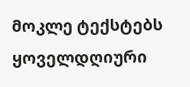მოკლე ტექსტებს ყოველდღიური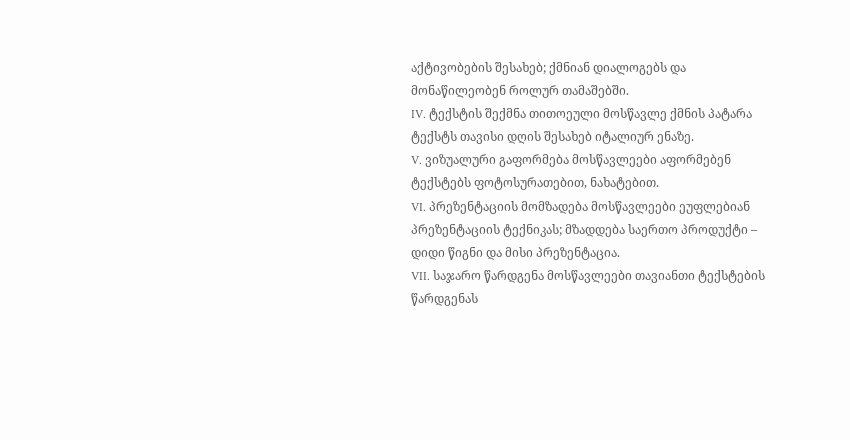აქტივობების შესახებ; ქმნიან დიალოგებს და მონაწილეობენ როლურ თამაშებში.
IV. ტექსტის შექმნა თითოეული მოსწავლე ქმნის პატარა ტექსტს თავისი დღის შესახებ იტალიურ ენაზე.
V. ვიზუალური გაფორმება მოსწავლეები აფორმებენ ტექსტებს ფოტოსურათებით, ნახატებით.
VI. პრეზენტაციის მომზადება მოსწავლეები ეუფლებიან პრეზენტაციის ტექნიკას; მზადდება საერთო პროდუქტი – დიდი წიგნი და მისი პრეზენტაცია.
VII. საჯარო წარდგენა მოსწავლეები თავიანთი ტექსტების წარდგენას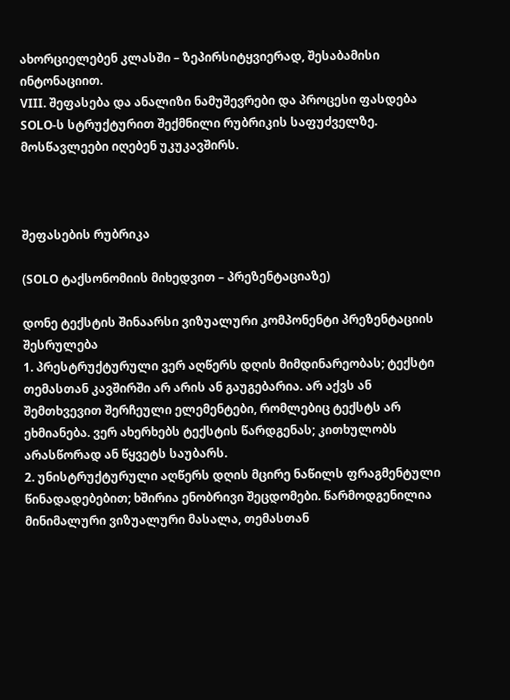ახორციელებენ კლასში – ზეპირსიტყვიერად, შესაბამისი ინტონაციით.
VIII. შეფასება და ანალიზი ნამუშევრები და პროცესი ფასდება SOLO-ს სტრუქტურით შექმნილი რუბრიკის საფუძველზე. მოსწავლეები იღებენ უკუკავშირს.



შეფასების რუბრიკა

(SOLO ტაქსონომიის მიხედვით – პრეზენტაციაზე)

დონე ტექსტის შინაარსი ვიზუალური კომპონენტი პრეზენტაციის შესრულება
1. პრესტრუქტურული ვერ აღწერს დღის მიმდინარეობას; ტექსტი თემასთან კავშირში არ არის ან გაუგებარია. არ აქვს ან შემთხვევით შერჩეული ელემენტები, რომლებიც ტექსტს არ ეხმიანება. ვერ ახერხებს ტექსტის წარდგენას; კითხულობს არასწორად ან წყვეტს საუბარს.
2. უნისტრუქტურული აღწერს დღის მცირე ნაწილს ფრაგმენტული წინადადებებით; ხშირია ენობრივი შეცდომები. წარმოდგენილია მინიმალური ვიზუალური მასალა, თემასთან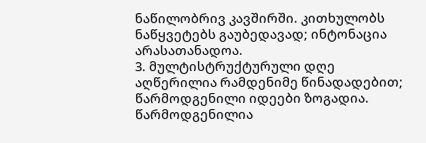ნაწილობრივ კავშირში. კითხულობს ნაწყვეტებს გაუბედავად; ინტონაცია არასათანადოა.
3. მულტისტრუქტურული დღე აღწერილია რამდენიმე წინადადებით; წარმოდგენილი იდეები ზოგადია. წარმოდგენილია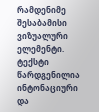რამდენიმე შესაბამისი ვიზუალური ელემენტი. ტექსტი წარდგენილია ინტონაციური და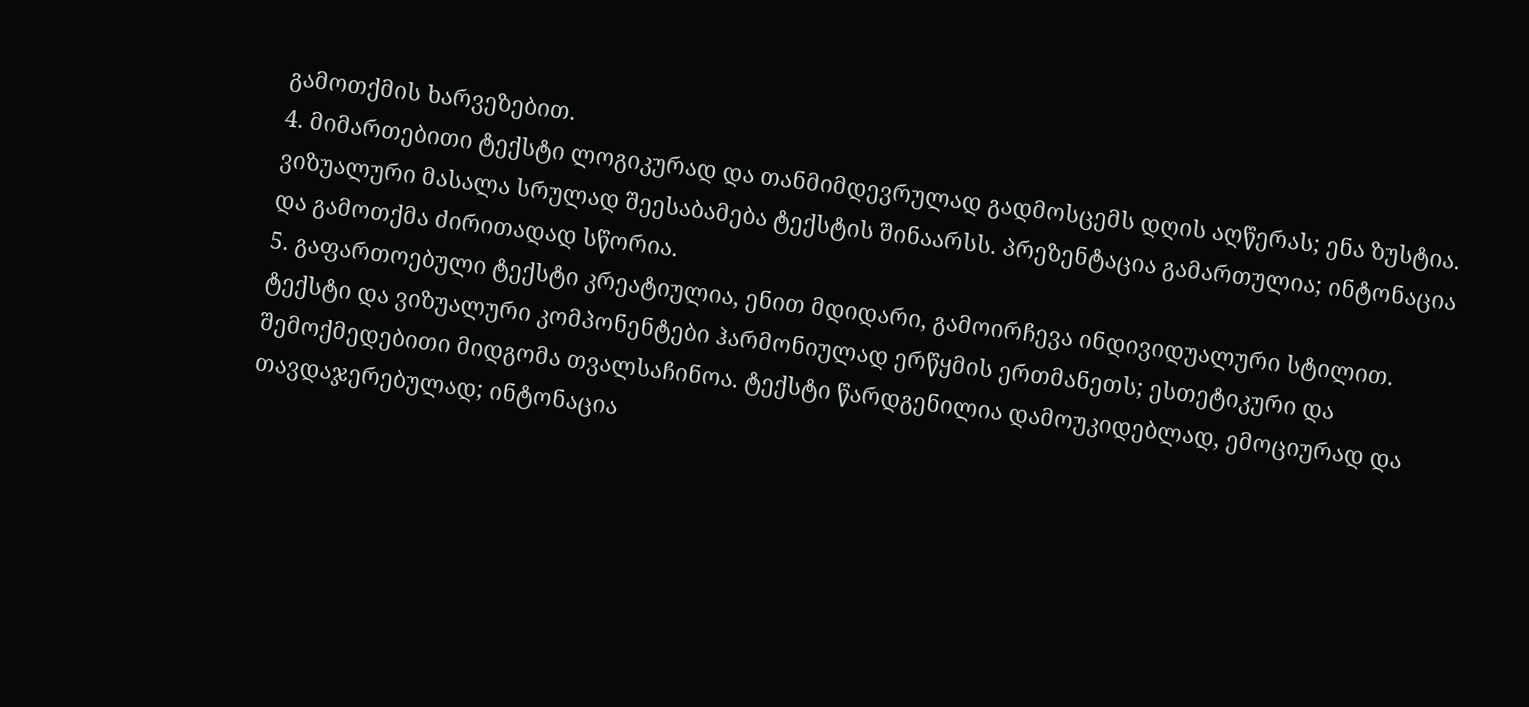გამოთქმის ხარვეზებით.
4. მიმართებითი ტექსტი ლოგიკურად და თანმიმდევრულად გადმოსცემს დღის აღწერას; ენა ზუსტია. ვიზუალური მასალა სრულად შეესაბამება ტექსტის შინაარსს. პრეზენტაცია გამართულია; ინტონაცია და გამოთქმა ძირითადად სწორია.
5. გაფართოებული ტექსტი კრეატიულია, ენით მდიდარი, გამოირჩევა ინდივიდუალური სტილით. ტექსტი და ვიზუალური კომპონენტები ჰარმონიულად ერწყმის ერთმანეთს; ესთეტიკური და შემოქმედებითი მიდგომა თვალსაჩინოა. ტექსტი წარდგენილია დამოუკიდებლად, ემოციურად და თავდაჯერებულად; ინტონაცია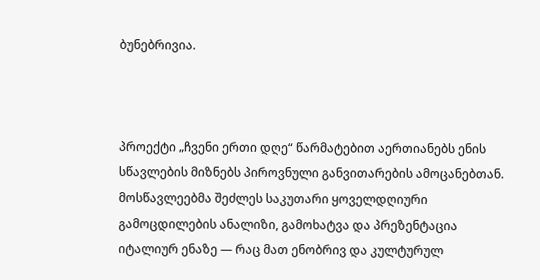ბუნებრივია.



პროექტი „ჩვენი ერთი დღე“ წარმატებით აერთიანებს ენის სწავლების მიზნებს პიროვნული განვითარების ამოცანებთან. მოსწავლეებმა შეძლეს საკუთარი ყოველდღიური გამოცდილების ანალიზი, გამოხატვა და პრეზენტაცია იტალიურ ენაზე — რაც მათ ენობრივ და კულტურულ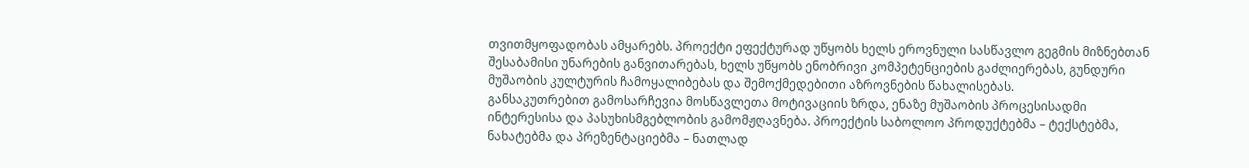თვითმყოფადობას ამყარებს. პროექტი ეფექტურად უწყობს ხელს ეროვნული სასწავლო გეგმის მიზნებთან შესაბამისი უნარების განვითარებას, ხელს უწყობს ენობრივი კომპეტენციების გაძლიერებას, გუნდური მუშაობის კულტურის ჩამოყალიბებას და შემოქმედებითი აზროვნების წახალისებას.
განსაკუთრებით გამოსარჩევია მოსწავლეთა მოტივაციის ზრდა, ენაზე მუშაობის პროცესისადმი ინტერესისა და პასუხისმგებლობის გამომჟღავნება. პროექტის საბოლოო პროდუქტებმა – ტექსტებმა, ნახატებმა და პრეზენტაციებმა – ნათლად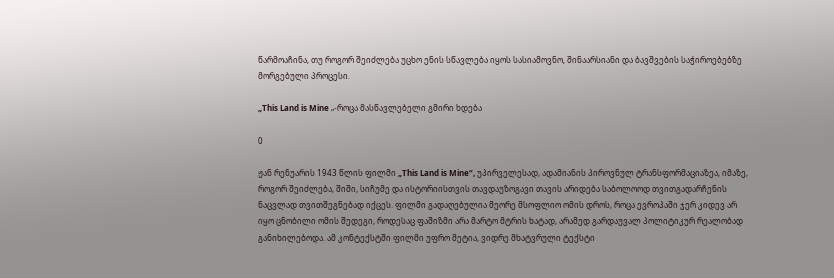წარმოაჩინა, თუ როგორ შეიძლება უცხო ენის სწავლება იყოს სასიამოვნო, შინაარსიანი და ბავშვების საჭიროებებზე მორგებული პროცესი.

„This Land is Mine „-როცა მასწავლებელი გმირი ხდება

0

ჟან რენუარის 1943 წლის ფილმი „This Land is Mine“, უპირველესად, ადამიანის პიროვნულ ტრანსფორმაციაზეა, იმაზე, როგორ შეიძლება, შიში, სიჩუმე და ისტორიისთვის თავდაუზოგავი თავის არიდება საბოლოოდ თვითგადარჩენის ნაცვლად თვითშეგნებად იქცეს. ფილმი გადაღებულია მეორე მსოფლიო ომის დროს, როცა ევროპაში ჯერ კიდევ არ იყო ცნობილი ომის შედეგი, როდესაც ფაშიზმი არა მარტო მტრის ხატად, არამედ გარდაუვალ პოლიტიკურ რეალობად განიხილებოდა. ამ კონტექსტში ფილმი უფრო მეტია, ვიდრე მხატვრული ტექსტი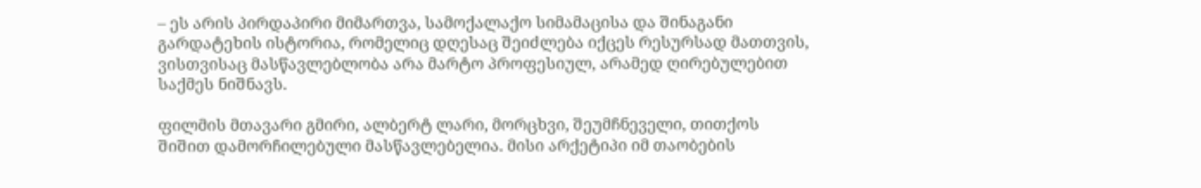– ეს არის პირდაპირი მიმართვა, სამოქალაქო სიმამაცისა და შინაგანი გარდატეხის ისტორია, რომელიც დღესაც შეიძლება იქცეს რესურსად მათთვის, ვისთვისაც მასწავლებლობა არა მარტო პროფესიულ, არამედ ღირებულებით  საქმეს ნიშნავს.

ფილმის მთავარი გმირი, ალბერტ ლარი, მორცხვი, შეუმჩნეველი, თითქოს შიშით დამორჩილებული მასწავლებელია. მისი არქეტიპი იმ თაობების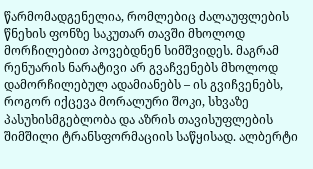წარმომადგენელია, რომლებიც ძალაუფლების წნეხის ფონზე საკუთარ თავში მხოლოდ მორჩილებით პოვებდნენ სიმშვიდეს. მაგრამ რენუარის ნარატივი არ გვაჩვენებს მხოლოდ დამორჩილებულ ადამიანებს – ის გვიჩვენებს, როგორ იქცევა მორალური შოკი, სხვაზე პასუხისმგებლობა და აზრის თავისუფლების შიმშილი ტრანსფორმაციის საწყისად. ალბერტი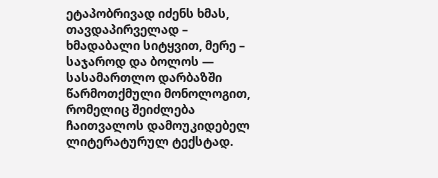ეტაპობრივად იძენს ხმას, თავდაპირველად – ხმადაბალი სიტყვით, მერე – საჯაროდ და ბოლოს — სასამართლო დარბაზში წარმოთქმული მონოლოგით, რომელიც შეიძლება ჩაითვალოს დამოუკიდებელ ლიტერატურულ ტექსტად.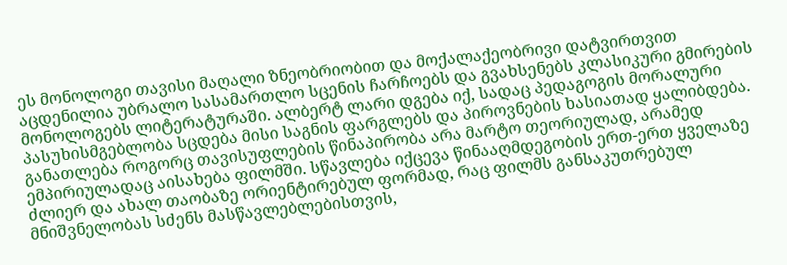ეს მონოლოგი თავისი მაღალი ზნეობრიობით და მოქალაქეობრივი დატვირთვით აცდენილია უბრალო სასამართლო სცენის ჩარჩოებს და გვახსენებს კლასიკური გმირების მონოლოგებს ლიტერატურაში. ალბერტ ლარი დგება იქ, სადაც პედაგოგის მორალური პასუხისმგებლობა სცდება მისი საგნის ფარგლებს და პიროვნების ხასიათად ყალიბდება. განათლება როგორც თავისუფლების წინაპირობა არა მარტო თეორიულად, არამედ ემპირიულადაც აისახება ფილმში. სწავლება იქცევა წინააღმდეგობის ერთ-ერთ ყველაზე ძლიერ და ახალ თაობაზე ორიენტირებულ ფორმად, რაც ფილმს განსაკუთრებულ მნიშვნელობას სძენს მასწავლებლებისთვის,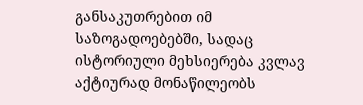განსაკუთრებით იმ საზოგადოებებში, სადაც ისტორიული მეხსიერება კვლავ აქტიურად მონაწილეობს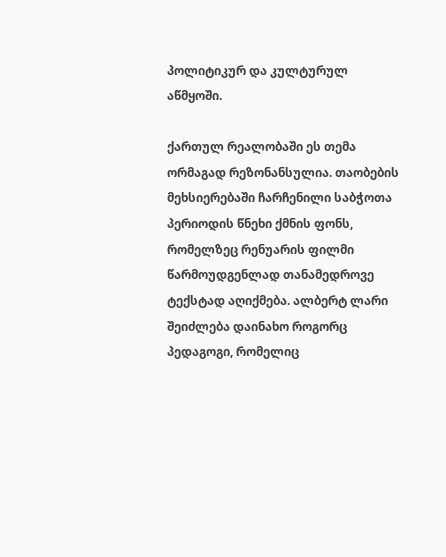პოლიტიკურ და კულტურულ აწმყოში.

ქართულ რეალობაში ეს თემა ორმაგად რეზონანსულია. თაობების მეხსიერებაში ჩარჩენილი საბჭოთა პერიოდის წნეხი ქმნის ფონს, რომელზეც რენუარის ფილმი წარმოუდგენლად თანამედროვე ტექსტად აღიქმება. ალბერტ ლარი შეიძლება დაინახო როგორც პედაგოგი, რომელიც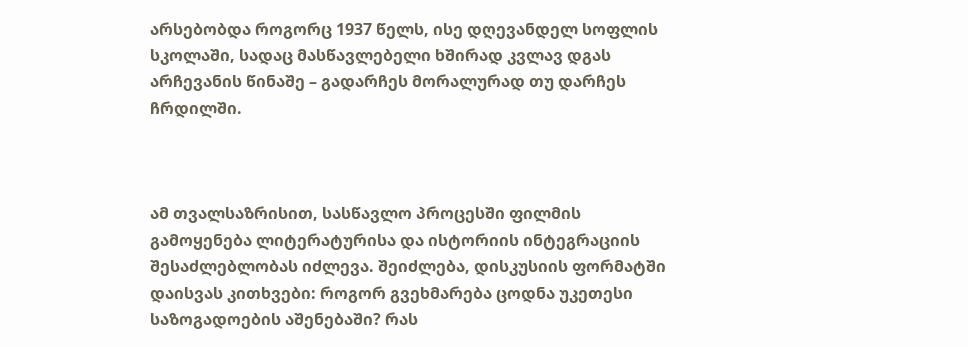არსებობდა როგორც 1937 წელს, ისე დღევანდელ სოფლის სკოლაში, სადაც მასწავლებელი ხშირად კვლავ დგას არჩევანის წინაშე – გადარჩეს მორალურად თუ დარჩეს ჩრდილში.



ამ თვალსაზრისით, სასწავლო პროცესში ფილმის გამოყენება ლიტერატურისა და ისტორიის ინტეგრაციის შესაძლებლობას იძლევა. შეიძლება, დისკუსიის ფორმატში დაისვას კითხვები: როგორ გვეხმარება ცოდნა უკეთესი საზოგადოების აშენებაში? რას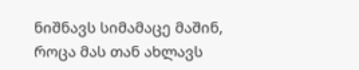ნიშნავს სიმამაცე მაშინ, როცა მას თან ახლავს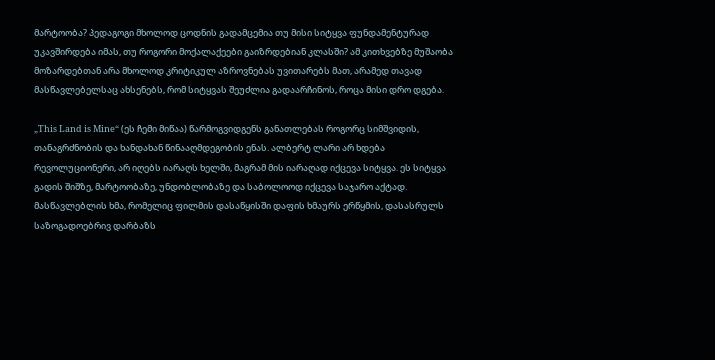მარტოობა? პედაგოგი მხოლოდ ცოდნის გადამცემია თუ მისი სიტყვა ფუნდამენტურად უკავშირდება იმას, თუ როგორი მოქალაქეები გაიზრდებიან კლასში? ამ კითხვებზე მუშაობა მოზარდებთან არა მხოლოდ კრიტიკულ აზროვნებას უვითარებს მათ, არამედ თავად მასწავლებელსაც ახსენებს, რომ სიტყვას შეუძლია გადაარჩინოს, როცა მისი დრო დგება.

„This Land is Mine“ (ეს ჩემი მიწაა) წარმოგვიდგენს განათლებას როგორც სიმშვიდის, თანაგრძნობის და ხანდახან წინააღმდეგობის ენას. ალბერტ ლარი არ ხდება რევოლუციონერი, არ იღებს იარაღს ხელში, მაგრამ მის იარაღად იქცევა სიტყვა. ეს სიტყვა გადის შიშზე, მარტოობაზე, უნდობლობაზე და საბოლოოდ იქცევა საჯარო აქტად. მასწავლებლის ხმა, რომელიც ფილმის დასაწყისში დაფის ხმაურს ერწყმის, დასასრულს საზოგადოებრივ დარბაზს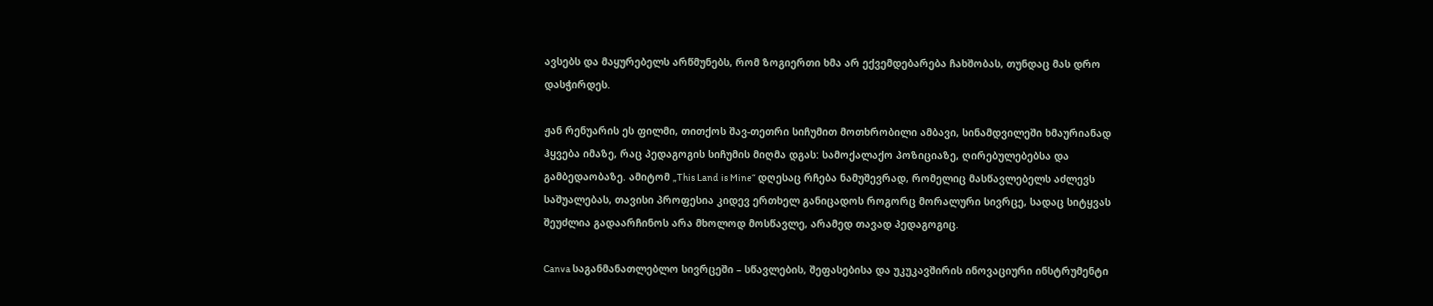ავსებს და მაყურებელს არწმუნებს, რომ ზოგიერთი ხმა არ ექვემდებარება ჩახშობას, თუნდაც მას დრო დასჭირდეს.

ჟან რენუარის ეს ფილმი, თითქოს შავ-თეთრი სიჩუმით მოთხრობილი ამბავი, სინამდვილეში ხმაურიანად ჰყვება იმაზე, რაც პედაგოგის სიჩუმის მიღმა დგას: სამოქალაქო პოზიციაზე, ღირებულებებსა და გამბედაობაზე. ამიტომ „This Land is Mine“ დღესაც რჩება ნამუშევრად, რომელიც მასწავლებელს აძლევს საშუალებას, თავისი პროფესია კიდევ ერთხელ განიცადოს როგორც მორალური სივრცე, სადაც სიტყვას შეუძლია გადაარჩინოს არა მხოლოდ მოსწავლე, არამედ თავად პედაგოგიც.

Canva საგანმანათლებლო სივრცეში – სწავლების, შეფასებისა და უკუკავშირის ინოვაციური ინსტრუმენტი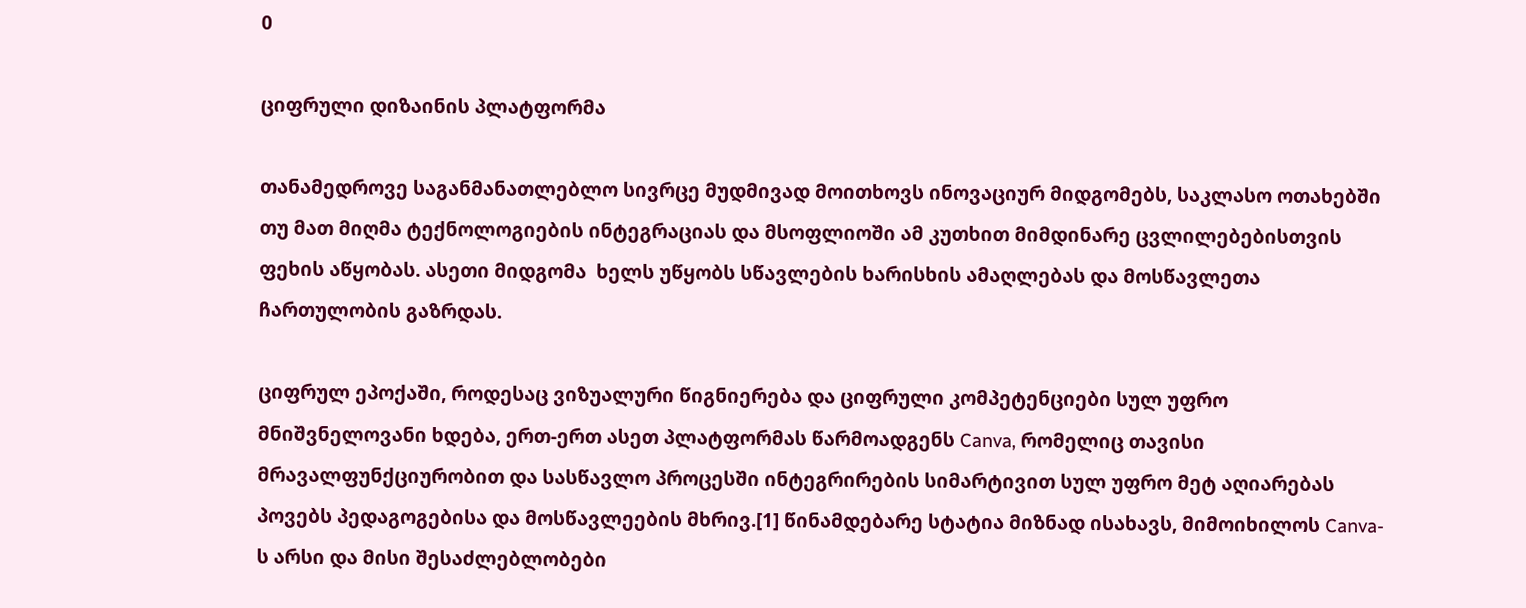0

ციფრული დიზაინის პლატფორმა

თანამედროვე საგანმანათლებლო სივრცე მუდმივად მოითხოვს ინოვაციურ მიდგომებს, საკლასო ოთახებში თუ მათ მიღმა ტექნოლოგიების ინტეგრაციას და მსოფლიოში ამ კუთხით მიმდინარე ცვლილებებისთვის ფეხის აწყობას. ასეთი მიდგომა  ხელს უწყობს სწავლების ხარისხის ამაღლებას და მოსწავლეთა ჩართულობის გაზრდას.

ციფრულ ეპოქაში, როდესაც ვიზუალური წიგნიერება და ციფრული კომპეტენციები სულ უფრო მნიშვნელოვანი ხდება, ერთ-ერთ ასეთ პლატფორმას წარმოადგენს Canva, რომელიც თავისი მრავალფუნქციურობით და სასწავლო პროცესში ინტეგრირების სიმარტივით სულ უფრო მეტ აღიარებას პოვებს პედაგოგებისა და მოსწავლეების მხრივ.[1] წინამდებარე სტატია მიზნად ისახავს, მიმოიხილოს Canva-ს არსი და მისი შესაძლებლობები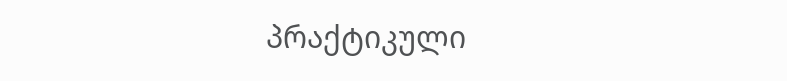პრაქტიკული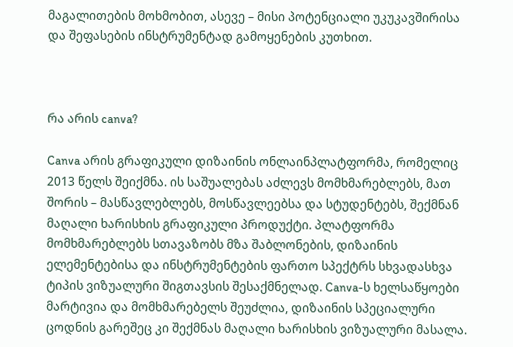მაგალითების მოხმობით, ასევე – მისი პოტენციალი უკუკავშირისა და შეფასების ინსტრუმენტად გამოყენების კუთხით.



რა არის canva?

Canva არის გრაფიკული დიზაინის ონლაინპლატფორმა, რომელიც 2013 წელს შეიქმნა. ის საშუალებას აძლევს მომხმარებლებს, მათ შორის – მასწავლებლებს, მოსწავლეებსა და სტუდენტებს, შექმნან მაღალი ხარისხის გრაფიკული პროდუქტი. პლატფორმა მომხმარებლებს სთავაზობს მზა შაბლონების, დიზაინის ელემენტებისა და ინსტრუმენტების ფართო სპექტრს სხვადასხვა ტიპის ვიზუალური შიგთავსის შესაქმნელად. Canva-ს ხელსაწყოები მარტივია და მომხმარებელს შეუძლია, დიზაინის სპეციალური ცოდნის გარეშეც კი შექმნას მაღალი ხარისხის ვიზუალური მასალა.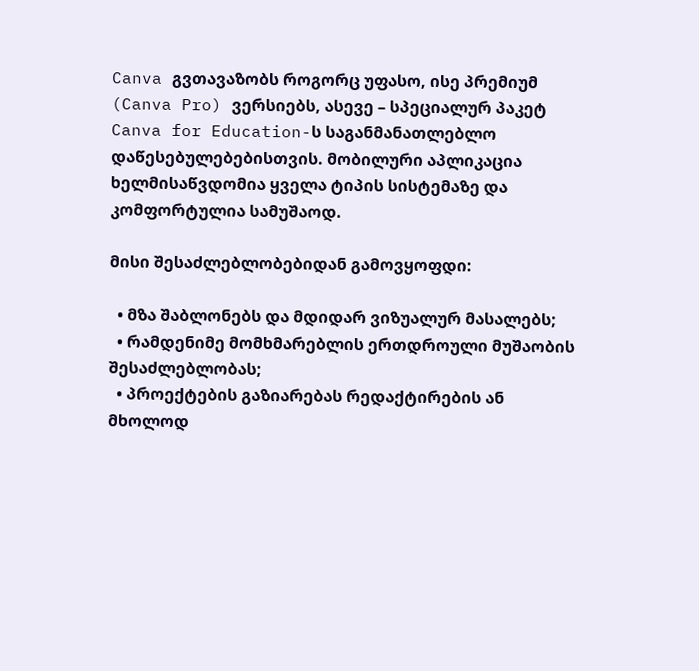Canva გვთავაზობს როგორც უფასო, ისე პრემიუმ (Canva Pro) ვერსიებს, ასევე – სპეციალურ პაკეტ Canva for Education-ს საგანმანათლებლო დაწესებულებებისთვის. მობილური აპლიკაცია ხელმისაწვდომია ყველა ტიპის სისტემაზე და კომფორტულია სამუშაოდ.

მისი შესაძლებლობებიდან გამოვყოფდი:

  • მზა შაბლონებს და მდიდარ ვიზუალურ მასალებს;
  • რამდენიმე მომხმარებლის ერთდროული მუშაობის შესაძლებლობას;
  • პროექტების გაზიარებას რედაქტირების ან მხოლოდ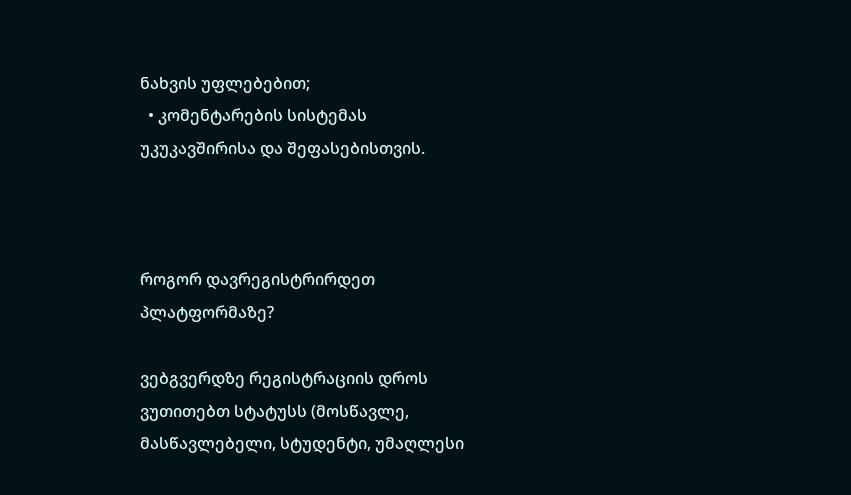ნახვის უფლებებით;
  • კომენტარების სისტემას უკუკავშირისა და შეფასებისთვის.



როგორ დავრეგისტრირდეთ პლატფორმაზე?

ვებგვერდზე რეგისტრაციის დროს ვუთითებთ სტატუსს (მოსწავლე, მასწავლებელი, სტუდენტი, უმაღლესი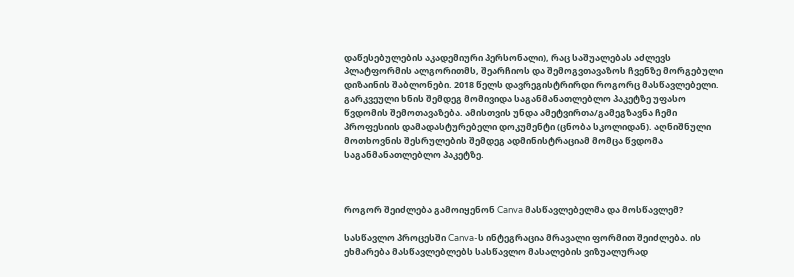დაწესებულების აკადემიური პერსონალი), რაც საშუალებას აძლევს პლატფორმის ალგორითმს, შეარჩიოს და შემოგვთავაზოს ჩვენზე მორგებული დიზაინის შაბლონები. 2018 წელს დავრეგისტრირდი როგორც მასწავლებელი. გარკვეული ხნის შემდეგ მომივიდა საგანმანათლებლო პაკეტზე უფასო წვდომის შემოთავაზება. ამისთვის უნდა ამეტვირთა/გამეგზავნა ჩემი პროფესიის დამადასტურებელი დოკუმენტი (ცნობა სკოლიდან). აღნიშნული მოთხოვნის შესრულების შემდეგ ადმინისტრაციამ მომცა წვდომა საგანმანათლებლო პაკეტზე.



როგორ შეიძლება გამოიყენონ Canva მასწავლებელმა და მოსწავლემ?

სასწავლო პროცესში Canva-ს ინტეგრაცია მრავალი ფორმით შეიძლება. ის ეხმარება მასწავლებლებს სასწავლო მასალების ვიზუალურად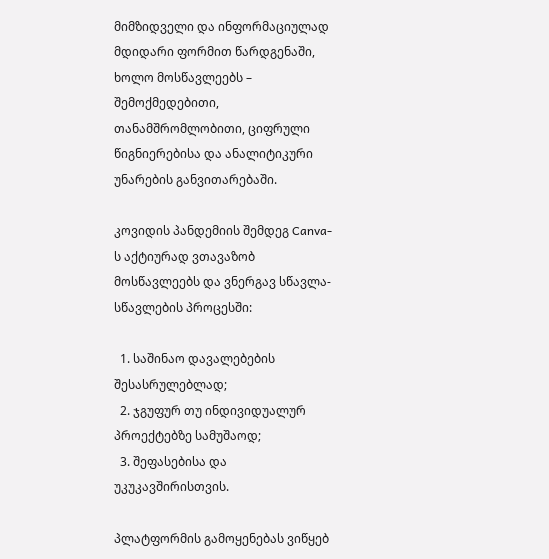მიმზიდველი და ინფორმაციულად მდიდარი ფორმით წარდგენაში, ხოლო მოსწავლეებს – შემოქმედებითი, თანამშრომლობითი, ციფრული წიგნიერებისა და ანალიტიკური უნარების განვითარებაში.

კოვიდის პანდემიის შემდეგ Canva-ს აქტიურად ვთავაზობ მოსწავლეებს და ვნერგავ სწავლა-სწავლების პროცესში:

  1. საშინაო დავალებების შესასრულებლად;
  2. ჯგუფურ თუ ინდივიდუალურ პროექტებზე სამუშაოდ;
  3. შეფასებისა და უკუკავშირისთვის.

პლატფორმის გამოყენებას ვიწყებ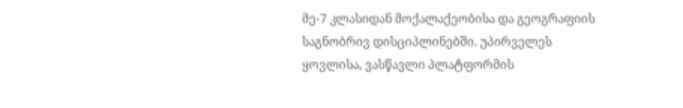მე-7 კლასიდან მოქალაქეობისა და გეოგრაფიის საგნობრივ დისციპლინებში. უპირველეს ყოვლისა, ვასწავლი პლატფორმის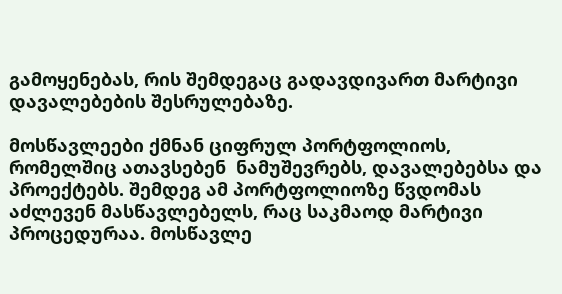გამოყენებას, რის შემდეგაც გადავდივართ მარტივი დავალებების შესრულებაზე.

მოსწავლეები ქმნან ციფრულ პორტფოლიოს, რომელშიც ათავსებენ  ნამუშევრებს, დავალებებსა და პროექტებს. შემდეგ ამ პორტფოლიოზე წვდომას აძლევენ მასწავლებელს, რაც საკმაოდ მარტივი პროცედურაა. მოსწავლე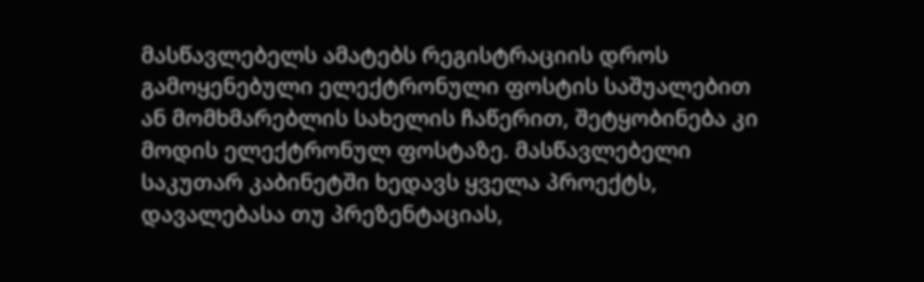მასწავლებელს ამატებს რეგისტრაციის დროს გამოყენებული ელექტრონული ფოსტის საშუალებით ან მომხმარებლის სახელის ჩაწერით, შეტყობინება კი მოდის ელექტრონულ ფოსტაზე. მასწავლებელი საკუთარ კაბინეტში ხედავს ყველა პროექტს, დავალებასა თუ პრეზენტაციას,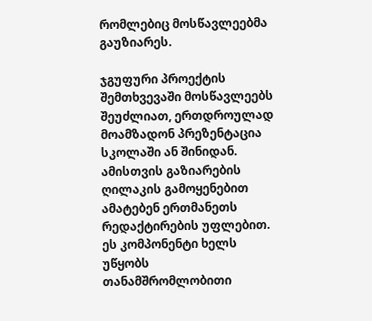რომლებიც მოსწავლეებმა გაუზიარეს.

ჯგუფური პროექტის შემთხვევაში მოსწავლეებს შეუძლიათ, ერთდროულად მოამზადონ პრეზენტაცია სკოლაში ან შინიდან. ამისთვის გაზიარების ღილაკის გამოყენებით ამატებენ ერთმანეთს რედაქტირების უფლებით. ეს კომპონენტი ხელს უწყობს თანამშრომლობითი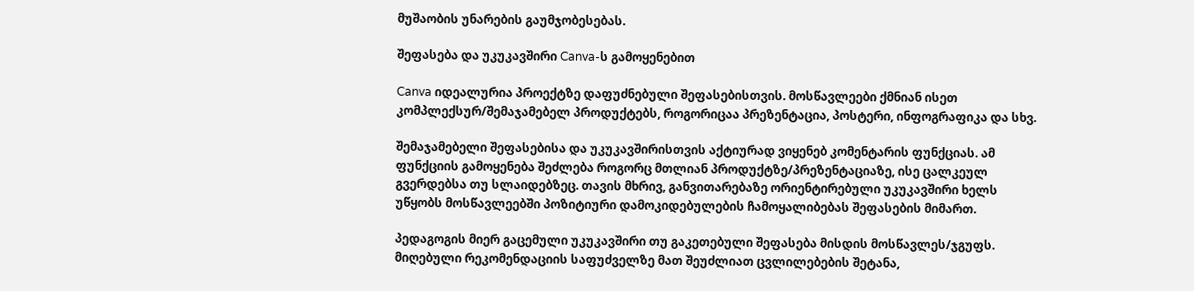მუშაობის უნარების გაუმჯობესებას.

შეფასება და უკუკავშირი Canva-ს გამოყენებით

Canva იდეალურია პროექტზე დაფუძნებული შეფასებისთვის. მოსწავლეები ქმნიან ისეთ კომპლექსურ/შემაჯამებელ პროდუქტებს, როგორიცაა პრეზენტაცია, პოსტერი, ინფოგრაფიკა და სხვ.

შემაჯამებელი შეფასებისა და უკუკავშირისთვის აქტიურად ვიყენებ კომენტარის ფუნქციას. ამ ფუნქციის გამოყენება შეძლება როგორც მთლიან პროდუქტზე/პრეზენტაციაზე, ისე ცალკეულ გვერდებსა თუ სლაიდებზეც. თავის მხრივ, განვითარებაზე ორიენტირებული უკუკავშირი ხელს უწყობს მოსწავლეებში პოზიტიური დამოკიდებულების ჩამოყალიბებას შეფასების მიმართ.

პედაგოგის მიერ გაცემული უკუკავშირი თუ გაკეთებული შეფასება მისდის მოსწავლეს/ჯგუფს. მიღებული რეკომენდაციის საფუძველზე მათ შეუძლიათ ცვლილებების შეტანა,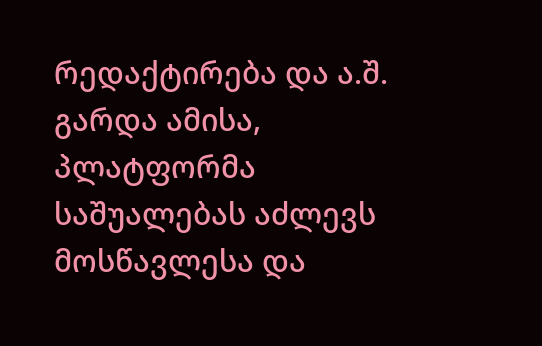რედაქტირება და ა.შ.  გარდა ამისა, პლატფორმა საშუალებას აძლევს მოსწავლესა და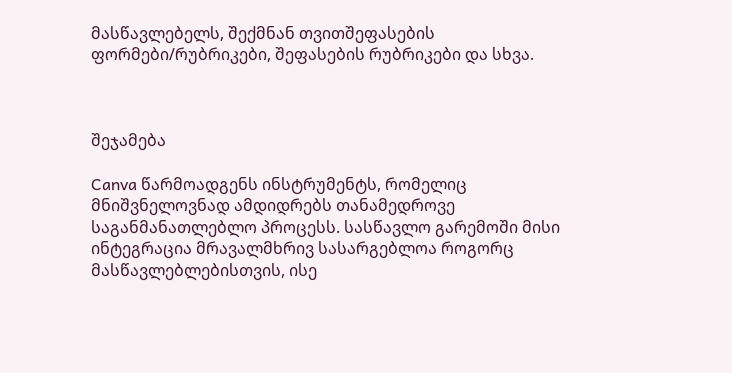მასწავლებელს, შექმნან თვითშეფასების ფორმები/რუბრიკები, შეფასების რუბრიკები და სხვა.



შეჯამება

Canva წარმოადგენს ინსტრუმენტს, რომელიც მნიშვნელოვნად ამდიდრებს თანამედროვე საგანმანათლებლო პროცესს. სასწავლო გარემოში მისი ინტეგრაცია მრავალმხრივ სასარგებლოა როგორც მასწავლებლებისთვის, ისე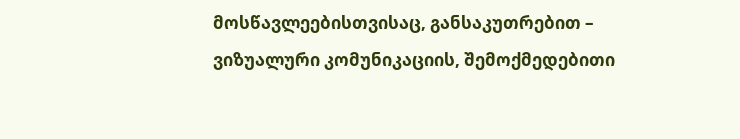მოსწავლეებისთვისაც, განსაკუთრებით – ვიზუალური კომუნიკაციის, შემოქმედებითი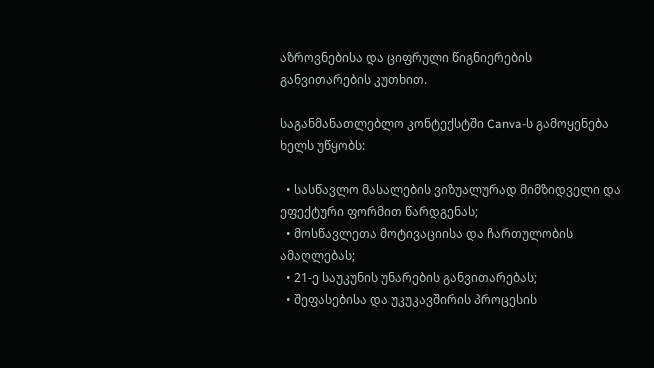აზროვნებისა და ციფრული წიგნიერების განვითარების კუთხით.

საგანმანათლებლო კონტექსტში Canva-ს გამოყენება ხელს უწყობს:

  • სასწავლო მასალების ვიზუალურად მიმზიდველი და ეფექტური ფორმით წარდგენას;
  • მოსწავლეთა მოტივაციისა და ჩართულობის ამაღლებას;
  • 21-ე საუკუნის უნარების განვითარებას;
  • შეფასებისა და უკუკავშირის პროცესის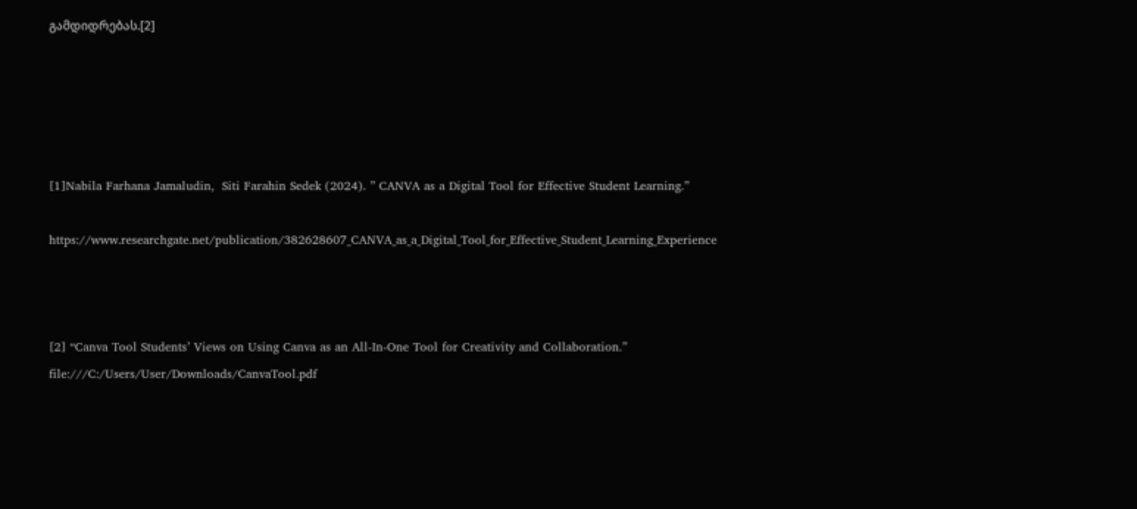გამდიდრებას.[2]





[1]Nabila Farhana Jamaludin,  Siti Farahin Sedek (2024). ” CANVA as a Digital Tool for Effective Student Learning.”

https://www.researchgate.net/publication/382628607_CANVA_as_a_Digital_Tool_for_Effective_Student_Learning_Experience



[2] “Canva Tool Students’ Views on Using Canva as an All-In-One Tool for Creativity and Collaboration.” file:///C:/Users/User/Downloads/CanvaTool.pdf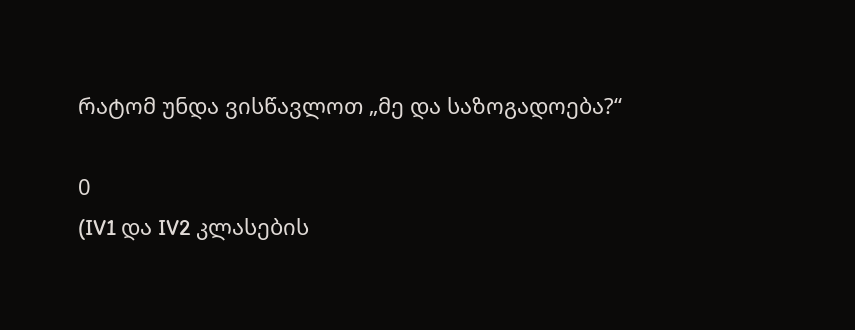რატომ უნდა ვისწავლოთ „მე და საზოგადოება?“

0
(IV1 და IV2 კლასების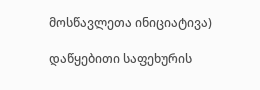მოსწავლეთა ინიციატივა)

დაწყებითი საფეხურის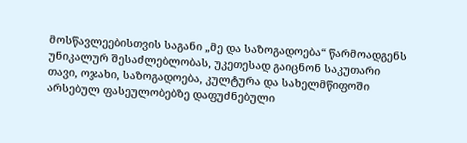მოსწავლეებისთვის საგანი „მე და საზოგადოება“ წარმოადგენს უნიკალურ შესაძლებლობას, უკეთესად გაიცნონ საკუთარი თავი, ოჯახი, საზოგადოება, კულტურა და სახელმწიფოში არსებულ ფასეულობებზე დაფუძნებული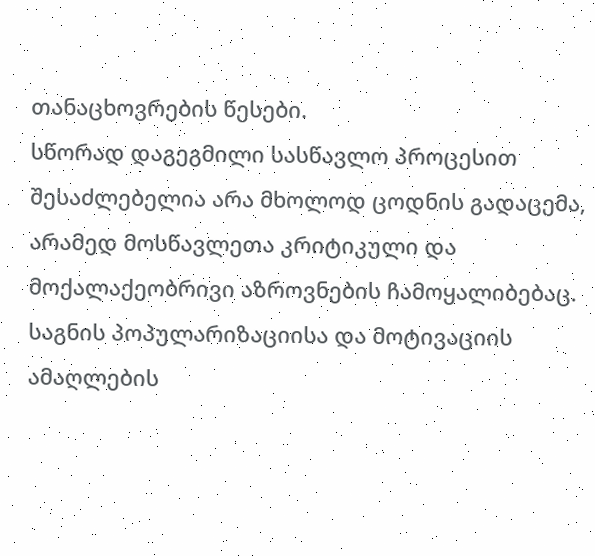თანაცხოვრების წესები.
სწორად დაგეგმილი სასწავლო პროცესით შესაძლებელია არა მხოლოდ ცოდნის გადაცემა, არამედ მოსწავლეთა კრიტიკული და მოქალაქეობრივი აზროვნების ჩამოყალიბებაც.
საგნის პოპულარიზაციისა და მოტივაციის ამაღლების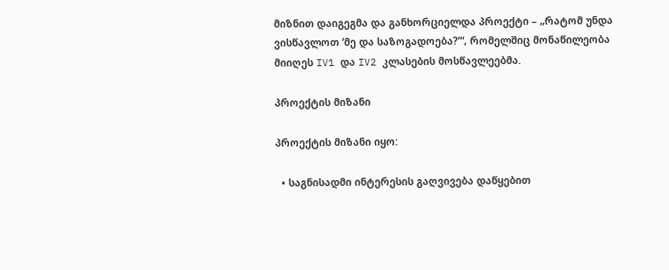მიზნით დაიგეგმა და განხორციელდა პროექტი – „რატომ უნდა ვისწავლოთ ‘მე და საზოგადოება?’“, რომელშიც მონაწილეობა მიიღეს IV1 და IV2 კლასების მოსწავლეებმა.

პროექტის მიზანი

პროექტის მიზანი იყო:

  • საგნისადმი ინტერესის გაღვივება დაწყებით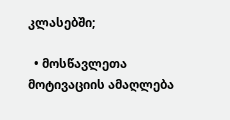კლასებში;

  • მოსწავლეთა მოტივაციის ამაღლება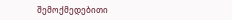შემოქმედებითი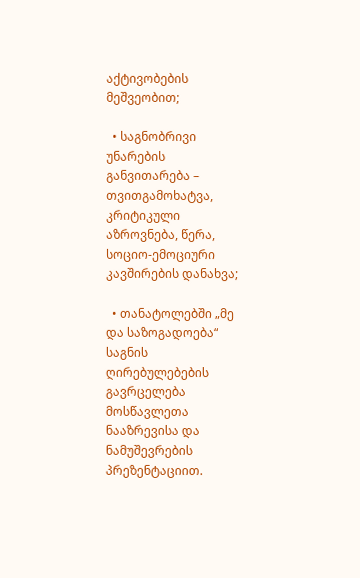აქტივობების მეშვეობით;

  • საგნობრივი უნარების განვითარება – თვითგამოხატვა, კრიტიკული აზროვნება, წერა, სოციო-ემოციური კავშირების დანახვა;

  • თანატოლებში „მე და საზოგადოება“ საგნის ღირებულებების გავრცელება მოსწავლეთა ნააზრევისა და ნამუშევრების პრეზენტაციით.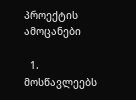პროექტის ამოცანები

  1. მოსწავლეებს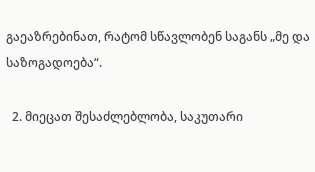გაეაზრებინათ, რატომ სწავლობენ საგანს „მე და საზოგადოება“.

  2. მიეცათ შესაძლებლობა, საკუთარი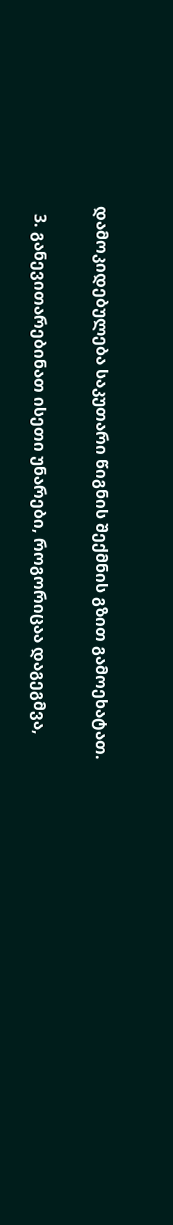დამოკიდებულება საკუთარი წიგნის შექმნის გზით გამოეხატათ.

  3. განევითარებინათ ისეთი უნარები, როგორიცაა დაგეგმვა,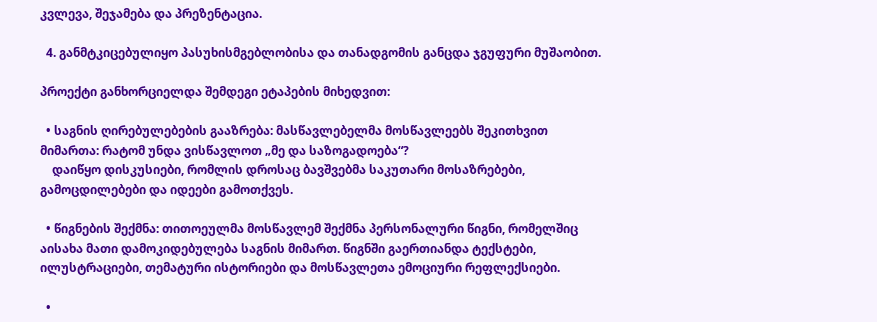კვლევა, შეჯამება და პრეზენტაცია.

  4. განმტკიცებულიყო პასუხისმგებლობისა და თანადგომის განცდა ჯგუფური მუშაობით.

პროექტი განხორციელდა შემდეგი ეტაპების მიხედვით:

  • საგნის ღირებულებების გააზრება: მასწავლებელმა მოსწავლეებს შეკითხვით მიმართა: რატომ უნდა ვისწავლოთ „მე და საზოგადოება“?
    დაიწყო დისკუსიები, რომლის დროსაც ბავშვებმა საკუთარი მოსაზრებები, გამოცდილებები და იდეები გამოთქვეს.

  • წიგნების შექმნა: თითოეულმა მოსწავლემ შექმნა პერსონალური წიგნი, რომელშიც აისახა მათი დამოკიდებულება საგნის მიმართ. წიგნში გაერთიანდა ტექსტები, ილუსტრაციები, თემატური ისტორიები და მოსწავლეთა ემოციური რეფლექსიები.

  •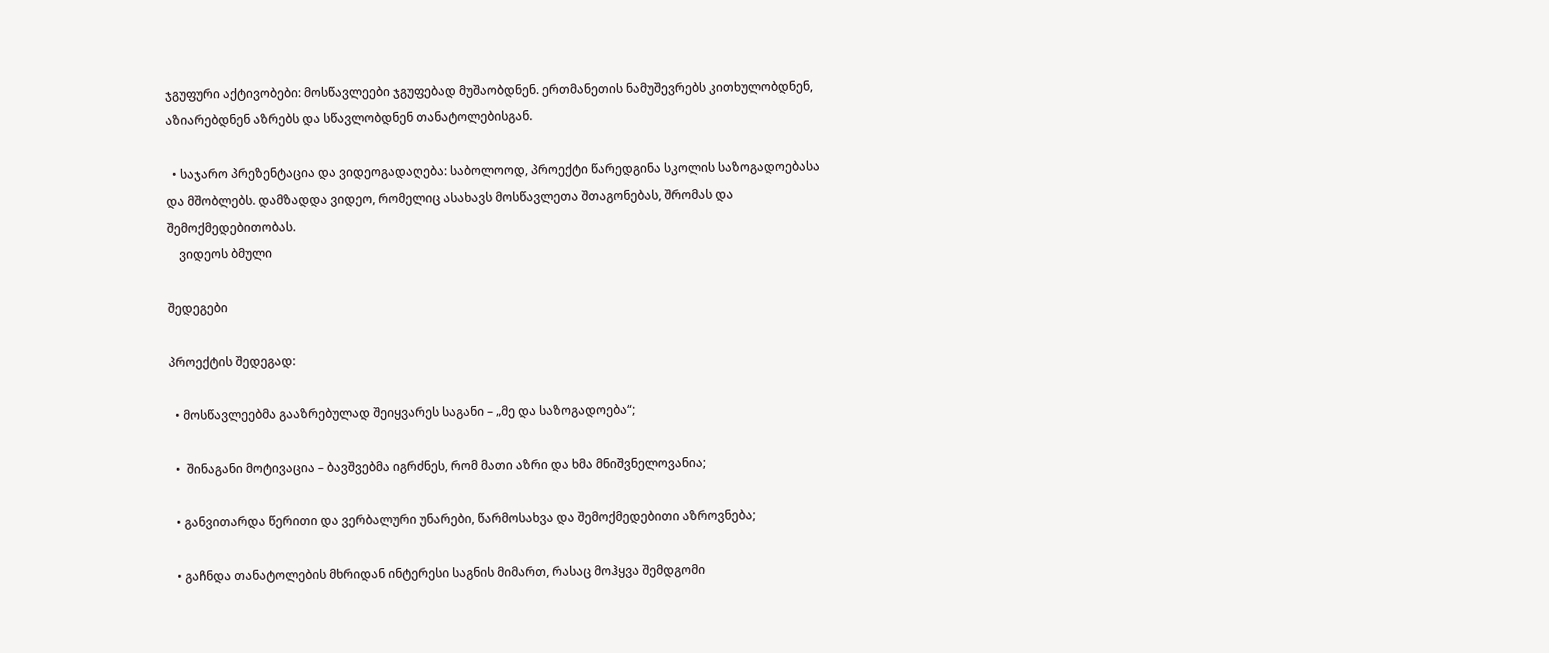ჯგუფური აქტივობები: მოსწავლეები ჯგუფებად მუშაობდნენ. ერთმანეთის ნამუშევრებს კითხულობდნენ, აზიარებდნენ აზრებს და სწავლობდნენ თანატოლებისგან.

  • საჯარო პრეზენტაცია და ვიდეოგადაღება: საბოლოოდ, პროექტი წარედგინა სკოლის საზოგადოებასა და მშობლებს. დამზადდა ვიდეო, რომელიც ასახავს მოსწავლეთა შთაგონებას, შრომას და შემოქმედებითობას.
    ვიდეოს ბმული

შედეგები

პროექტის შედეგად:

  • მოსწავლეებმა გააზრებულად შეიყვარეს საგანი – „მე და საზოგადოება“;

  •  შინაგანი მოტივაცია – ბავშვებმა იგრძნეს, რომ მათი აზრი და ხმა მნიშვნელოვანია;

  • განვითარდა წერითი და ვერბალური უნარები, წარმოსახვა და შემოქმედებითი აზროვნება;

  • გაჩნდა თანატოლების მხრიდან ინტერესი საგნის მიმართ, რასაც მოჰყვა შემდგომი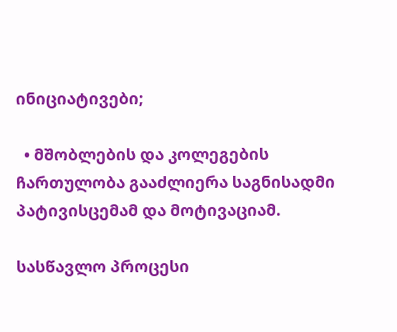ინიციატივები;

  • მშობლების და კოლეგების ჩართულობა გააძლიერა საგნისადმი პატივისცემამ და მოტივაციამ.

სასწავლო პროცესი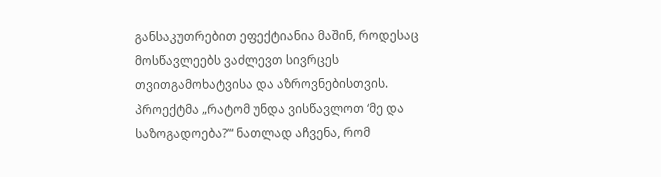განსაკუთრებით ეფექტიანია მაშინ, როდესაც მოსწავლეებს ვაძლევთ სივრცეს თვითგამოხატვისა და აზროვნებისთვის. პროექტმა „რატომ უნდა ვისწავლოთ ‘მე და საზოგადოება?’“ ნათლად აჩვენა, რომ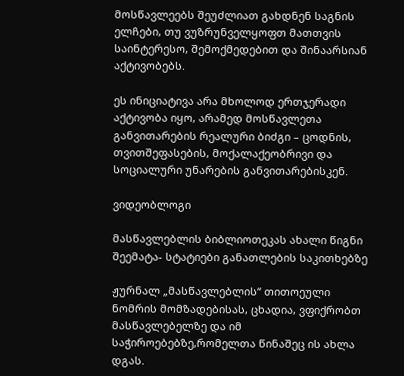მოსწავლეებს შეუძლიათ გახდნენ საგნის ელჩები, თუ ვუზრუნველყოფთ მათთვის საინტერესო, შემოქმედებით და შინაარსიან აქტივობებს.

ეს ინიციატივა არა მხოლოდ ერთჯერადი აქტივობა იყო, არამედ მოსწავლეთა განვითარების რეალური ბიძგი – ცოდნის, თვითშეფასების, მოქალაქეობრივი და სოციალური უნარების განვითარებისკენ.

ვიდეობლოგი

მასწავლებლის ბიბლიოთეკას ახალი წიგნი შეემატა- სტატიები განათლების საკითხებზე

ჟურნალ „მასწავლებლის“ თითოეული ნომრის მომზადებისას, ცხადია, ვფიქრობთ მასწავლებელზე და იმ საჭიროებებზე,რომელთა წინაშეც ის ახლა დგას.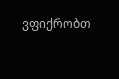ვფიქრობთ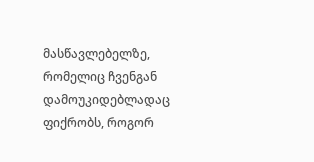მასწავლებელზე, რომელიც ჩვენგან დამოუკიდებლადაც ფიქრობს, როგორ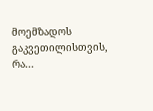მოემზადოს გაკვეთილისთვის, რა...